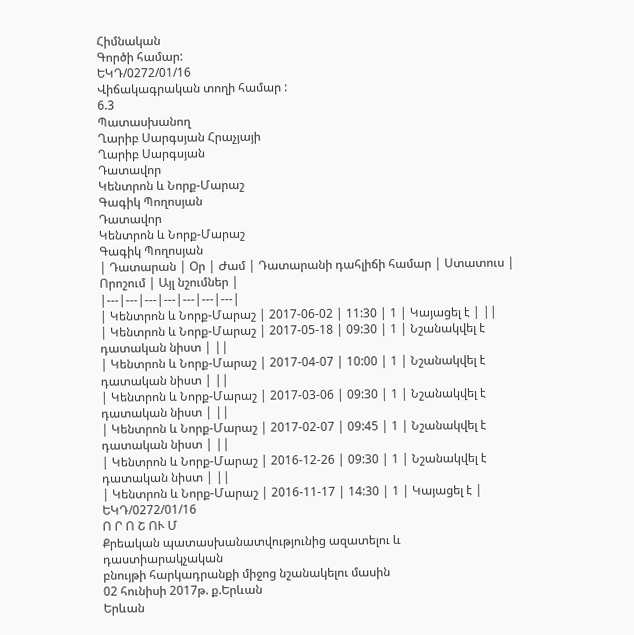Հիմնական
Գործի համար:
ԵԿԴ/0272/01/16
Վիճակագրական տողի համար :
6.3
Պատասխանող
Ղարիբ Սարգսյան Հրաչյայի
Ղարիբ Սարգսյան
Դատավոր
Կենտրոն և Նորք-Մարաշ
Գագիկ Պողոսյան
Դատավոր
Կենտրոն և Նորք-Մարաշ
Գագիկ Պողոսյան
| Դատարան | Օր | Ժամ | Դատարանի դահլիճի համար | Ստատուս | Որոշում | Այլ նշումներ |
|---|---|---|---|---|---|---|
| Կենտրոն և Նորք-Մարաշ | 2017-06-02 | 11:30 | 1 | Կայացել է | ||
| Կենտրոն և Նորք-Մարաշ | 2017-05-18 | 09:30 | 1 | Նշանակվել է դատական նիստ | ||
| Կենտրոն և Նորք-Մարաշ | 2017-04-07 | 10:00 | 1 | Նշանակվել է դատական նիստ | ||
| Կենտրոն և Նորք-Մարաշ | 2017-03-06 | 09:30 | 1 | Նշանակվել է դատական նիստ | ||
| Կենտրոն և Նորք-Մարաշ | 2017-02-07 | 09:45 | 1 | Նշանակվել է դատական նիստ | ||
| Կենտրոն և Նորք-Մարաշ | 2016-12-26 | 09:30 | 1 | Նշանակվել է դատական նիստ | ||
| Կենտրոն և Նորք-Մարաշ | 2016-11-17 | 14:30 | 1 | Կայացել է |
ԵԿԴ/0272/01/16
Ո Ր Ո Շ ՈՒ Մ
Քրեական պատասխանատվությունից ազատելու և դաստիարակչական
բնույթի հարկադրանքի միջոց նշանակելու մասին
02 հունիսի 2017թ. ք.Երևան
Երևան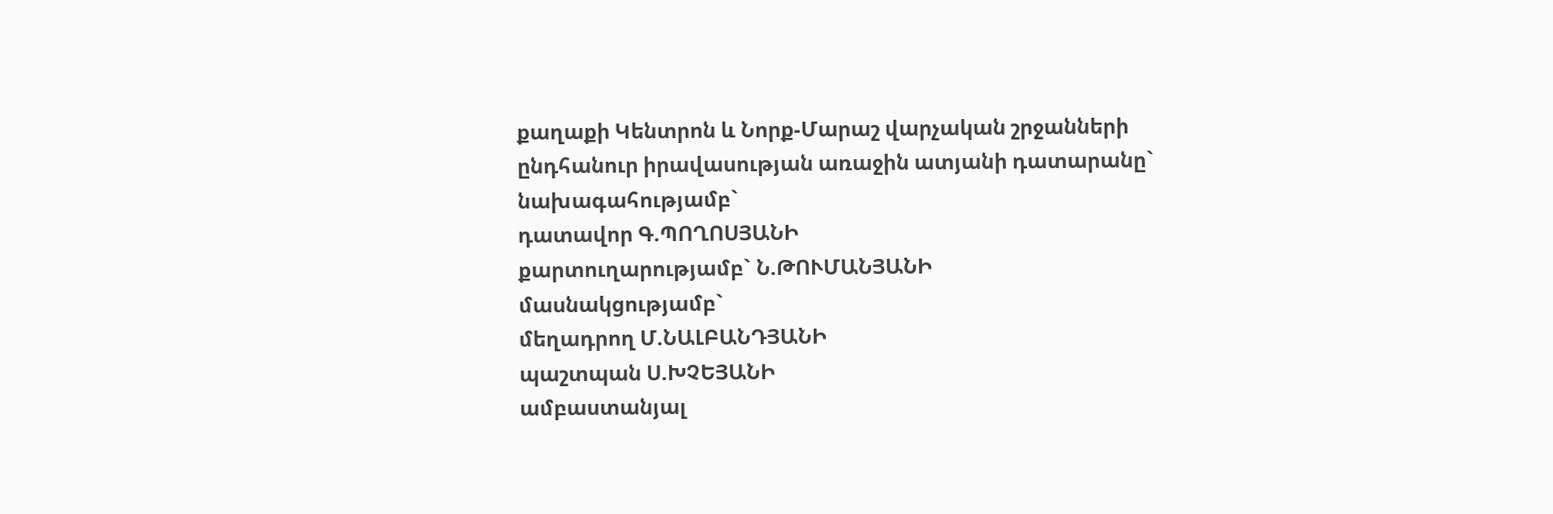քաղաքի Կենտրոն և Նորք-Մարաշ վարչական շրջանների
ընդհանուր իրավասության առաջին ատյանի դատարանը`
նախագահությամբ`
դատավոր Գ.ՊՈՂՈՍՅԱՆԻ
քարտուղարությամբ` Ն.ԹՈՒՄԱՆՅԱՆԻ
մասնակցությամբ`
մեղադրող Մ.ՆԱԼԲԱՆԴՅԱՆԻ
պաշտպան Ս.ԽՉԵՅԱՆԻ
ամբաստանյալ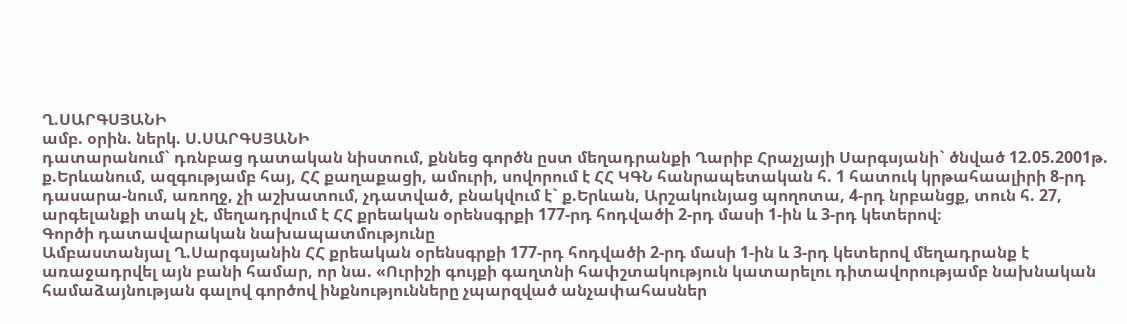Ղ.ՍԱՐԳՍՅԱՆԻ
ամբ. օրին. ներկ. Ս.ՍԱՐԳՍՅԱՆԻ
դատարանում` դռնբաց դատական նիստում, քննեց գործն ըստ մեղադրանքի Ղարիբ Հրաչյայի Սարգսյանի` ծնված 12.05.2001թ. ք.Երևանում, ազգությամբ հայ, ՀՀ քաղաքացի, ամուրի, սովորում է ՀՀ ԿԳՆ հանրապետական հ. 1 հատուկ կրթահաալիրի 8-րդ դասարա-նում, առողջ, չի աշխատում, չդատված, բնակվում է` ք.Երևան, Արշակունյաց պողոտա, 4-րդ նրբանցք, տուն հ. 27, արգելանքի տակ չէ, մեղադրվում է ՀՀ քրեական օրենսգրքի 177-րդ հոդվածի 2-րդ մասի 1-ին և 3-րդ կետերով։
Գործի դատավարական նախապատմությունը
Ամբաստանյալ Ղ.Սարգսյանին ՀՀ քրեական օրենսգրքի 177-րդ հոդվածի 2-րդ մասի 1-ին և 3-րդ կետերով մեղադրանք է առաջադրվել այն բանի համար, որ նա. «Ուրիշի գույքի գաղտնի հափշտակություն կատարելու դիտավորությամբ նախնական համաձայնության գալով գործով ինքնությունները չպարզված անչափահասներ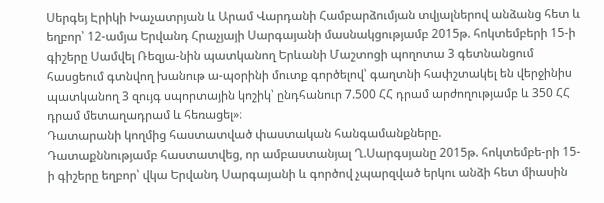Սերգեյ Էրիկի Խաչատրյան և Արամ Վարդանի Համբարձումյան տվյալներով անձանց հետ և եղբոր՝ 12-ամյա Երվանդ Հրաչյայի Սարգայանի մասնակցությամբ 2015թ. հոկտեմբերի 15-ի գիշերը Սամվել Ռեզյա-նին պատկանող Երևանի Մաշտոցի պողոտա 3 գետնանցում հասցեում գտնվող խանութ ա-պօրինի մուտք գործելով՝ գաղտնի հափշտակել են վերջինիս պատկանող 3 զույգ սպորտային կոշիկ՝ ընդհանուր 7.500 ՀՀ դրամ արժողությամբ և 350 ՀՀ դրամ մետաղադրամ և հեռացել»։
Դատարանի կողմից հաստատված փաստական հանգամանքները.
Դատաքննությամբ հաստատվեց, որ ամբաստանյալ Ղ.Սարգսյանը 2015թ. հոկտեմբե-րի 15-ի գիշերը եղբոր՝ վկա Երվանդ Սարգայանի և գործով չպարզված երկու անձի հետ միասին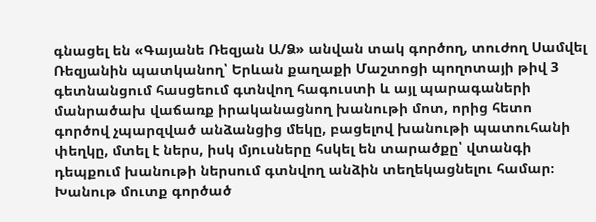գնացել են «Գայանե Ռեզյան Ա/Ձ» անվան տակ գործող, տուժող Սամվել Ռեզյանին պատկանող՝ Երևան քաղաքի Մաշտոցի պողոտայի թիվ 3 գետնանցում հասցեում գտնվող հագուստի և այլ պարագաների մանրածախ վաճառք իրականացնող խանութի մոտ, որից հետո գործով չպարզված անձանցից մեկը, բացելով խանութի պատուհանի փեղկը, մտել է ներս, իսկ մյուսները հսկել են տարածքը՝ վտանգի դեպքում խանութի ներսում գտնվող անձին տեղեկացնելու համար։ Խանութ մուտք գործած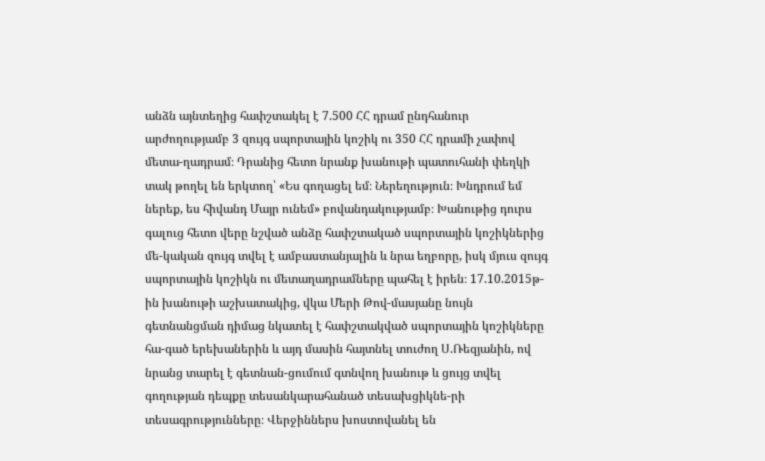անձն այնտեղից հափշտակել է 7.500 ՀՀ դրամ ընդհանուր արժողությամբ 3 զույգ սպորտային կոշիկ ու 350 ՀՀ դրամի չափով մետա-ղադրամ։ Դրանից հետո նրանք խանութի պատուհանի փեղկի տակ թողել են երկտող՝ «Ես գողացել եմ։ Ներեղություն։ Խնդրում եմ ներեք, ես հիվանդ Մայր ունեմ» բովանդակությամբ։ Խանութից դուրս գալուց հետո վերը նշված անձը հափշտակած սպորտային կոշիկներից մե-կական զույգ տվել է ամբաստանյալին և նրա եղբորը, իսկ մյուս զույգ սպորտային կոշիկն ու մետաղադրամները պահել է իրեն։ 17.10.2015թ-ին խանութի աշխատակից, վկա Մերի Թով-մասյանը նույն գետնանցման դիմաց նկատել է հափշտակված սպորտային կոշիկները հա-գած երեխաներին և այդ մասին հայտնել տուժող Ս.Ռեզյանին, ով նրանց տարել է գետնան-ցումում գտնվող խանութ և ցույց տվել գողության դեպքը տեսանկարահանած տեսախցիկնե-րի տեսագրությունները։ Վերջիններս խոստովանել են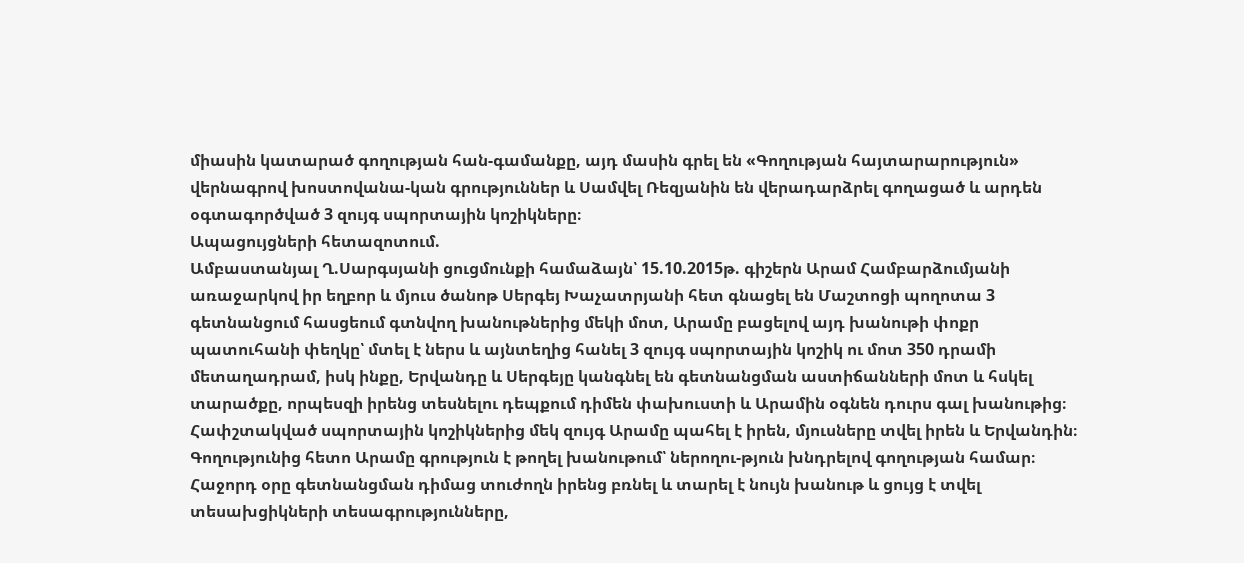միասին կատարած գողության հան-գամանքը, այդ մասին գրել են «Գողության հայտարարություն» վերնագրով խոստովանա-կան գրություններ և Սամվել Ռեզյանին են վերադարձրել գողացած և արդեն օգտագործված 3 զույգ սպորտային կոշիկները։
Ապացույցների հետազոտում.
Ամբաստանյալ Ղ.Սարգսյանի ցուցմունքի համաձայն՝ 15.10.2015թ. գիշերն Արամ Համբարձումյանի առաջարկով իր եղբոր և մյուս ծանոթ Սերգեյ Խաչատրյանի հետ գնացել են Մաշտոցի պողոտա 3 գետնանցում հասցեում գտնվող խանութներից մեկի մոտ, Արամը բացելով այդ խանութի փոքր պատուհանի փեղկը՝ մտել է ներս և այնտեղից հանել 3 զույգ սպորտային կոշիկ ու մոտ 350 դրամի մետաղադրամ, իսկ ինքը, Երվանդը և Սերգեյը կանգնել են գետնանցման աստիճանների մոտ և հսկել տարածքը, որպեսզի իրենց տեսնելու դեպքում դիմեն փախուստի և Արամին օգնեն դուրս գալ խանութից։
Հափշտակված սպորտային կոշիկներից մեկ զույգ Արամը պահել է իրեն, մյուսները տվել իրեն և Երվանդին։ Գողությունից հետո Արամը գրություն է թողել խանութում՝ ներողու-թյուն խնդրելով գողության համար։ Հաջորդ օրը գետնանցման դիմաց տուժողն իրենց բռնել և տարել է նույն խանութ և ցույց է տվել տեսախցիկների տեսագրությունները,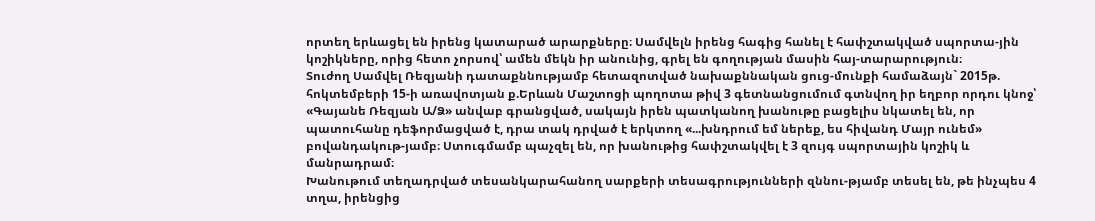որտեղ երևացել են իրենց կատարած արարքները։ Սամվելն իրենց հագից հանել է հափշտակված սպորտա-յին կոշիկները, որից հետո չորսով՝ ամեն մեկն իր անունից, գրել են գողության մասին հայ-տարարություն։
Տուժող Սամվել Ռեզյանի դատաքննությամբ հետազոտված նախաքննական ցուց-մունքի համաձայն` 2015թ. հոկտեմբերի 15-ի առավոտյան ք.Երևան Մաշտոցի պողոտա թիվ 3 գետնանցումում գտնվող իր եղբոր որդու կնոջ՝ «Գայանե Ռեզյան Ա/Ձ» անվաբ գրանցված, սակայն իրեն պատկանող խանութը բացելիս նկատել են, որ պատուհանը դեֆորմացված է, դրա տակ դրված է երկտող «...խնդրում եմ ներեք, ես հիվանդ Մայր ունեմ» բովանդակութ-յամբ։ Ստուգմամբ պաչզել են, որ խանութից հափշտակվել է 3 զույգ սպորտային կոշիկ և մանրադրամ։
Խանութում տեղադրված տեսանկարահանող սարքերի տեսագրությունների զննու-թյամբ տեսել են, թե ինչպես 4 տղա, իրենցից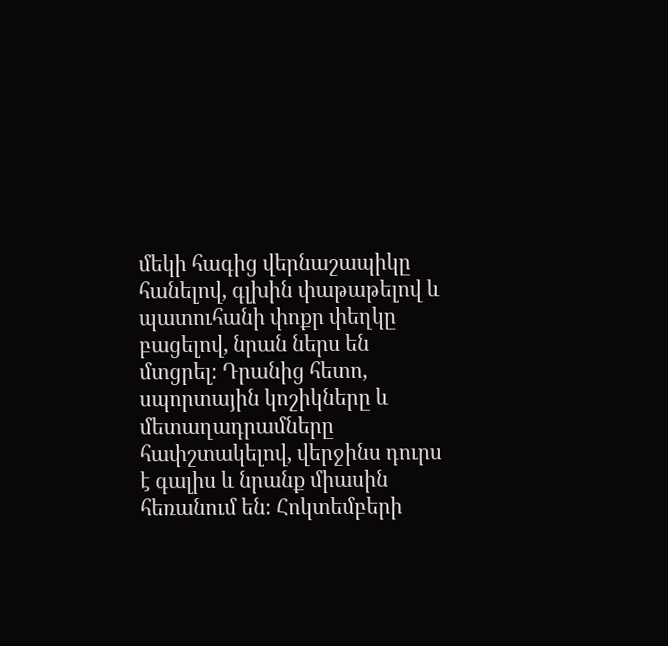մեկի հագից վերնաշապիկը հանելով, գլխին փաթաթելով և պատուհանի փոքր փեղկը բացելով, նրան ներս են մտցրել։ Դրանից հետո, սպորտային կոշիկները և մետաղադրամները հափշտակելով, վերջինս դուրս է գալիս և նրանք միասին հեռանում են։ Հոկտեմբերի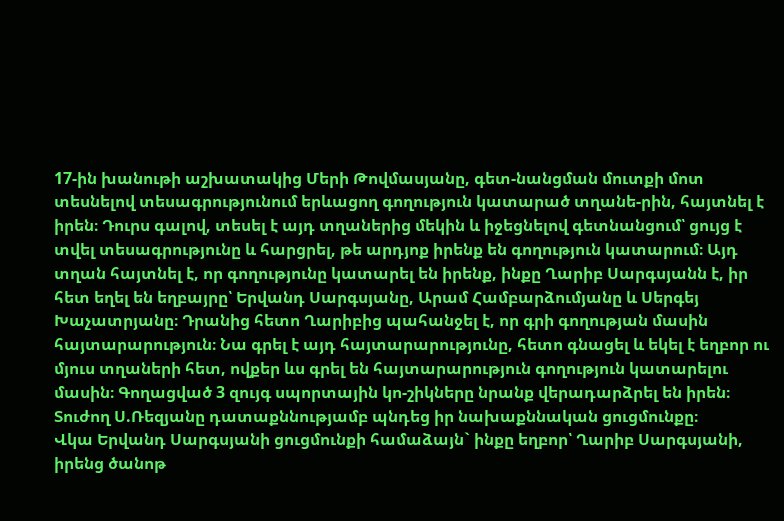17-ին խանութի աշխատակից Մերի Թովմասյանը, գետ-նանցման մուտքի մոտ տեսնելով տեսագրությունում երևացող գողություն կատարած տղանե-րին, հայտնել է իրեն։ Դուրս գալով, տեսել է այդ տղաներից մեկին և իջեցնելով գետնանցում՝ ցույց է տվել տեսագրությունը և հարցրել, թե արդյոք իրենք են գողություն կատարում։ Այդ տղան հայտնել է, որ գողությունը կատարել են իրենք, ինքը Ղարիբ Սարգսյանն է, իր հետ եղել են եղբայրը՝ Երվանդ Սարգսյանը, Արամ Համբարձումյանը և Սերգեյ Խաչատրյանը։ Դրանից հետո Ղարիբից պահանջել է, որ գրի գողության մասին հայտարարություն։ Նա գրել է այդ հայտարարությունը, հետո գնացել և եկել է եղբոր ու մյուս տղաների հետ, ովքեր ևս գրել են հայտարարություն գողություն կատարելու մասին։ Գողացված 3 զույգ սպորտային կո-շիկները նրանք վերադարձրել են իրեն։
Տուժող Ս.Ռեզյանը դատաքննությամբ պնդեց իր նախաքննական ցուցմունքը։
Վկա Երվանդ Սարգսյանի ցուցմունքի համաձայն` ինքը եղբոր՝ Ղարիբ Սարգսյանի, իրենց ծանոթ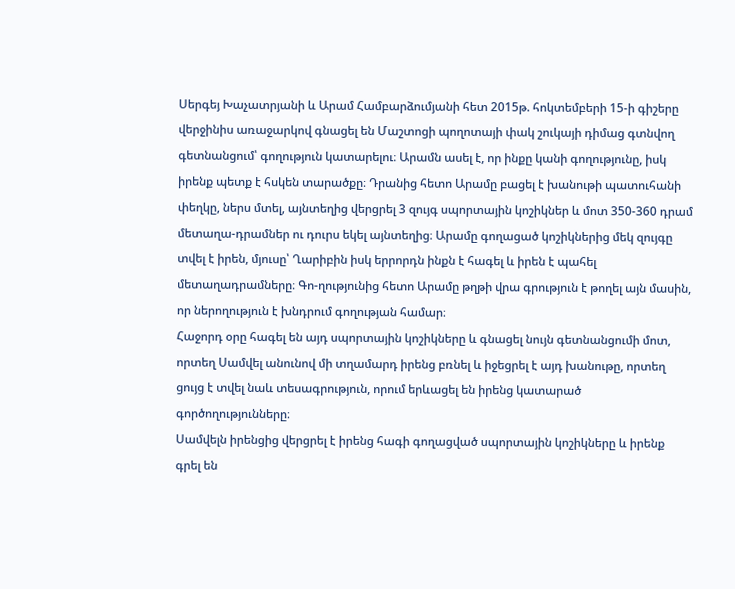Սերգեյ Խաչատրյանի և Արամ Համբարձումյանի հետ 2015թ. հոկտեմբերի 15-ի գիշերը վերջինիս առաջարկով գնացել են Մաշտոցի պողոտայի փակ շուկայի դիմաց գտնվող գետնանցում՝ գողություն կատարելու։ Արամն ասել է, որ ինքը կանի գողությունը, իսկ իրենք պետք է հսկեն տարածքը։ Դրանից հետո Արամը բացել է խանութի պատուհանի փեղկը, ներս մտել, այնտեղից վերցրել 3 զույգ սպորտային կոշիկներ և մոտ 350-360 դրամ մետաղա-դրամներ ու դուրս եկել այնտեղից։ Արամը գողացած կոշիկներից մեկ զույգը տվել է իրեն, մյուսը՝ Ղարիբին իսկ երրորդն ինքն է հագել և իրեն է պահել մետաղադրամները։ Գո-ղությունից հետո Արամը թղթի վրա գրություն է թողել այն մասին, որ ներողություն է խնդրում գողության համար։
Հաջորդ օրը հագել են այդ սպորտային կոշիկները և գնացել նույն գետնանցումի մոտ, որտեղ Սամվել անունով մի տղամարդ իրենց բռնել և իջեցրել է այդ խանութը, որտեղ ցույց է տվել նաև տեսագրություն, որում երևացել են իրենց կատարած գործողությունները։
Սամվելն իրենցից վերցրել է իրենց հագի գողացված սպորտային կոշիկները և իրենք գրել են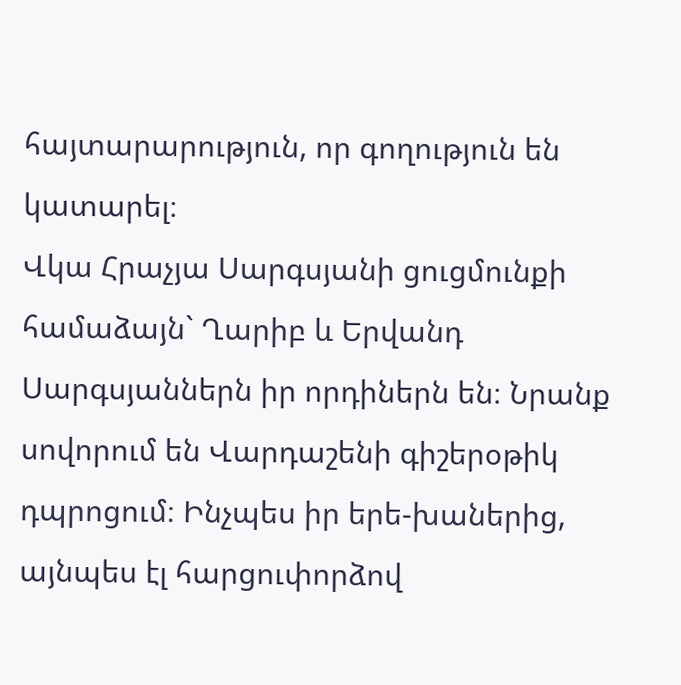հայտարարություն, որ գողություն են կատարել։
Վկա Հրաչյա Սարգսյանի ցուցմունքի համաձայն` Ղարիբ և Երվանդ Սարգսյաններն իր որդիներն են։ Նրանք սովորում են Վարդաշենի գիշերօթիկ դպրոցում։ Ինչպես իր երե-խաներից, այնպես էլ հարցուփորձով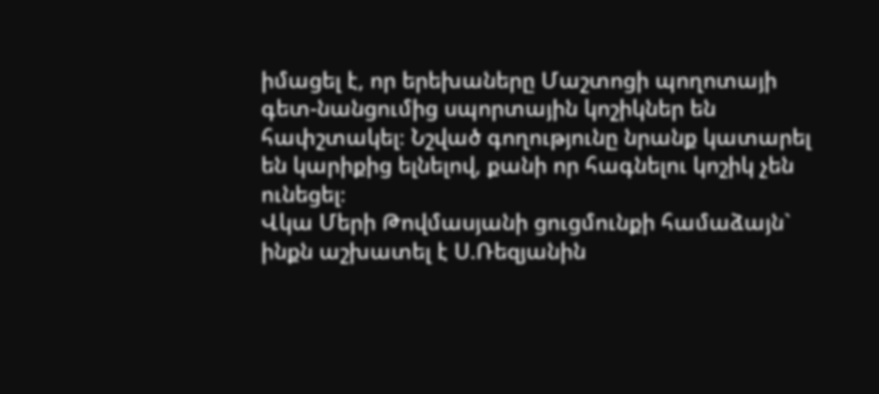իմացել է, որ երեխաները Մաշտոցի պողոտայի գետ-նանցումից սպորտային կոշիկներ են հափշտակել։ Նշված գողությունը նրանք կատարել են կարիքից ելնելով, քանի որ հագնելու կոշիկ չեն ունեցել։
Վկա Մերի Թովմասյանի ցուցմունքի համաձայն` ինքն աշխատել է Ս.Ռեզյանին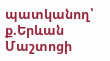պատկանող՝ ք.Երևան Մաշտոցի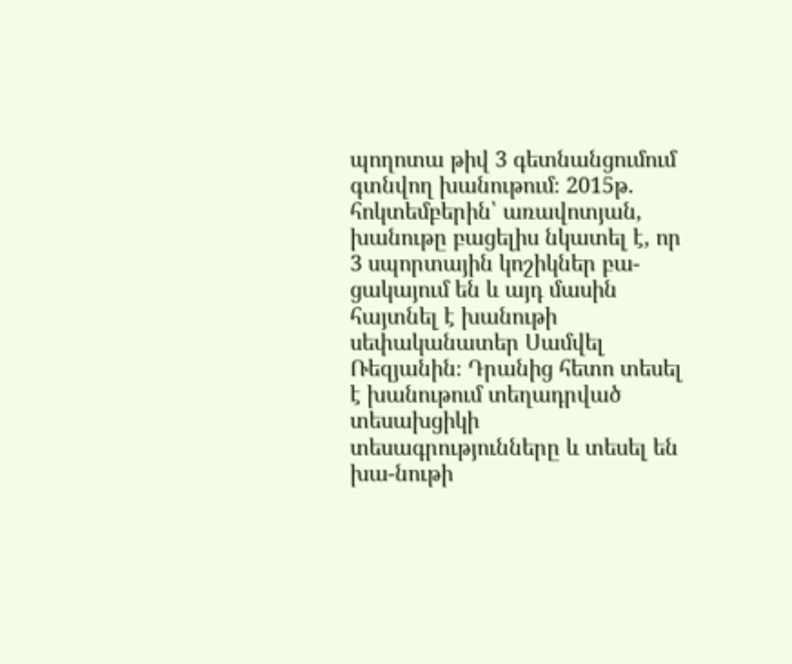պողոտա թիվ 3 գետնանցումում գտնվող խանութում։ 2015թ. հոկտեմբերին՝ առավոտյան, խանութը բացելիս նկատել է, որ 3 սպորտային կոշիկներ բա-ցակայում են և այդ մասին հայտնել է խանութի սեփականատեր Սամվել Ռեզյանին։ Դրանից հետո տեսել է խանութում տեղադրված տեսախցիկի տեսագրությունները և տեսել են խա-նութի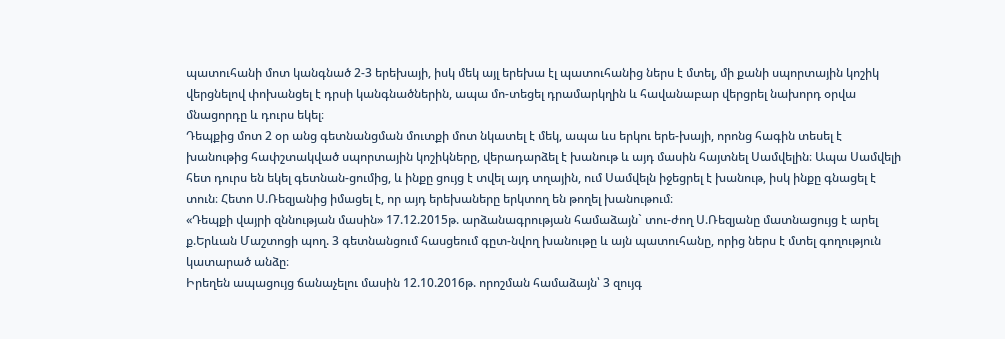պատուհանի մոտ կանգնած 2-3 երեխայի, իսկ մեկ այլ երեխա էլ պատուհանից ներս է մտել, մի քանի սպորտային կոշիկ վերցնելով փոխանցել է դրսի կանգնածներին, ապա մո-տեցել դրամարկղին և հավանաբար վերցրել նախորդ օրվա մնացորդը և դուրս եկել։
Դեպքից մոտ 2 օր անց գետնանցման մուտքի մոտ նկատել է մեկ, ապա ևս երկու երե-խայի, որոնց հագին տեսել է խանութից հափշտակված սպորտային կոշիկները, վերադարձել է խանութ և այդ մասին հայտնել Սամվելին։ Ապա Սամվելի հետ դուրս են եկել գետնան-ցումից, և ինքը ցույց է տվել այդ տղային, ում Սամվելն իջեցրել է խանութ, իսկ ինքը գնացել է տուն։ Հետո Ս.Ռեզյանից իմացել է, որ այդ երեխաները երկտող են թողել խանութում։
«Դեպքի վայրի զննության մասին» 17.12.2015թ. արձանագրության համաձայն` տու-ժող Ս.Ռեզյանը մատնացույց է արել ք.Երևան Մաշտոցի պող. 3 գետնանցում հասցեում գըտ-նվող խանութը և այն պատուհանը, որից ներս է մտել գողություն կատարած անձը։
Իրեղեն ապացույց ճանաչելու մասին 12.10.2016թ. որոշման համաձայն՝ 3 զույգ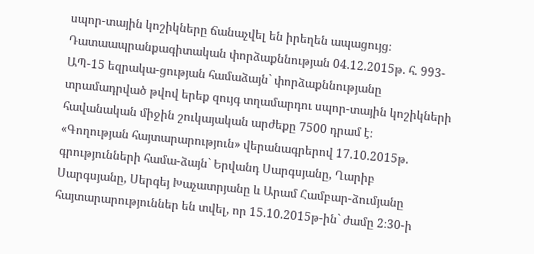սպոր-տային կոշիկները ճանաչվել են իրեղեն ապացույց։
Դատաապրանքագիտական փորձաքննության 04.12.2015թ. հ. 993-ԱՊ-15 եզրակա-ցության համաձայն` փորձաքննությանը տրամադրված թվով երեք զույգ տղամարդու սպոր-տային կոշիկների հավանական միջին շուկայական արժեքը 7500 դրամ է։
«Գողության հայտարարություն» վերանագրերով 17.10.2015թ. գրությունների համա-ձայն` Երվանդ Սարգսյանը, Ղարիբ Սարգսյանը, Սերգեյ Խաչատրյանը և Արամ Համբար-ձումյանը հայտարարություններ են տվել, որ 15.10.2015թ-ին` ժամը 2։30-ի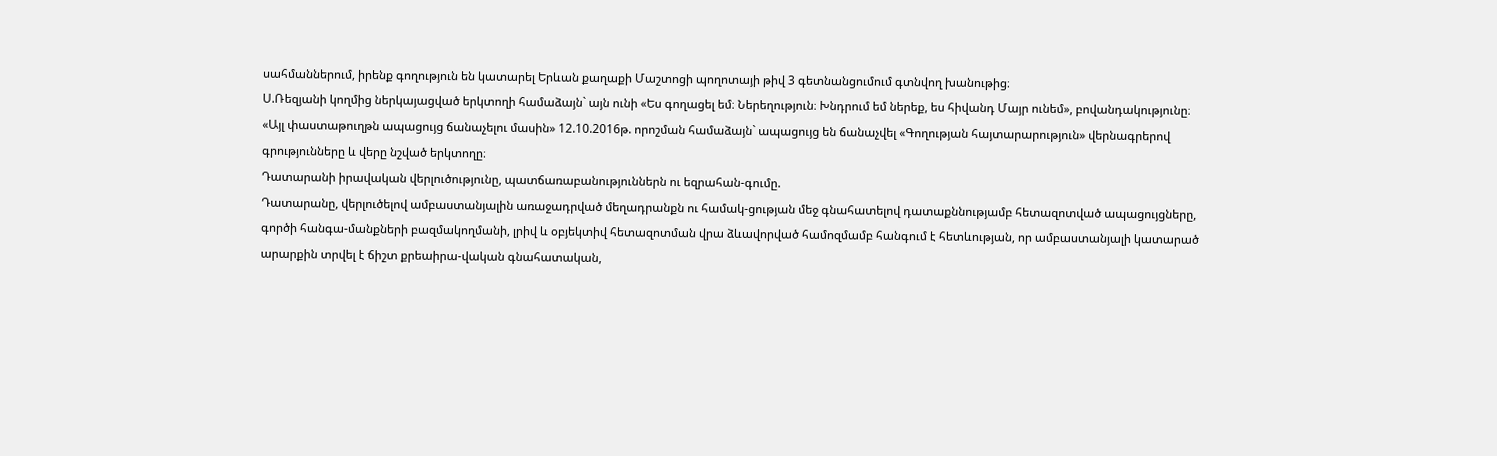սահմաններում, իրենք գողություն են կատարել Երևան քաղաքի Մաշտոցի պողոտայի թիվ 3 գետնանցումում գտնվող խանութից։
Ս.Ռեզյանի կողմից ներկայացված երկտողի համաձայն` այն ունի «Ես գողացել եմ։ Ներեղություն։ Խնդրում եմ ներեք, ես հիվանդ Մայր ունեմ», բովանդակությունը։
«Այլ փաստաթուղթն ապացույց ճանաչելու մասին» 12.10.2016թ. որոշման համաձայն` ապացույց են ճանաչվել «Գողության հայտարարություն» վերնագրերով գրությունները և վերը նշված երկտողը։
Դատարանի իրավական վերլուծությունը, պատճառաբանություններն ու եզրահան-գումը.
Դատարանը, վերլուծելով ամբաստանյալին առաջադրված մեղադրանքն ու համակ-ցության մեջ գնահատելով դատաքննությամբ հետազոտված ապացույցները, գործի հանգա-մանքների բազմակողմանի, լրիվ և օբյեկտիվ հետազոտման վրա ձևավորված համոզմամբ հանգում է հետևության, որ ամբաստանյալի կատարած արարքին տրվել է ճիշտ քրեաիրա-վական գնահատական,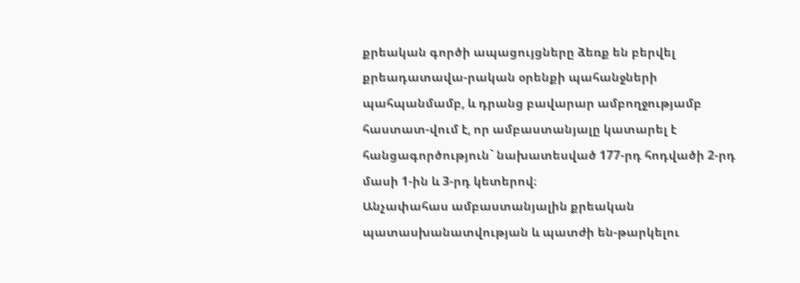քրեական գործի ապացույցները ձեռք են բերվել քրեադատավա-րական օրենքի պահանջների պահպանմամբ, և դրանց բավարար ամբողջությամբ հաստատ-վում է, որ ամբաստանյալը կատարել է հանցագործություն` նախատեսված 177-րդ հոդվածի 2-րդ մասի 1-ին և 3-րդ կետերով։
Անչափահաս ամբաստանյալին քրեական պատասխանատվության և պատժի են-թարկելու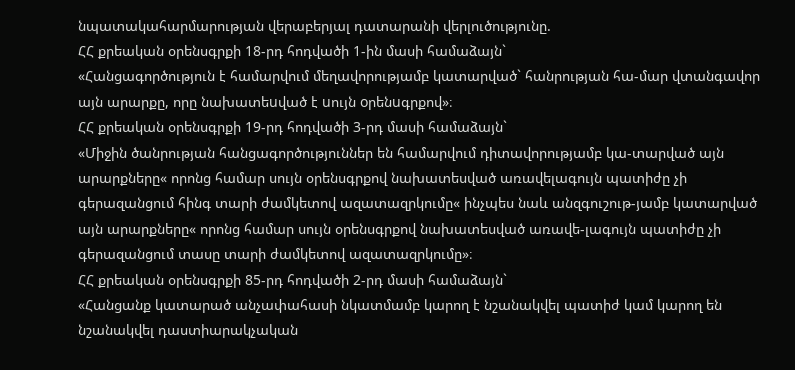նպատակահարմարության վերաբերյալ դատարանի վերլուծությունը.
ՀՀ քրեական օրենսգրքի 18-րդ հոդվածի 1-ին մասի համաձայն`
«Հանցագործություն է համարվում մեղավորությամբ կատարված` հանրության հա-մար վտանգավոր այն արարքը, որը նախատեuված է uույն oրենuգրքով»։
ՀՀ քրեական օրենսգրքի 19-րդ հոդվածի 3-րդ մասի համաձայն`
«Միջին ծանրության հանցագործություններ են համարվում դիտավորությամբ կա-տարված այն արարքները« որոնց համար սույն օրենսգրքով նախատեսված առավելագույն պատիժը չի գերազանցում հինգ տարի ժամկետով ազատազրկումը« ինչպես նաև անզգուշութ-յամբ կատարված այն արարքները« որոնց համար սույն օրենսգրքով նախատեսված առավե-լագույն պատիժը չի գերազանցում տասը տարի ժամկետով ազատազրկումը»։
ՀՀ քրեական օրենսգրքի 85-րդ հոդվածի 2-րդ մասի համաձայն`
«Հանցանք կատարած անչափահասի նկատմամբ կարող է նշանակվել պատիժ կամ կարող են նշանակվել դաստիարակչական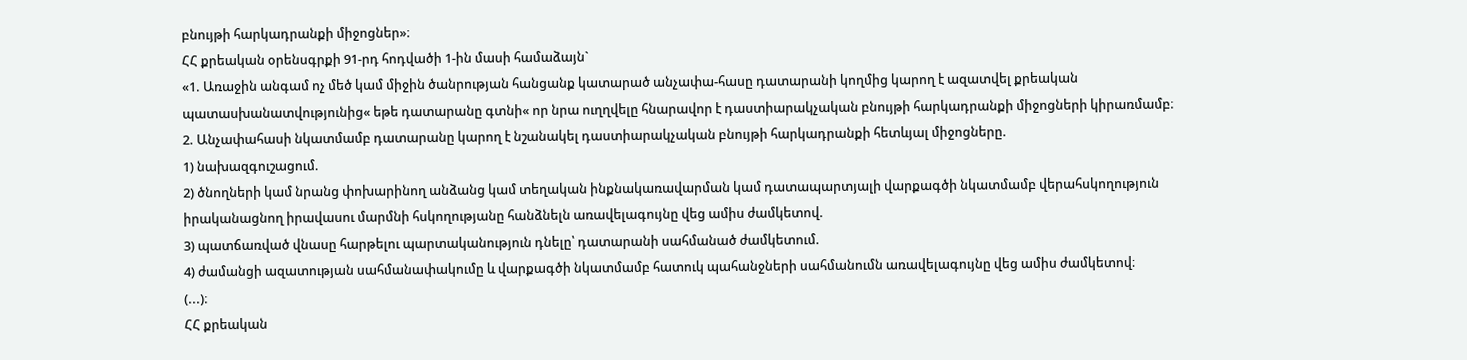բնույթի հարկադրանքի միջոցներ»։
ՀՀ քրեական օրենսգրքի 91-րդ հոդվածի 1-ին մասի համաձայն`
«1. Առաջին անգամ ոչ մեծ կամ միջին ծանրության հանցանք կատարած անչափա-հասը դատարանի կողմից կարող է ազատվել քրեական պատասխանատվությունից« եթե դատարանը գտնի« որ նրա ուղղվելը հնարավոր է դաստիարակչական բնույթի հարկադրանքի միջոցների կիրառմամբ։
2. Անչափահասի նկատմամբ դատարանը կարող է նշանակել դաստիարակչական բնույթի հարկադրանքի հետևյալ միջոցները.
1) նախազգուշացում.
2) ծնողների կամ նրանց փոխարինող անձանց կամ տեղական ինքնակառավարման կամ դատապարտյալի վարքագծի նկատմամբ վերահսկողություն իրականացնող իրավասու մարմնի հսկողությանը հանձնելն առավելագույնը վեց ամիս ժամկետով.
3) պատճառված վնասը հարթելու պարտականություն դնելը՝ դատարանի սահմանած ժամկետում.
4) ժամանցի ազատության սահմանափակումը և վարքագծի նկատմամբ հատուկ պահանջների սահմանումն առավելագույնը վեց ամիս ժամկետով։
(...)։
ՀՀ քրեական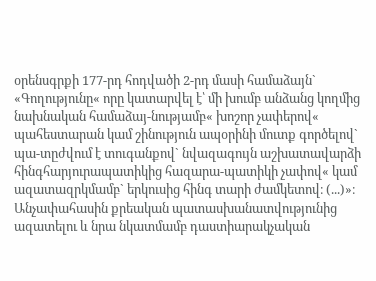օրենսգրքի 177-րդ հոդվածի 2-րդ մասի համաձայն`
«Գողությունը« որը կատարվել է՝ մի խումբ անձանց կողմից նախնական համաձայ-նությամբ« խոշոր չափերով« պահեստարան կամ շինություն ապօրինի մուտք գործելով` պա-տըժվում է տուգանքով` նվազագույն աշխատավարձի հինգհարյուրապատիկից հազարա-պատիկի չափով« կամ ազատազրկմամբ` երկուսից հինգ տարի ժամկետով։ (...)»։
Անչափահասին քրեական պատասխանատվությունից ազատելու և նրա նկատմամբ դաստիարակչական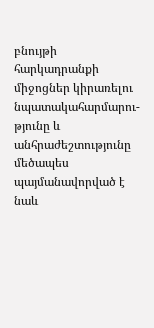բնույթի հարկադրանքի միջոցներ կիրառելու նպատակահարմարու-թյունը և անհրաժեշտությունը մեծապես պայմանավորված է նաև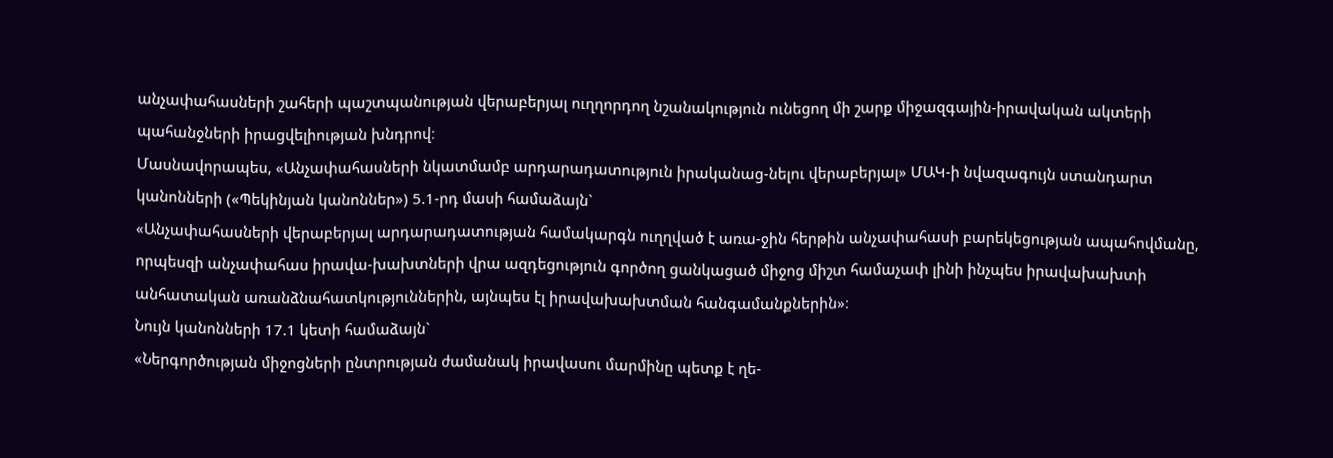անչափահասների շահերի պաշտպանության վերաբերյալ ուղղորդող նշանակություն ունեցող մի շարք միջազգային-իրավական ակտերի պահանջների իրացվելիության խնդրով։
Մասնավորապես, «Անչափահասների նկատմամբ արդարադատություն իրականաց-նելու վերաբերյալ» ՄԱԿ-ի նվազագույն ստանդարտ կանոնների («Պեկինյան կանոններ») 5.1-րդ մասի համաձայն`
«Անչափահասների վերաբերյալ արդարադատության համակարգն ուղղված է առա-ջին հերթին անչափահասի բարեկեցության ապահովմանը, որպեսզի անչափահաս իրավա-խախտների վրա ազդեցություն գործող ցանկացած միջոց միշտ համաչափ լինի ինչպես իրավախախտի անհատական առանձնահատկություններին, այնպես էլ իրավախախտման հանգամանքներին»։
Նույն կանոնների 17.1 կետի համաձայն`
«Ներգործության միջոցների ընտրության ժամանակ իրավասու մարմինը պետք է ղե-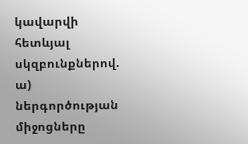կավարվի հետևյալ սկզբունքներով.
ա) ներգործության միջոցները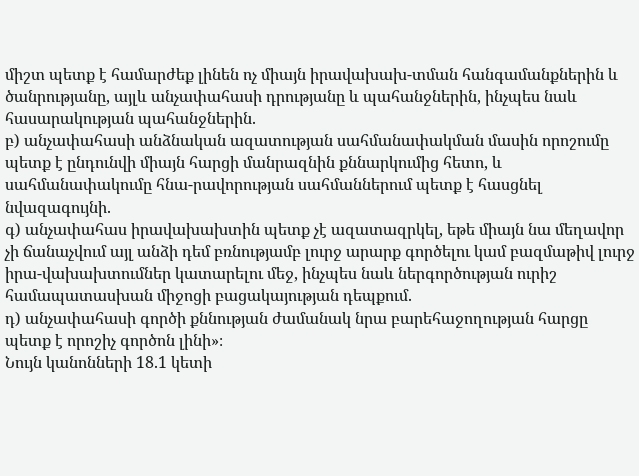միշտ պետք է համարժեք լինեն ոչ միայն իրավախախ-տման հանգամանքներին և ծանրությանը, այլև անչափահասի դրությանը և պահանջներին, ինչպես նաև հասարակության պահանջներին.
բ) անչափահասի անձնական ազատության սահմանափակման մասին որոշումը պետք է ընդունվի միայն հարցի մանրազնին քննարկումից հետո, և սահմանափակումը հնա-րավորության սահմաններում պետք է հասցնել նվազագույնի.
գ) անչափահաս իրավախախտին պետք չէ ազատազրկել, եթե միայն նա մեղավոր չի ճանաչվում այլ անձի դեմ բռնությամբ լուրջ արարք գործելու կամ բազմաթիվ լուրջ իրա-վախախտումներ կատարելու մեջ, ինչպես նաև ներգործության ուրիշ համապատասխան միջոցի բացակայության դեպքում.
դ) անչափահասի գործի քննության ժամանակ նրա բարեհաջողության հարցը պետք է որոշիչ գործոն լինի»։
Նույն կանոնների 18.1 կետի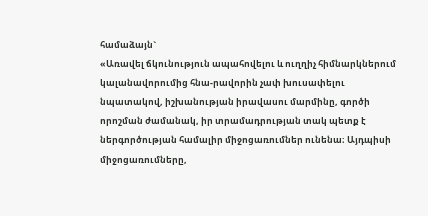համաձայն`
«Առավել ճկունություն ապահովելու և ուղղիչ հիմնարկներում կալանավորումից հնա-րավորին չափ խուսափելու նպատակով, իշխանության իրավասու մարմինը, գործի որոշման ժամանակ, իր տրամադրության տակ պետք է ներգործության համալիր միջոցառումներ ունենա։ Այդպիսի միջոցառումները,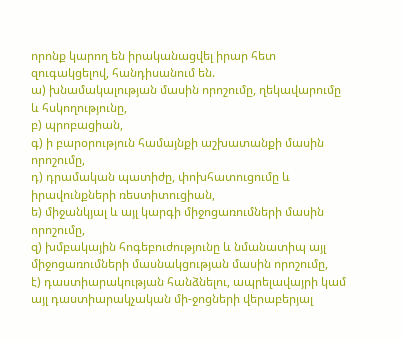որոնք կարող են իրականացվել իրար հետ զուգակցելով, հանդիսանում են.
ա) խնամակալության մասին որոշումը, ղեկավարումը և հսկողությունը,
բ) պրոբացիան,
գ) ի բարօրություն համայնքի աշխատանքի մասին որոշումը,
դ) դրամական պատիժը, փոխհատուցումը և իրավունքների ռեստիտուցիան,
ե) միջանկյալ և այլ կարգի միջոցառումների մասին որոշումը,
զ) խմբակային հոգեբուժությունը և նմանատիպ այլ միջոցառումների մասնակցության մասին որոշումը,
է) դաստիարակության հանձնելու, ապրելավայրի կամ այլ դաստիարակչական մի-ջոցների վերաբերյալ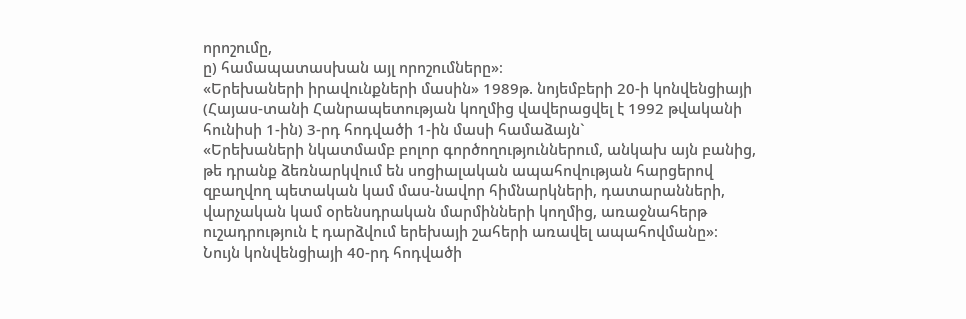որոշումը,
ը) համապատասխան այլ որոշումները»։
«Երեխաների իրավունքների մասին» 1989թ. նոյեմբերի 20-ի կոնվենցիայի (Հայաս-տանի Հանրապետության կողմից վավերացվել է 1992 թվականի հունիսի 1-ին) 3-րդ հոդվածի 1-ին մասի համաձայն`
«Երեխաների նկատմամբ բոլոր գործողություններում, անկախ այն բանից, թե դրանք ձեռնարկվում են սոցիալական ապահովության հարցերով զբաղվող պետական կամ մաս-նավոր հիմնարկների, դատարանների, վարչական կամ օրենսդրական մարմինների կողմից, առաջնահերթ ուշադրություն է դարձվում երեխայի շահերի առավել ապահովմանը»։
Նույն կոնվենցիայի 40-րդ հոդվածի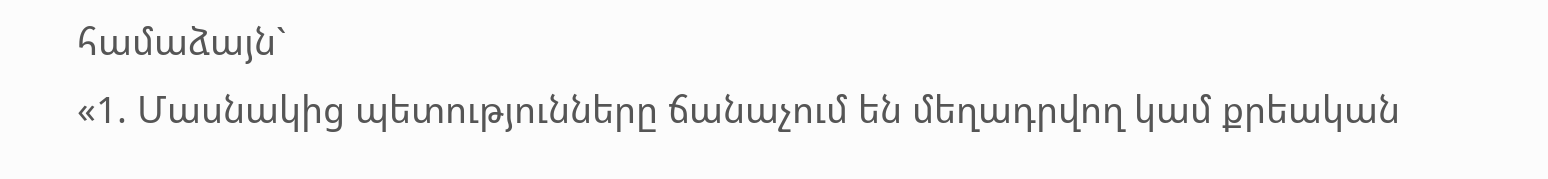համաձայն`
«1. Մասնակից պետությունները ճանաչում են մեղադրվող կամ քրեական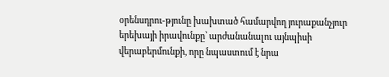օրենսդրու-թյունը խախտած համարվող յուրաքանչյուր երեխայի իրավունքը՝ արժանանալու այնպիսի վերաբերմունքի, որը նպաստում է նրա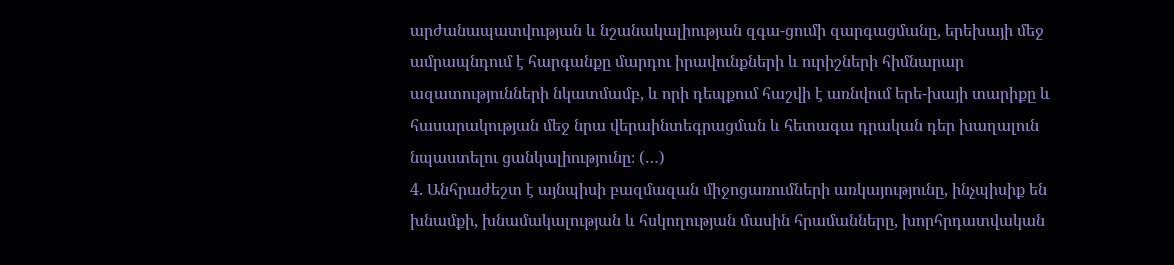արժանապատվության և նշանակալիության զգա-ցումի զարգացմանը, երեխայի մեջ ամրապնդում է հարգանքը մարդու իրավունքների և ուրիշների հիմնարար ազատությունների նկատմամբ, և որի դեպքում հաշվի է առնվում երե-խայի տարիքը և հասարակության մեջ նրա վերաինտեգրացման և հետագա դրական դեր խաղալուն նպաստելու ցանկալիությունը։ (…)
4. Անհրաժեշտ է այնպիսի բազմազան միջոցառումների առկայությունը, ինչպիսիք են խնամքի, խնամակալության և հսկողության մասին հրամանները, խորհրդատվական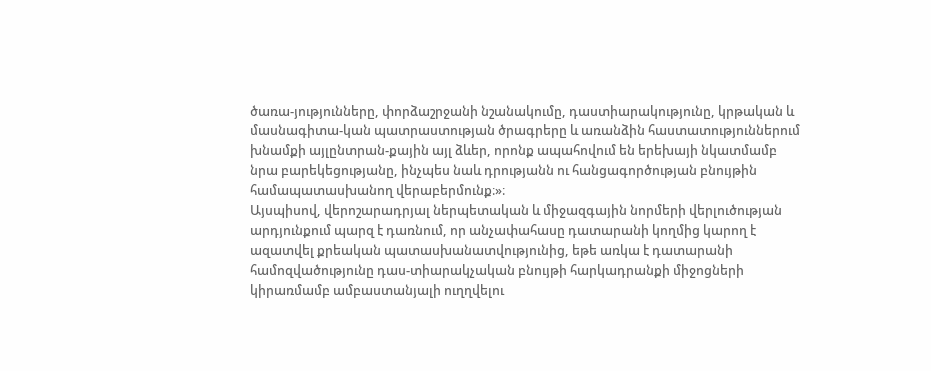ծառա-յությունները, փորձաշրջանի նշանակումը, դաստիարակությունը, կրթական և մասնագիտա-կան պատրաստության ծրագրերը և առանձին հաստատություններում խնամքի այլընտրան-քային այլ ձևեր, որոնք ապահովում են երեխայի նկատմամբ նրա բարեկեցությանը, ինչպես նաև դրությանն ու հանցագործության բնույթին համապատասխանող վերաբերմունք։»։
Այսպիսով, վերոշարադրյալ ներպետական և միջազգային նորմերի վերլուծության արդյունքում պարզ է դառնում, որ անչափահասը դատարանի կողմից կարող է ազատվել քրեական պատասխանատվությունից, եթե առկա է դատարանի համոզվածությունը դաս-տիարակչական բնույթի հարկադրանքի միջոցների կիրառմամբ ամբաստանյալի ուղղվելու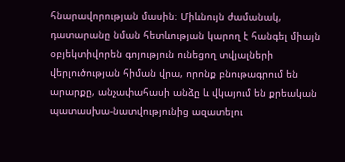հնարավորության մասին։ Միևնույն ժամանակ, դատարանը նման հետևության կարող է հանգել միայն օբյեկտիվորեն գոյություն ունեցող տվյալների վերլուծության հիման վրա, որոնք բնութագրում են արարքը, անչափահասի անձը և վկայում են քրեական պատասխա-նատվությունից ազատելու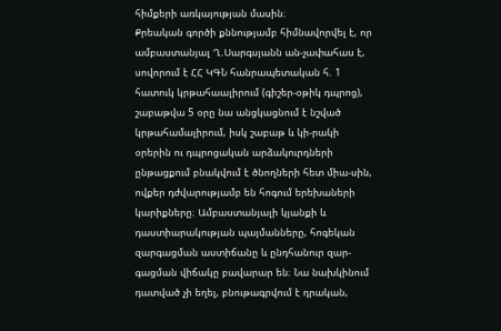հիմքերի առկայության մասին։
Քրեական գործի քննությամբ հիմնավորվել է, որ ամբաստանյալ Ղ.Սարգսյանն ան-չափահաս է, սովորում է ՀՀ ԿԳՆ հանրապետական հ. 1 հատուկ կրթահաալիրում (գիշեր-օթիկ դպրոց), շաբաթվա 5 օրը նա անցկացնում է նշված կրթահամալիրում, իսկ շաբաթ և կի-րակի օրերին ու դպրոցական արձակուրդների ընթացքում բնակվում է ծնողների հետ միա-սին, ովքեր դժվարությամբ են հոգում երեխաների կարիքները։ Ամբաստանյալի կյանքի և դաստիարակության պայմանները, հոգեկան զարգացման աստիճանը և ընդհանուր զար-գացման վիճակը բավարար են։ Նա նախկինում դատված չի եղել, բնութագրվում է դրական,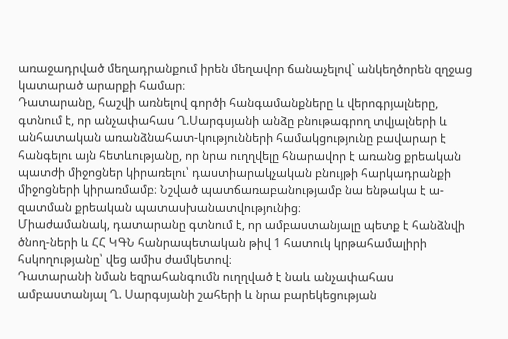առաջադրված մեղադրանքում իրեն մեղավոր ճանաչելով` անկեղծորեն զղջաց կատարած արարքի համար։
Դատարանը, հաշվի առնելով գործի հանգամանքները և վերոգրյալները, գտնում է, որ անչափահաս Ղ.Սարգսյանի անձը բնութագրող տվյալների և անհատական առանձնահատ-կությունների համակցությունը բավարար է հանգելու այն հետևությանը, որ նրա ուղղվելը հնարավոր է առանց քրեական պատժի միջոցներ կիրառելու՝ դաստիարակչական բնույթի հարկադրանքի միջոցների կիրառմամբ։ Նշված պատճառաբանությամբ նա ենթակա է ա-զատման քրեական պատասխանատվությունից։
Միաժամանակ, դատարանը գտնում է, որ ամբաստանյալը պետք է հանձնվի ծնող-ների և ՀՀ ԿԳՆ հանրապետական թիվ 1 հատուկ կրթահամալիրի հսկողությանը՝ վեց ամիս ժամկետով։
Դատարանի նման եզրահանգումն ուղղված է նաև անչափահաս ամբաստանյալ Ղ. Սարգսյանի շահերի և նրա բարեկեցության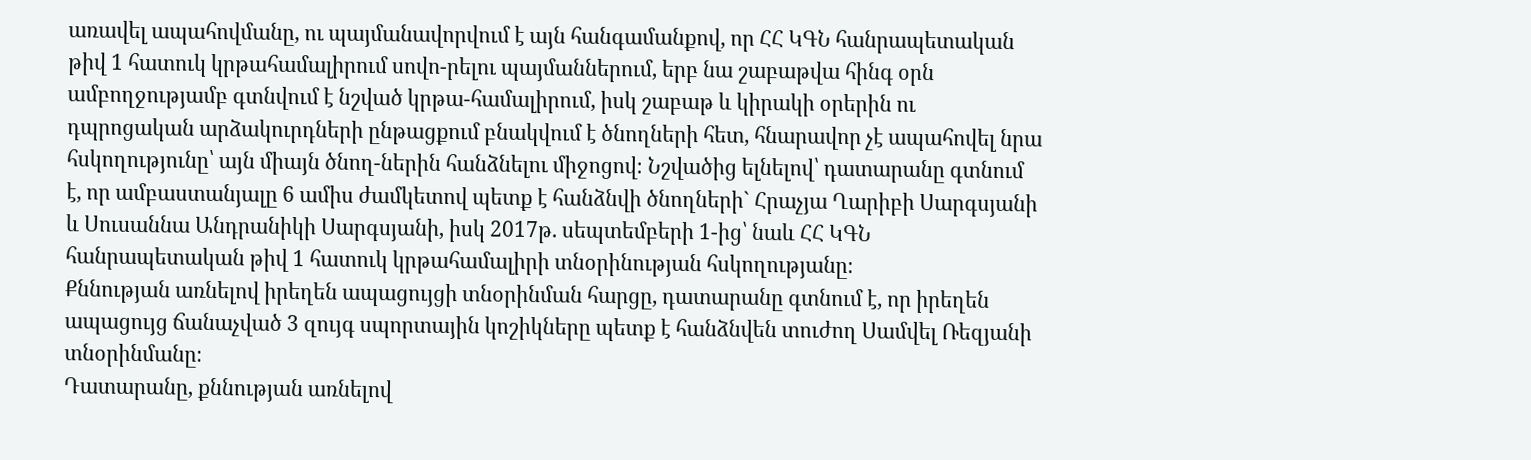առավել ապահովմանը, ու պայմանավորվում է այն հանգամանքով, որ ՀՀ ԿԳՆ հանրապետական թիվ 1 հատուկ կրթահամալիրում սովո-րելու պայմաններում, երբ նա շաբաթվա հինգ օրն ամբողջությամբ գտնվում է նշված կրթա-համալիրում, իսկ շաբաթ և կիրակի օրերին ու դպրոցական արձակուրդների ընթացքում բնակվում է ծնողների հետ, հնարավոր չէ ապահովել նրա հսկողությունը՝ այն միայն ծնող-ներին հանձնելու միջոցով։ Նշվածից ելնելով՝ դատարանը գտնում է, որ ամբաստանյալը 6 ամիս ժամկետով պետք է հանձնվի ծնողների` Հրաչյա Ղարիբի Սարգսյանի և Սուսաննա Անդրանիկի Սարգսյանի, իսկ 2017թ. սեպտեմբերի 1-ից՝ նաև ՀՀ ԿԳՆ հանրապետական թիվ 1 հատուկ կրթահամալիրի տնօրինության հսկողությանը։
Քննության առնելով իրեղեն ապացույցի տնօրինման հարցը, դատարանը գտնում է, որ իրեղեն ապացույց ճանաչված 3 զույգ սպորտային կոշիկները պետք է հանձնվեն տուժող Սամվել Ռեզյանի տնօրինմանը։
Դատարանը, քննության առնելով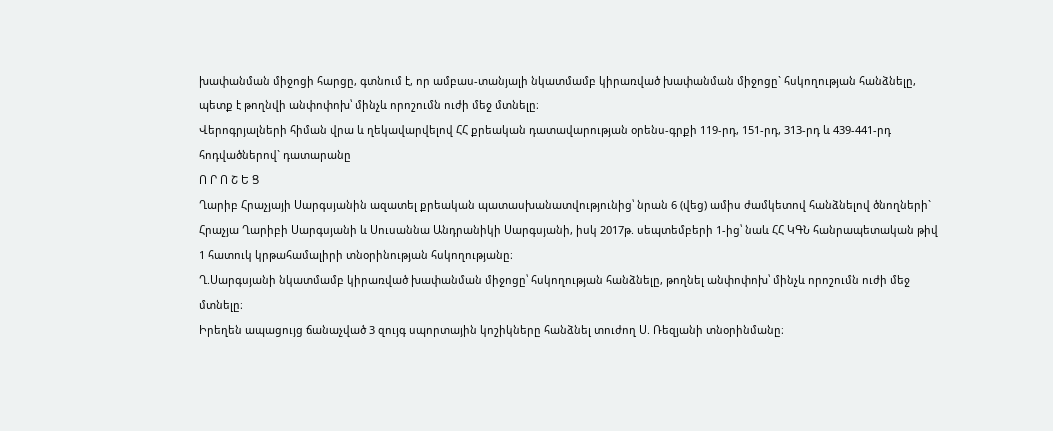խափանման միջոցի հարցը, գտնում է, որ ամբաս-տանյալի նկատմամբ կիրառված խափանման միջոցը` հսկողության հանձնելը, պետք է թողնվի անփոփոխ՝ մինչև որոշումն ուժի մեջ մտնելը։
Վերոգրյալների հիման վրա և ղեկավարվելով ՀՀ քրեական դատավարության օրենս-գրքի 119-րդ, 151-րդ, 313-րդ և 439-441-րդ հոդվածներով` դատարանը
Ո Ր Ո Շ Ե Ց
Ղարիբ Հրաչյայի Սարգսյանին ազատել քրեական պատասխանատվությունից՝ նրան 6 (վեց) ամիս ժամկետով հանձնելով ծնողների` Հրաչյա Ղարիբի Սարգսյանի և Սուսաննա Անդրանիկի Սարգսյանի, իսկ 2017թ. սեպտեմբերի 1-ից՝ նաև ՀՀ ԿԳՆ հանրապետական թիվ 1 հատուկ կրթահամալիրի տնօրինության հսկողությանը։
Ղ.Սարգսյանի նկատմամբ կիրառված խափանման միջոցը՝ հսկողության հանձնելը, թողնել անփոփոխ՝ մինչև որոշումն ուժի մեջ մտնելը։
Իրեղեն ապացույց ճանաչված 3 զույգ սպորտային կոշիկները հանձնել տուժող Ս. Ռեզյանի տնօրինմանը։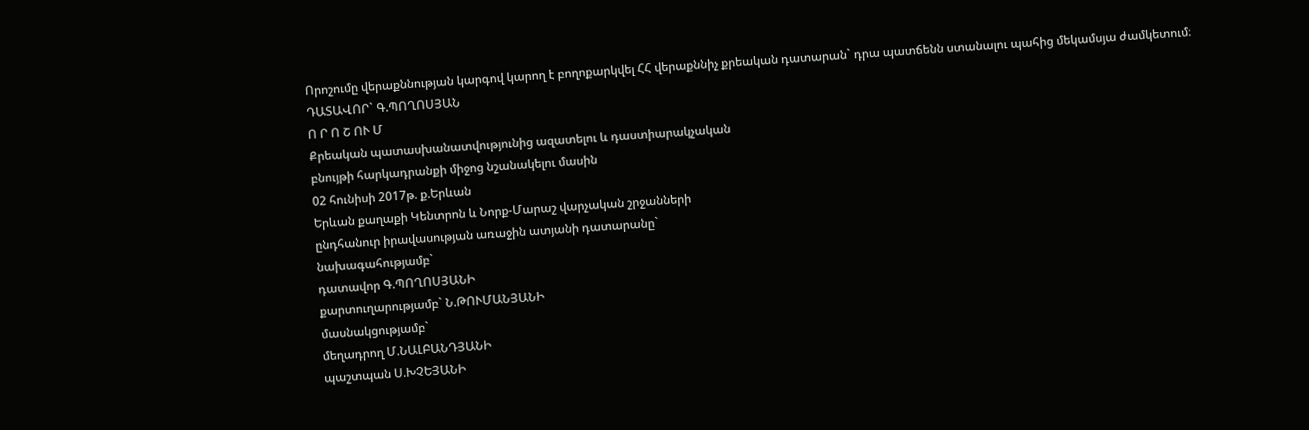Որոշումը վերաքննության կարգով կարող է բողոքարկվել ՀՀ վերաքննիչ քրեական դատարան` դրա պատճենն ստանալու պահից մեկամսյա ժամկետում։
ԴԱՏԱՎՈՐ` Գ.ՊՈՂՈՍՅԱՆ
Ո Ր Ո Շ ՈՒ Մ
Քրեական պատասխանատվությունից ազատելու և դաստիարակչական
բնույթի հարկադրանքի միջոց նշանակելու մասին
02 հունիսի 2017թ. ք.Երևան
Երևան քաղաքի Կենտրոն և Նորք-Մարաշ վարչական շրջանների
ընդհանուր իրավասության առաջին ատյանի դատարանը`
նախագահությամբ`
դատավոր Գ.ՊՈՂՈՍՅԱՆԻ
քարտուղարությամբ` Ն.ԹՈՒՄԱՆՅԱՆԻ
մասնակցությամբ`
մեղադրող Մ.ՆԱԼԲԱՆԴՅԱՆԻ
պաշտպան Ս.ԽՉԵՅԱՆԻ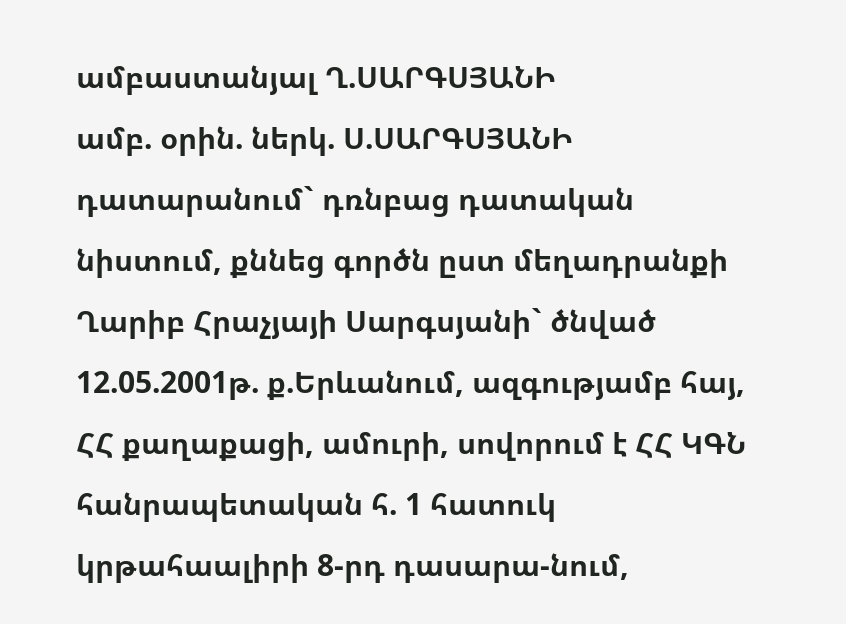ամբաստանյալ Ղ.ՍԱՐԳՍՅԱՆԻ
ամբ. օրին. ներկ. Ս.ՍԱՐԳՍՅԱՆԻ
դատարանում` դռնբաց դատական նիստում, քննեց գործն ըստ մեղադրանքի Ղարիբ Հրաչյայի Սարգսյանի` ծնված 12.05.2001թ. ք.Երևանում, ազգությամբ հայ, ՀՀ քաղաքացի, ամուրի, սովորում է ՀՀ ԿԳՆ հանրապետական հ. 1 հատուկ կրթահաալիրի 8-րդ դասարա-նում,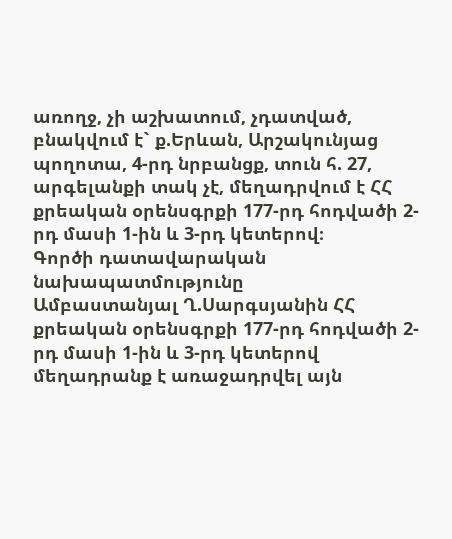առողջ, չի աշխատում, չդատված, բնակվում է` ք.Երևան, Արշակունյաց պողոտա, 4-րդ նրբանցք, տուն հ. 27, արգելանքի տակ չէ, մեղադրվում է ՀՀ քրեական օրենսգրքի 177-րդ հոդվածի 2-րդ մասի 1-ին և 3-րդ կետերով։
Գործի դատավարական նախապատմությունը
Ամբաստանյալ Ղ.Սարգսյանին ՀՀ քրեական օրենսգրքի 177-րդ հոդվածի 2-րդ մասի 1-ին և 3-րդ կետերով մեղադրանք է առաջադրվել այն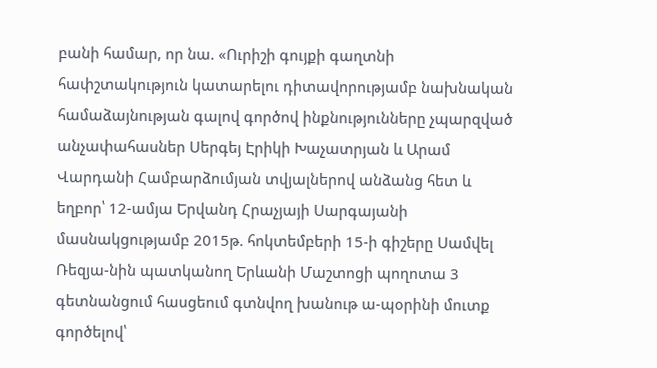բանի համար, որ նա. «Ուրիշի գույքի գաղտնի հափշտակություն կատարելու դիտավորությամբ նախնական համաձայնության գալով գործով ինքնությունները չպարզված անչափահասներ Սերգեյ Էրիկի Խաչատրյան և Արամ Վարդանի Համբարձումյան տվյալներով անձանց հետ և եղբոր՝ 12-ամյա Երվանդ Հրաչյայի Սարգայանի մասնակցությամբ 2015թ. հոկտեմբերի 15-ի գիշերը Սամվել Ռեզյա-նին պատկանող Երևանի Մաշտոցի պողոտա 3 գետնանցում հասցեում գտնվող խանութ ա-պօրինի մուտք գործելով՝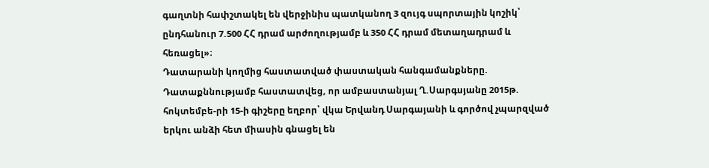գաղտնի հափշտակել են վերջինիս պատկանող 3 զույգ սպորտային կոշիկ՝ ընդհանուր 7.500 ՀՀ դրամ արժողությամբ և 350 ՀՀ դրամ մետաղադրամ և հեռացել»։
Դատարանի կողմից հաստատված փաստական հանգամանքները.
Դատաքննությամբ հաստատվեց, որ ամբաստանյալ Ղ.Սարգսյանը 2015թ. հոկտեմբե-րի 15-ի գիշերը եղբոր՝ վկա Երվանդ Սարգայանի և գործով չպարզված երկու անձի հետ միասին գնացել են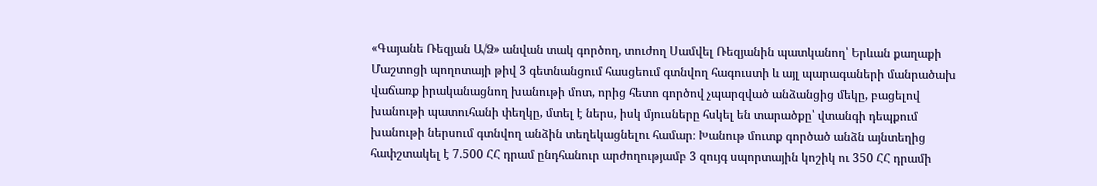«Գայանե Ռեզյան Ա/Ձ» անվան տակ գործող, տուժող Սամվել Ռեզյանին պատկանող՝ Երևան քաղաքի Մաշտոցի պողոտայի թիվ 3 գետնանցում հասցեում գտնվող հագուստի և այլ պարագաների մանրածախ վաճառք իրականացնող խանութի մոտ, որից հետո գործով չպարզված անձանցից մեկը, բացելով խանութի պատուհանի փեղկը, մտել է ներս, իսկ մյուսները հսկել են տարածքը՝ վտանգի դեպքում խանութի ներսում գտնվող անձին տեղեկացնելու համար։ Խանութ մուտք գործած անձն այնտեղից հափշտակել է 7.500 ՀՀ դրամ ընդհանուր արժողությամբ 3 զույգ սպորտային կոշիկ ու 350 ՀՀ դրամի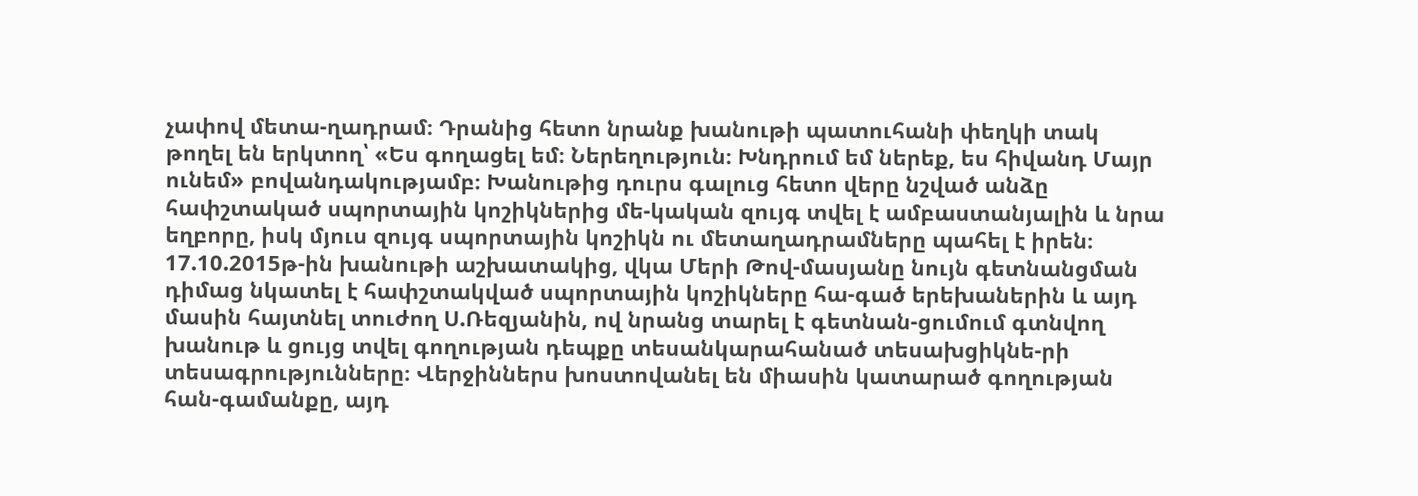չափով մետա-ղադրամ։ Դրանից հետո նրանք խանութի պատուհանի փեղկի տակ թողել են երկտող՝ «Ես գողացել եմ։ Ներեղություն։ Խնդրում եմ ներեք, ես հիվանդ Մայր ունեմ» բովանդակությամբ։ Խանութից դուրս գալուց հետո վերը նշված անձը հափշտակած սպորտային կոշիկներից մե-կական զույգ տվել է ամբաստանյալին և նրա եղբորը, իսկ մյուս զույգ սպորտային կոշիկն ու մետաղադրամները պահել է իրեն։ 17.10.2015թ-ին խանութի աշխատակից, վկա Մերի Թով-մասյանը նույն գետնանցման դիմաց նկատել է հափշտակված սպորտային կոշիկները հա-գած երեխաներին և այդ մասին հայտնել տուժող Ս.Ռեզյանին, ով նրանց տարել է գետնան-ցումում գտնվող խանութ և ցույց տվել գողության դեպքը տեսանկարահանած տեսախցիկնե-րի տեսագրությունները։ Վերջիններս խոստովանել են միասին կատարած գողության հան-գամանքը, այդ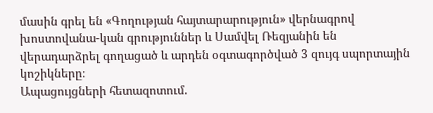մասին գրել են «Գողության հայտարարություն» վերնագրով խոստովանա-կան գրություններ և Սամվել Ռեզյանին են վերադարձրել գողացած և արդեն օգտագործված 3 զույգ սպորտային կոշիկները։
Ապացույցների հետազոտում.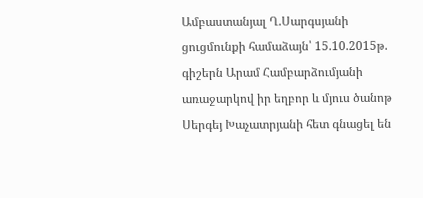Ամբաստանյալ Ղ.Սարգսյանի ցուցմունքի համաձայն՝ 15.10.2015թ. գիշերն Արամ Համբարձումյանի առաջարկով իր եղբոր և մյուս ծանոթ Սերգեյ Խաչատրյանի հետ գնացել են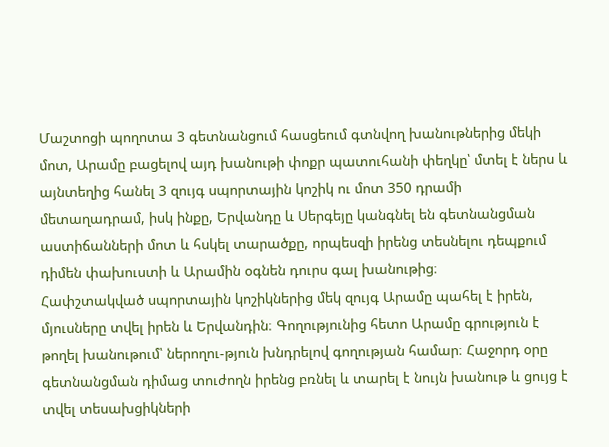Մաշտոցի պողոտա 3 գետնանցում հասցեում գտնվող խանութներից մեկի մոտ, Արամը բացելով այդ խանութի փոքր պատուհանի փեղկը՝ մտել է ներս և այնտեղից հանել 3 զույգ սպորտային կոշիկ ու մոտ 350 դրամի մետաղադրամ, իսկ ինքը, Երվանդը և Սերգեյը կանգնել են գետնանցման աստիճանների մոտ և հսկել տարածքը, որպեսզի իրենց տեսնելու դեպքում դիմեն փախուստի և Արամին օգնեն դուրս գալ խանութից։
Հափշտակված սպորտային կոշիկներից մեկ զույգ Արամը պահել է իրեն, մյուսները տվել իրեն և Երվանդին։ Գողությունից հետո Արամը գրություն է թողել խանութում՝ ներողու-թյուն խնդրելով գողության համար։ Հաջորդ օրը գետնանցման դիմաց տուժողն իրենց բռնել և տարել է նույն խանութ և ցույց է տվել տեսախցիկների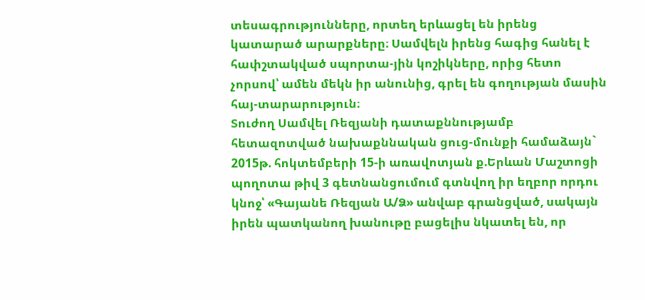տեսագրությունները, որտեղ երևացել են իրենց կատարած արարքները։ Սամվելն իրենց հագից հանել է հափշտակված սպորտա-յին կոշիկները, որից հետո չորսով՝ ամեն մեկն իր անունից, գրել են գողության մասին հայ-տարարություն։
Տուժող Սամվել Ռեզյանի դատաքննությամբ հետազոտված նախաքննական ցուց-մունքի համաձայն` 2015թ. հոկտեմբերի 15-ի առավոտյան ք.Երևան Մաշտոցի պողոտա թիվ 3 գետնանցումում գտնվող իր եղբոր որդու կնոջ՝ «Գայանե Ռեզյան Ա/Ձ» անվաբ գրանցված, սակայն իրեն պատկանող խանութը բացելիս նկատել են, որ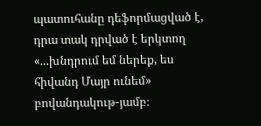պատուհանը դեֆորմացված է, դրա տակ դրված է երկտող «...խնդրում եմ ներեք, ես հիվանդ Մայր ունեմ» բովանդակութ-յամբ։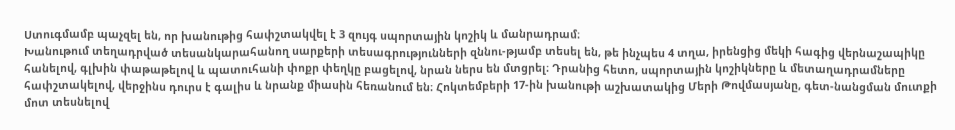Ստուգմամբ պաչզել են, որ խանութից հափշտակվել է 3 զույգ սպորտային կոշիկ և մանրադրամ։
Խանութում տեղադրված տեսանկարահանող սարքերի տեսագրությունների զննու-թյամբ տեսել են, թե ինչպես 4 տղա, իրենցից մեկի հագից վերնաշապիկը հանելով, գլխին փաթաթելով և պատուհանի փոքր փեղկը բացելով, նրան ներս են մտցրել։ Դրանից հետո, սպորտային կոշիկները և մետաղադրամները հափշտակելով, վերջինս դուրս է գալիս և նրանք միասին հեռանում են։ Հոկտեմբերի 17-ին խանութի աշխատակից Մերի Թովմասյանը, գետ-նանցման մուտքի մոտ տեսնելով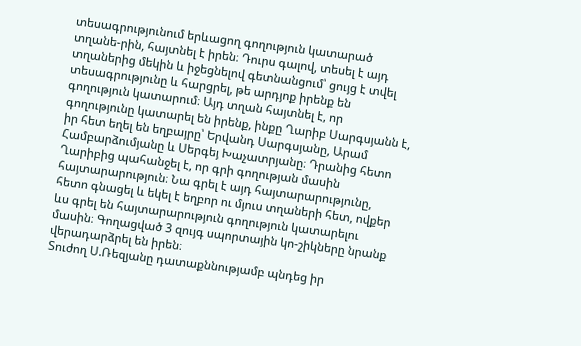տեսագրությունում երևացող գողություն կատարած տղանե-րին, հայտնել է իրեն։ Դուրս գալով, տեսել է այդ տղաներից մեկին և իջեցնելով գետնանցում՝ ցույց է տվել տեսագրությունը և հարցրել, թե արդյոք իրենք են գողություն կատարում։ Այդ տղան հայտնել է, որ գողությունը կատարել են իրենք, ինքը Ղարիբ Սարգսյանն է, իր հետ եղել են եղբայրը՝ Երվանդ Սարգսյանը, Արամ Համբարձումյանը և Սերգեյ Խաչատրյանը։ Դրանից հետո Ղարիբից պահանջել է, որ գրի գողության մասին հայտարարություն։ Նա գրել է այդ հայտարարությունը, հետո գնացել և եկել է եղբոր ու մյուս տղաների հետ, ովքեր ևս գրել են հայտարարություն գողություն կատարելու մասին։ Գողացված 3 զույգ սպորտային կո-շիկները նրանք վերադարձրել են իրեն։
Տուժող Ս.Ռեզյանը դատաքննությամբ պնդեց իր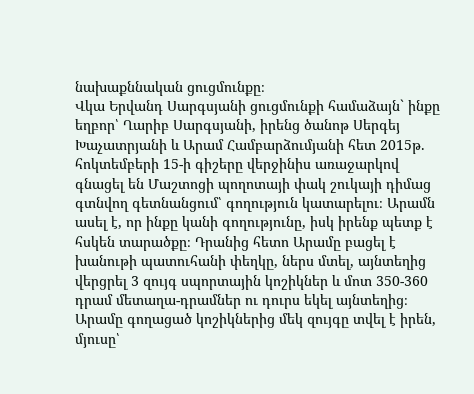նախաքննական ցուցմունքը։
Վկա Երվանդ Սարգսյանի ցուցմունքի համաձայն` ինքը եղբոր՝ Ղարիբ Սարգսյանի, իրենց ծանոթ Սերգեյ Խաչատրյանի և Արամ Համբարձումյանի հետ 2015թ. հոկտեմբերի 15-ի գիշերը վերջինիս առաջարկով գնացել են Մաշտոցի պողոտայի փակ շուկայի դիմաց գտնվող գետնանցում՝ գողություն կատարելու։ Արամն ասել է, որ ինքը կանի գողությունը, իսկ իրենք պետք է հսկեն տարածքը։ Դրանից հետո Արամը բացել է խանութի պատուհանի փեղկը, ներս մտել, այնտեղից վերցրել 3 զույգ սպորտային կոշիկներ և մոտ 350-360 դրամ մետաղա-դրամներ ու դուրս եկել այնտեղից։ Արամը գողացած կոշիկներից մեկ զույգը տվել է իրեն, մյուսը՝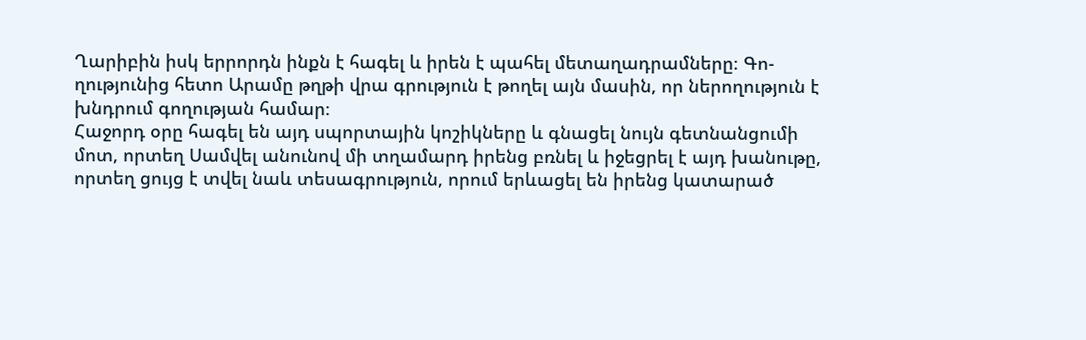Ղարիբին իսկ երրորդն ինքն է հագել և իրեն է պահել մետաղադրամները։ Գո-ղությունից հետո Արամը թղթի վրա գրություն է թողել այն մասին, որ ներողություն է խնդրում գողության համար։
Հաջորդ օրը հագել են այդ սպորտային կոշիկները և գնացել նույն գետնանցումի մոտ, որտեղ Սամվել անունով մի տղամարդ իրենց բռնել և իջեցրել է այդ խանութը, որտեղ ցույց է տվել նաև տեսագրություն, որում երևացել են իրենց կատարած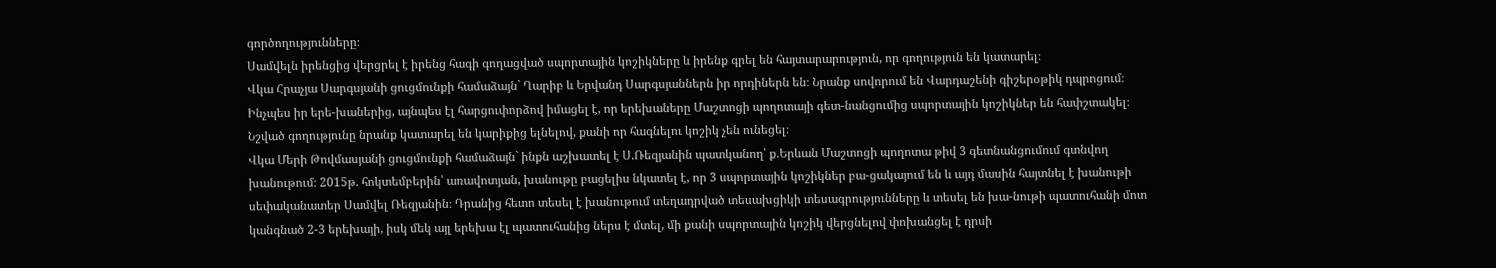գործողությունները։
Սամվելն իրենցից վերցրել է իրենց հագի գողացված սպորտային կոշիկները և իրենք գրել են հայտարարություն, որ գողություն են կատարել։
Վկա Հրաչյա Սարգսյանի ցուցմունքի համաձայն` Ղարիբ և Երվանդ Սարգսյաններն իր որդիներն են։ Նրանք սովորում են Վարդաշենի գիշերօթիկ դպրոցում։ Ինչպես իր երե-խաներից, այնպես էլ հարցուփորձով իմացել է, որ երեխաները Մաշտոցի պողոտայի գետ-նանցումից սպորտային կոշիկներ են հափշտակել։ Նշված գողությունը նրանք կատարել են կարիքից ելնելով, քանի որ հագնելու կոշիկ չեն ունեցել։
Վկա Մերի Թովմասյանի ցուցմունքի համաձայն` ինքն աշխատել է Ս.Ռեզյանին պատկանող՝ ք.Երևան Մաշտոցի պողոտա թիվ 3 գետնանցումում գտնվող խանութում։ 2015թ. հոկտեմբերին՝ առավոտյան, խանութը բացելիս նկատել է, որ 3 սպորտային կոշիկներ բա-ցակայում են և այդ մասին հայտնել է խանութի սեփականատեր Սամվել Ռեզյանին։ Դրանից հետո տեսել է խանութում տեղադրված տեսախցիկի տեսագրությունները և տեսել են խա-նութի պատուհանի մոտ կանգնած 2-3 երեխայի, իսկ մեկ այլ երեխա էլ պատուհանից ներս է մտել, մի քանի սպորտային կոշիկ վերցնելով փոխանցել է դրսի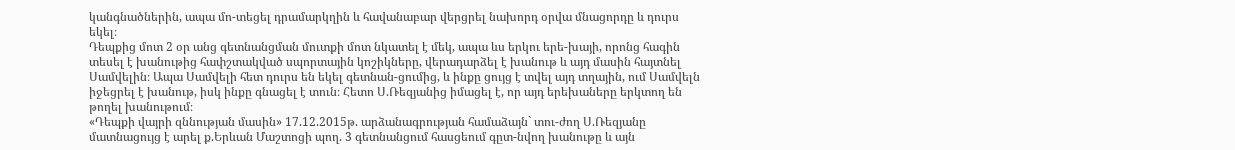կանգնածներին, ապա մո-տեցել դրամարկղին և հավանաբար վերցրել նախորդ օրվա մնացորդը և դուրս եկել։
Դեպքից մոտ 2 օր անց գետնանցման մուտքի մոտ նկատել է մեկ, ապա ևս երկու երե-խայի, որոնց հագին տեսել է խանութից հափշտակված սպորտային կոշիկները, վերադարձել է խանութ և այդ մասին հայտնել Սամվելին։ Ապա Սամվելի հետ դուրս են եկել գետնան-ցումից, և ինքը ցույց է տվել այդ տղային, ում Սամվելն իջեցրել է խանութ, իսկ ինքը գնացել է տուն։ Հետո Ս.Ռեզյանից իմացել է, որ այդ երեխաները երկտող են թողել խանութում։
«Դեպքի վայրի զննության մասին» 17.12.2015թ. արձանագրության համաձայն` տու-ժող Ս.Ռեզյանը մատնացույց է արել ք.Երևան Մաշտոցի պող. 3 գետնանցում հասցեում գըտ-նվող խանութը և այն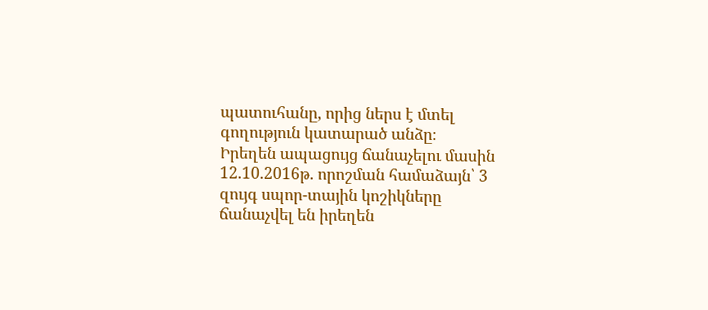պատուհանը, որից ներս է մտել գողություն կատարած անձը։
Իրեղեն ապացույց ճանաչելու մասին 12.10.2016թ. որոշման համաձայն՝ 3 զույգ սպոր-տային կոշիկները ճանաչվել են իրեղեն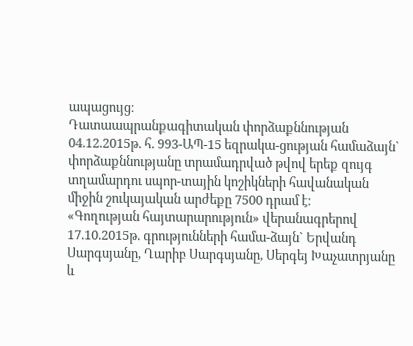ապացույց։
Դատաապրանքագիտական փորձաքննության 04.12.2015թ. հ. 993-ԱՊ-15 եզրակա-ցության համաձայն` փորձաքննությանը տրամադրված թվով երեք զույգ տղամարդու սպոր-տային կոշիկների հավանական միջին շուկայական արժեքը 7500 դրամ է։
«Գողության հայտարարություն» վերանագրերով 17.10.2015թ. գրությունների համա-ձայն` Երվանդ Սարգսյանը, Ղարիբ Սարգսյանը, Սերգեյ Խաչատրյանը և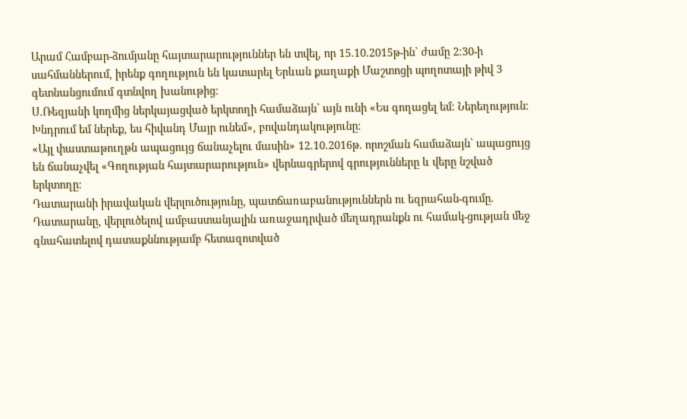Արամ Համբար-ձումյանը հայտարարություններ են տվել, որ 15.10.2015թ-ին` ժամը 2։30-ի սահմաններում, իրենք գողություն են կատարել Երևան քաղաքի Մաշտոցի պողոտայի թիվ 3 գետնանցումում գտնվող խանութից։
Ս.Ռեզյանի կողմից ներկայացված երկտողի համաձայն` այն ունի «Ես գողացել եմ։ Ներեղություն։ Խնդրում եմ ներեք, ես հիվանդ Մայր ունեմ», բովանդակությունը։
«Այլ փաստաթուղթն ապացույց ճանաչելու մասին» 12.10.2016թ. որոշման համաձայն` ապացույց են ճանաչվել «Գողության հայտարարություն» վերնագրերով գրությունները և վերը նշված երկտողը։
Դատարանի իրավական վերլուծությունը, պատճառաբանություններն ու եզրահան-գումը.
Դատարանը, վերլուծելով ամբաստանյալին առաջադրված մեղադրանքն ու համակ-ցության մեջ գնահատելով դատաքննությամբ հետազոտված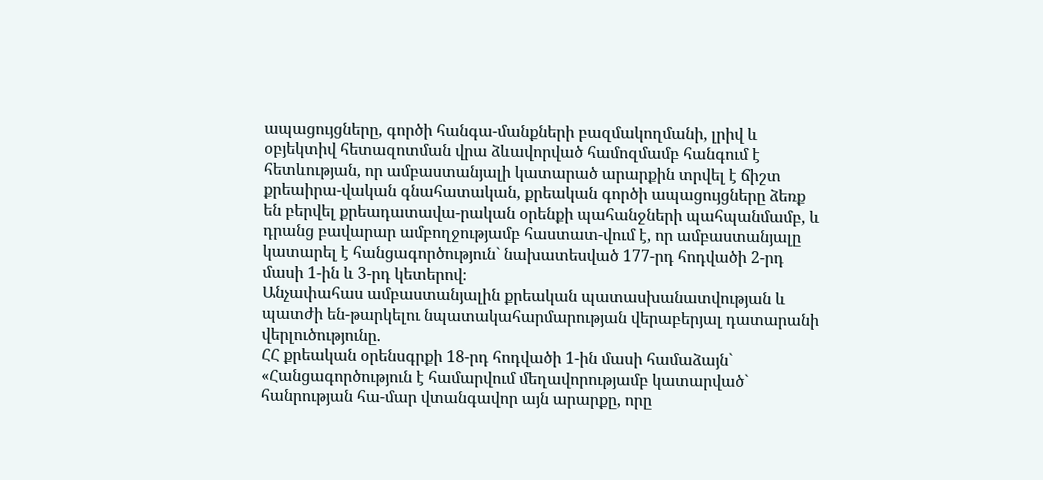ապացույցները, գործի հանգա-մանքների բազմակողմանի, լրիվ և օբյեկտիվ հետազոտման վրա ձևավորված համոզմամբ հանգում է հետևության, որ ամբաստանյալի կատարած արարքին տրվել է ճիշտ քրեաիրա-վական գնահատական, քրեական գործի ապացույցները ձեռք են բերվել քրեադատավա-րական օրենքի պահանջների պահպանմամբ, և դրանց բավարար ամբողջությամբ հաստատ-վում է, որ ամբաստանյալը կատարել է հանցագործություն` նախատեսված 177-րդ հոդվածի 2-րդ մասի 1-ին և 3-րդ կետերով։
Անչափահաս ամբաստանյալին քրեական պատասխանատվության և պատժի են-թարկելու նպատակահարմարության վերաբերյալ դատարանի վերլուծությունը.
ՀՀ քրեական օրենսգրքի 18-րդ հոդվածի 1-ին մասի համաձայն`
«Հանցագործություն է համարվում մեղավորությամբ կատարված` հանրության հա-մար վտանգավոր այն արարքը, որը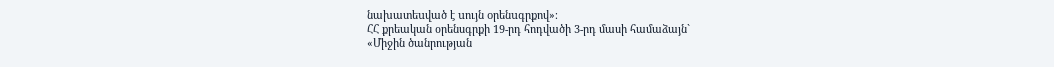նախատեuված է uույն oրենuգրքով»։
ՀՀ քրեական օրենսգրքի 19-րդ հոդվածի 3-րդ մասի համաձայն`
«Միջին ծանրության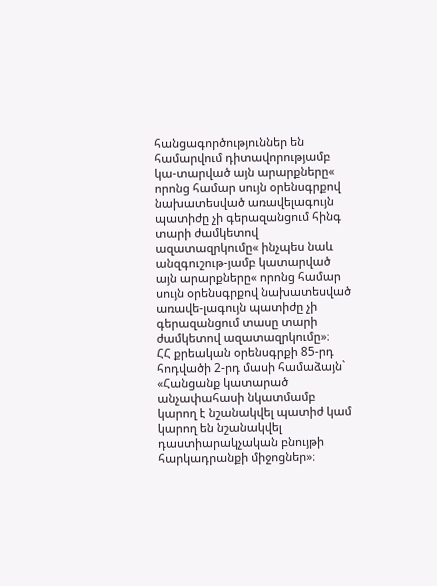հանցագործություններ են համարվում դիտավորությամբ կա-տարված այն արարքները« որոնց համար սույն օրենսգրքով նախատեսված առավելագույն պատիժը չի գերազանցում հինգ տարի ժամկետով ազատազրկումը« ինչպես նաև անզգուշութ-յամբ կատարված այն արարքները« որոնց համար սույն օրենսգրքով նախատեսված առավե-լագույն պատիժը չի գերազանցում տասը տարի ժամկետով ազատազրկումը»։
ՀՀ քրեական օրենսգրքի 85-րդ հոդվածի 2-րդ մասի համաձայն`
«Հանցանք կատարած անչափահասի նկատմամբ կարող է նշանակվել պատիժ կամ կարող են նշանակվել դաստիարակչական բնույթի հարկադրանքի միջոցներ»։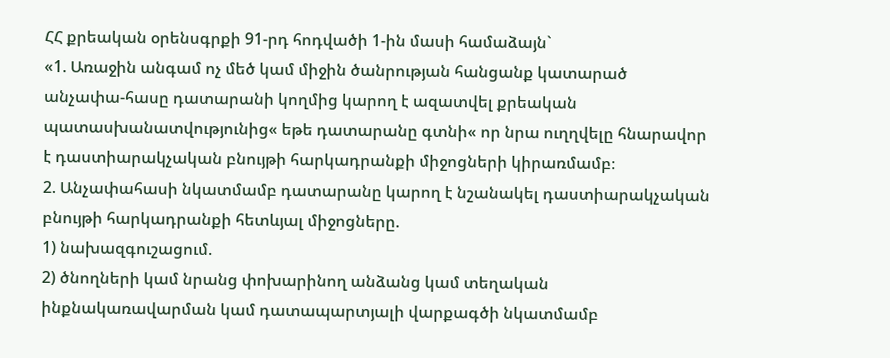ՀՀ քրեական օրենսգրքի 91-րդ հոդվածի 1-ին մասի համաձայն`
«1. Առաջին անգամ ոչ մեծ կամ միջին ծանրության հանցանք կատարած անչափա-հասը դատարանի կողմից կարող է ազատվել քրեական պատասխանատվությունից« եթե դատարանը գտնի« որ նրա ուղղվելը հնարավոր է դաստիարակչական բնույթի հարկադրանքի միջոցների կիրառմամբ։
2. Անչափահասի նկատմամբ դատարանը կարող է նշանակել դաստիարակչական բնույթի հարկադրանքի հետևյալ միջոցները.
1) նախազգուշացում.
2) ծնողների կամ նրանց փոխարինող անձանց կամ տեղական ինքնակառավարման կամ դատապարտյալի վարքագծի նկատմամբ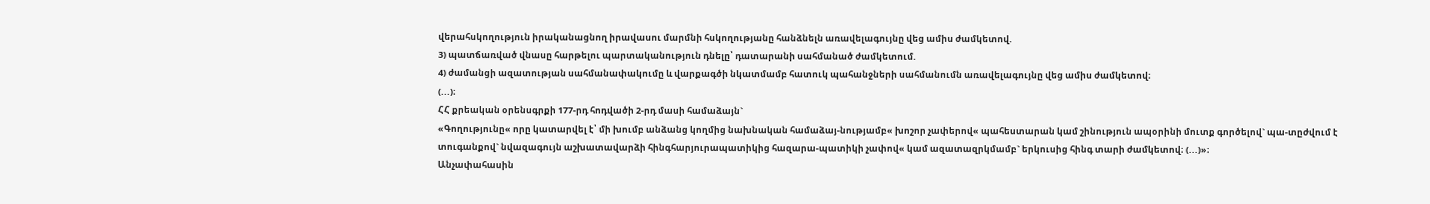վերահսկողություն իրականացնող իրավասու մարմնի հսկողությանը հանձնելն առավելագույնը վեց ամիս ժամկետով.
3) պատճառված վնասը հարթելու պարտականություն դնելը՝ դատարանի սահմանած ժամկետում.
4) ժամանցի ազատության սահմանափակումը և վարքագծի նկատմամբ հատուկ պահանջների սահմանումն առավելագույնը վեց ամիս ժամկետով։
(...)։
ՀՀ քրեական օրենսգրքի 177-րդ հոդվածի 2-րդ մասի համաձայն`
«Գողությունը« որը կատարվել է՝ մի խումբ անձանց կողմից նախնական համաձայ-նությամբ« խոշոր չափերով« պահեստարան կամ շինություն ապօրինի մուտք գործելով` պա-տըժվում է տուգանքով` նվազագույն աշխատավարձի հինգհարյուրապատիկից հազարա-պատիկի չափով« կամ ազատազրկմամբ` երկուսից հինգ տարի ժամկետով։ (...)»։
Անչափահասին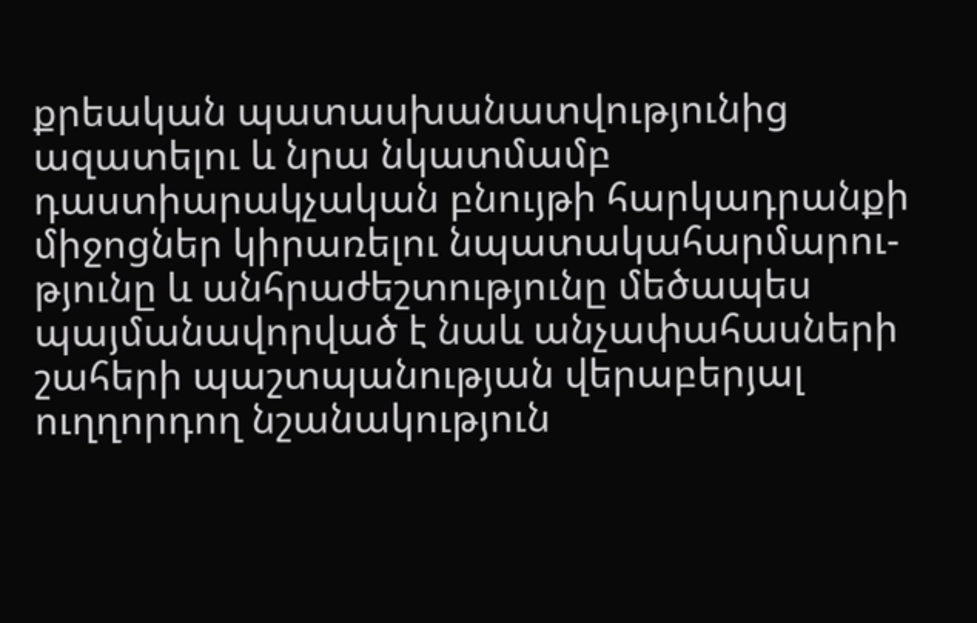քրեական պատասխանատվությունից ազատելու և նրա նկատմամբ դաստիարակչական բնույթի հարկադրանքի միջոցներ կիրառելու նպատակահարմարու-թյունը և անհրաժեշտությունը մեծապես պայմանավորված է նաև անչափահասների շահերի պաշտպանության վերաբերյալ ուղղորդող նշանակություն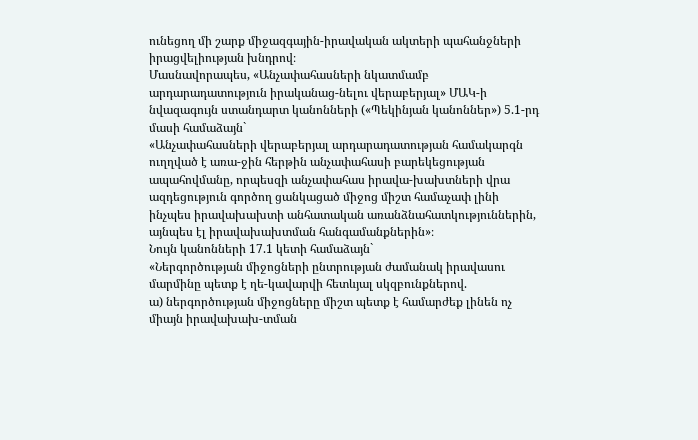ունեցող մի շարք միջազգային-իրավական ակտերի պահանջների իրացվելիության խնդրով։
Մասնավորապես, «Անչափահասների նկատմամբ արդարադատություն իրականաց-նելու վերաբերյալ» ՄԱԿ-ի նվազագույն ստանդարտ կանոնների («Պեկինյան կանոններ») 5.1-րդ մասի համաձայն`
«Անչափահասների վերաբերյալ արդարադատության համակարգն ուղղված է առա-ջին հերթին անչափահասի բարեկեցության ապահովմանը, որպեսզի անչափահաս իրավա-խախտների վրա ազդեցություն գործող ցանկացած միջոց միշտ համաչափ լինի ինչպես իրավախախտի անհատական առանձնահատկություններին, այնպես էլ իրավախախտման հանգամանքներին»։
Նույն կանոնների 17.1 կետի համաձայն`
«Ներգործության միջոցների ընտրության ժամանակ իրավասու մարմինը պետք է ղե-կավարվի հետևյալ սկզբունքներով.
ա) ներգործության միջոցները միշտ պետք է համարժեք լինեն ոչ միայն իրավախախ-տման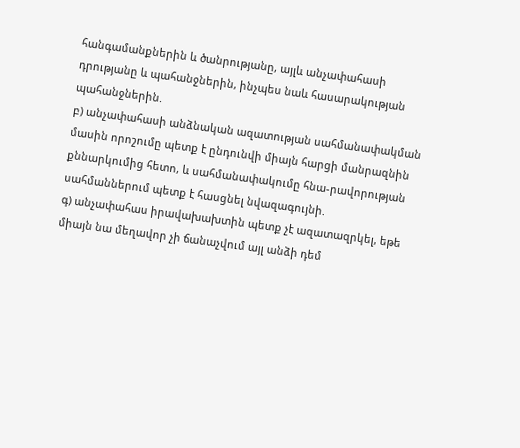հանգամանքներին և ծանրությանը, այլև անչափահասի դրությանը և պահանջներին, ինչպես նաև հասարակության պահանջներին.
բ) անչափահասի անձնական ազատության սահմանափակման մասին որոշումը պետք է ընդունվի միայն հարցի մանրազնին քննարկումից հետո, և սահմանափակումը հնա-րավորության սահմաններում պետք է հասցնել նվազագույնի.
գ) անչափահաս իրավախախտին պետք չէ ազատազրկել, եթե միայն նա մեղավոր չի ճանաչվում այլ անձի դեմ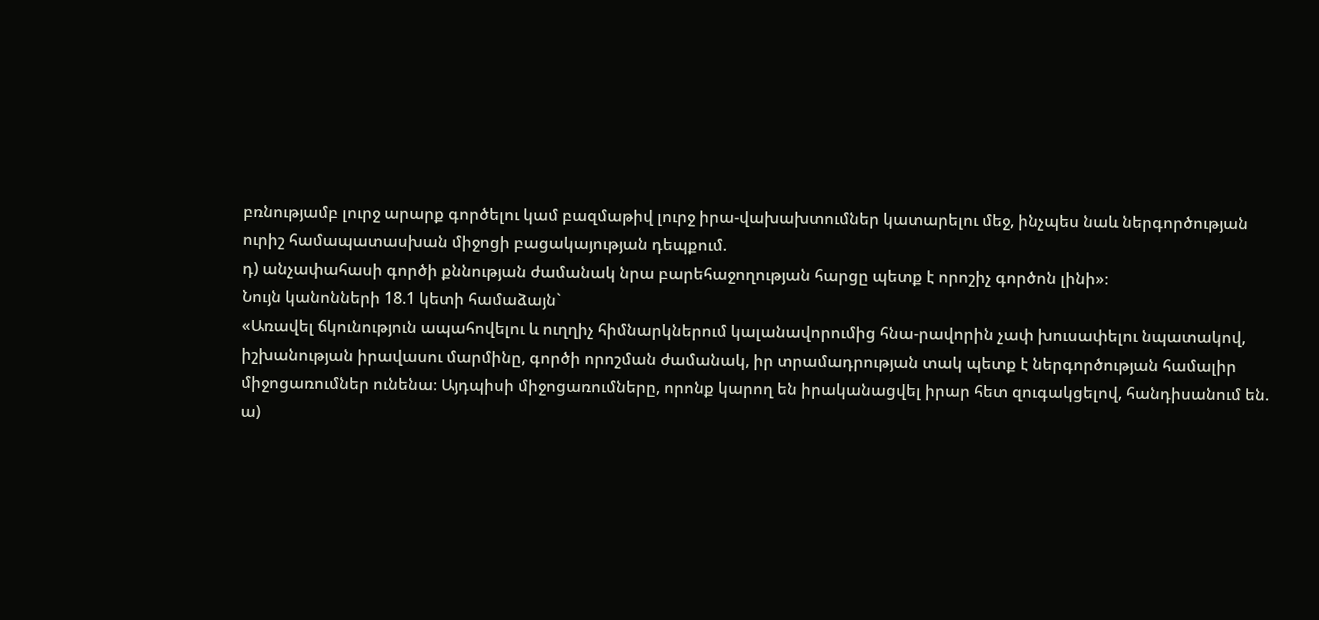բռնությամբ լուրջ արարք գործելու կամ բազմաթիվ լուրջ իրա-վախախտումներ կատարելու մեջ, ինչպես նաև ներգործության ուրիշ համապատասխան միջոցի բացակայության դեպքում.
դ) անչափահասի գործի քննության ժամանակ նրա բարեհաջողության հարցը պետք է որոշիչ գործոն լինի»։
Նույն կանոնների 18.1 կետի համաձայն`
«Առավել ճկունություն ապահովելու և ուղղիչ հիմնարկներում կալանավորումից հնա-րավորին չափ խուսափելու նպատակով, իշխանության իրավասու մարմինը, գործի որոշման ժամանակ, իր տրամադրության տակ պետք է ներգործության համալիր միջոցառումներ ունենա։ Այդպիսի միջոցառումները, որոնք կարող են իրականացվել իրար հետ զուգակցելով, հանդիսանում են.
ա)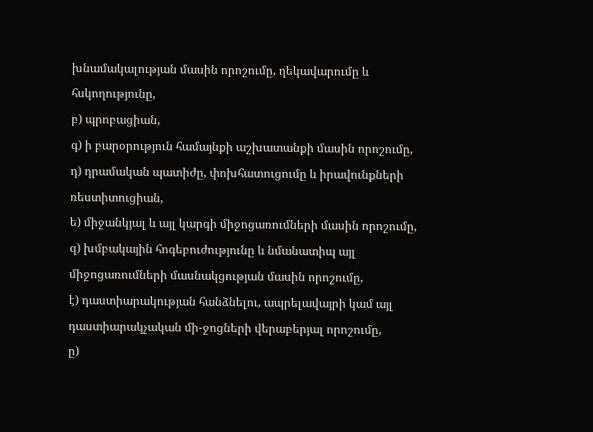խնամակալության մասին որոշումը, ղեկավարումը և հսկողությունը,
բ) պրոբացիան,
գ) ի բարօրություն համայնքի աշխատանքի մասին որոշումը,
դ) դրամական պատիժը, փոխհատուցումը և իրավունքների ռեստիտուցիան,
ե) միջանկյալ և այլ կարգի միջոցառումների մասին որոշումը,
զ) խմբակային հոգեբուժությունը և նմանատիպ այլ միջոցառումների մասնակցության մասին որոշումը,
է) դաստիարակության հանձնելու, ապրելավայրի կամ այլ դաստիարակչական մի-ջոցների վերաբերյալ որոշումը,
ը)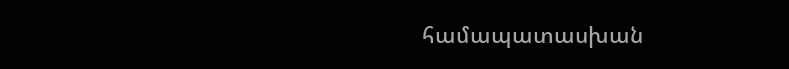համապատասխան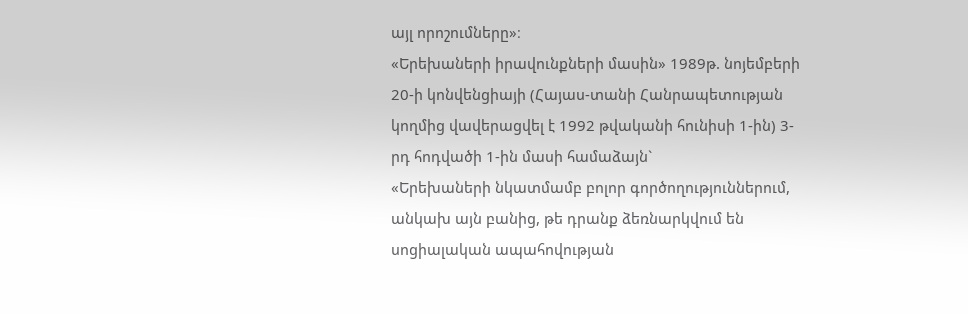այլ որոշումները»։
«Երեխաների իրավունքների մասին» 1989թ. նոյեմբերի 20-ի կոնվենցիայի (Հայաս-տանի Հանրապետության կողմից վավերացվել է 1992 թվականի հունիսի 1-ին) 3-րդ հոդվածի 1-ին մասի համաձայն`
«Երեխաների նկատմամբ բոլոր գործողություններում, անկախ այն բանից, թե դրանք ձեռնարկվում են սոցիալական ապահովության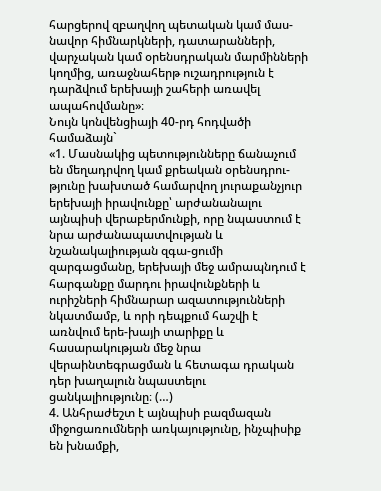հարցերով զբաղվող պետական կամ մաս-նավոր հիմնարկների, դատարանների, վարչական կամ օրենսդրական մարմինների կողմից, առաջնահերթ ուշադրություն է դարձվում երեխայի շահերի առավել ապահովմանը»։
Նույն կոնվենցիայի 40-րդ հոդվածի համաձայն`
«1. Մասնակից պետությունները ճանաչում են մեղադրվող կամ քրեական օրենսդրու-թյունը խախտած համարվող յուրաքանչյուր երեխայի իրավունքը՝ արժանանալու այնպիսի վերաբերմունքի, որը նպաստում է նրա արժանապատվության և նշանակալիության զգա-ցումի զարգացմանը, երեխայի մեջ ամրապնդում է հարգանքը մարդու իրավունքների և ուրիշների հիմնարար ազատությունների նկատմամբ, և որի դեպքում հաշվի է առնվում երե-խայի տարիքը և հասարակության մեջ նրա վերաինտեգրացման և հետագա դրական դեր խաղալուն նպաստելու ցանկալիությունը։ (…)
4. Անհրաժեշտ է այնպիսի բազմազան միջոցառումների առկայությունը, ինչպիսիք են խնամքի,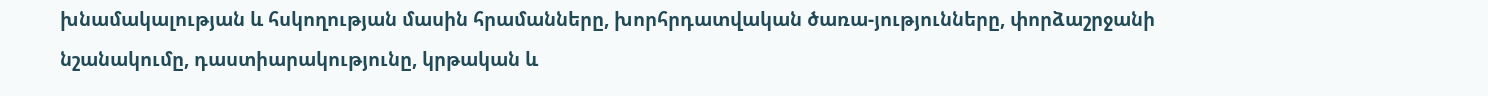խնամակալության և հսկողության մասին հրամանները, խորհրդատվական ծառա-յությունները, փորձաշրջանի նշանակումը, դաստիարակությունը, կրթական և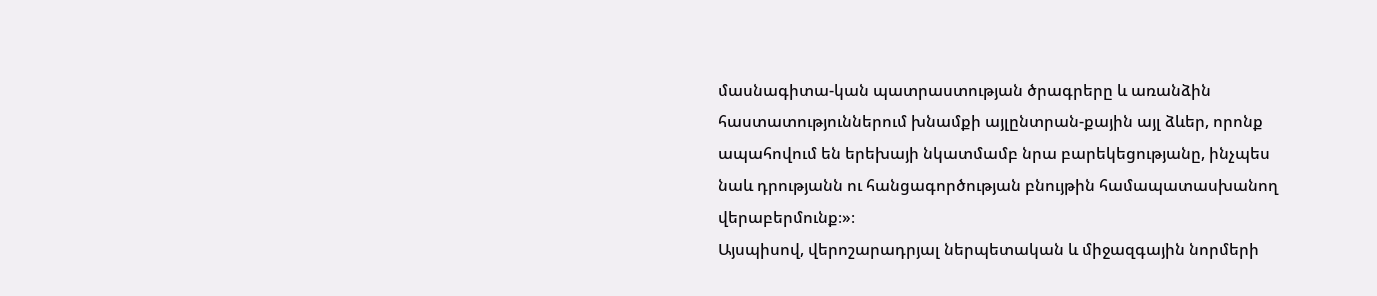մասնագիտա-կան պատրաստության ծրագրերը և առանձին հաստատություններում խնամքի այլընտրան-քային այլ ձևեր, որոնք ապահովում են երեխայի նկատմամբ նրա բարեկեցությանը, ինչպես նաև դրությանն ու հանցագործության բնույթին համապատասխանող վերաբերմունք։»։
Այսպիսով, վերոշարադրյալ ներպետական և միջազգային նորմերի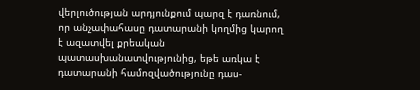վերլուծության արդյունքում պարզ է դառնում, որ անչափահասը դատարանի կողմից կարող է ազատվել քրեական պատասխանատվությունից, եթե առկա է դատարանի համոզվածությունը դաս-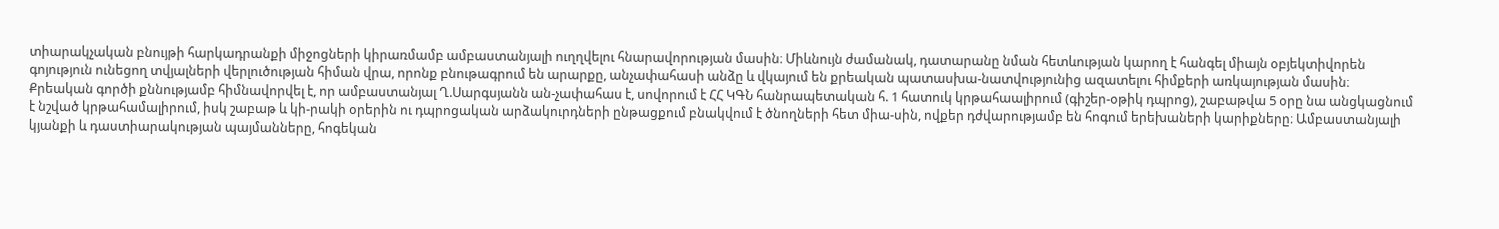տիարակչական բնույթի հարկադրանքի միջոցների կիրառմամբ ամբաստանյալի ուղղվելու հնարավորության մասին։ Միևնույն ժամանակ, դատարանը նման հետևության կարող է հանգել միայն օբյեկտիվորեն գոյություն ունեցող տվյալների վերլուծության հիման վրա, որոնք բնութագրում են արարքը, անչափահասի անձը և վկայում են քրեական պատասխա-նատվությունից ազատելու հիմքերի առկայության մասին։
Քրեական գործի քննությամբ հիմնավորվել է, որ ամբաստանյալ Ղ.Սարգսյանն ան-չափահաս է, սովորում է ՀՀ ԿԳՆ հանրապետական հ. 1 հատուկ կրթահաալիրում (գիշեր-օթիկ դպրոց), շաբաթվա 5 օրը նա անցկացնում է նշված կրթահամալիրում, իսկ շաբաթ և կի-րակի օրերին ու դպրոցական արձակուրդների ընթացքում բնակվում է ծնողների հետ միա-սին, ովքեր դժվարությամբ են հոգում երեխաների կարիքները։ Ամբաստանյալի կյանքի և դաստիարակության պայմանները, հոգեկան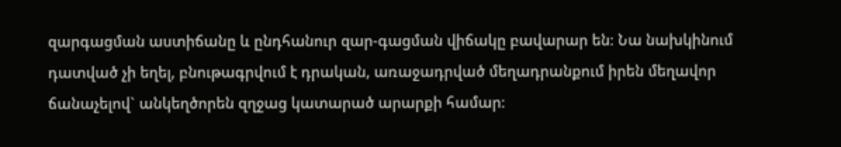զարգացման աստիճանը և ընդհանուր զար-գացման վիճակը բավարար են։ Նա նախկինում դատված չի եղել, բնութագրվում է դրական, առաջադրված մեղադրանքում իրեն մեղավոր ճանաչելով` անկեղծորեն զղջաց կատարած արարքի համար։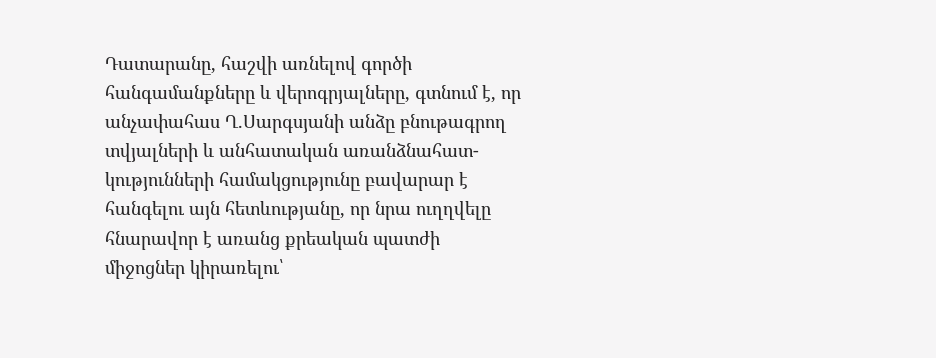Դատարանը, հաշվի առնելով գործի հանգամանքները և վերոգրյալները, գտնում է, որ անչափահաս Ղ.Սարգսյանի անձը բնութագրող տվյալների և անհատական առանձնահատ-կությունների համակցությունը բավարար է հանգելու այն հետևությանը, որ նրա ուղղվելը հնարավոր է առանց քրեական պատժի միջոցներ կիրառելու՝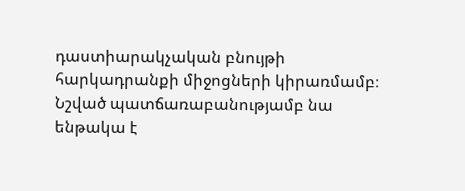դաստիարակչական բնույթի հարկադրանքի միջոցների կիրառմամբ։ Նշված պատճառաբանությամբ նա ենթակա է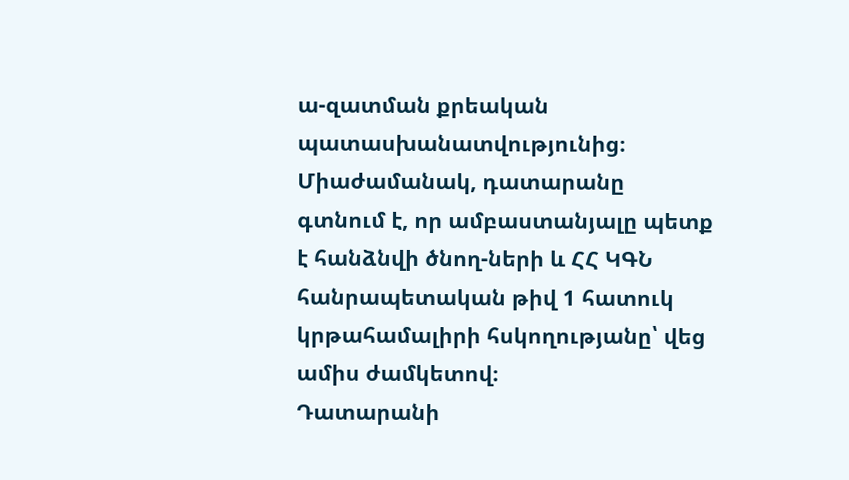ա-զատման քրեական պատասխանատվությունից։
Միաժամանակ, դատարանը գտնում է, որ ամբաստանյալը պետք է հանձնվի ծնող-ների և ՀՀ ԿԳՆ հանրապետական թիվ 1 հատուկ կրթահամալիրի հսկողությանը՝ վեց ամիս ժամկետով։
Դատարանի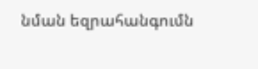նման եզրահանգումն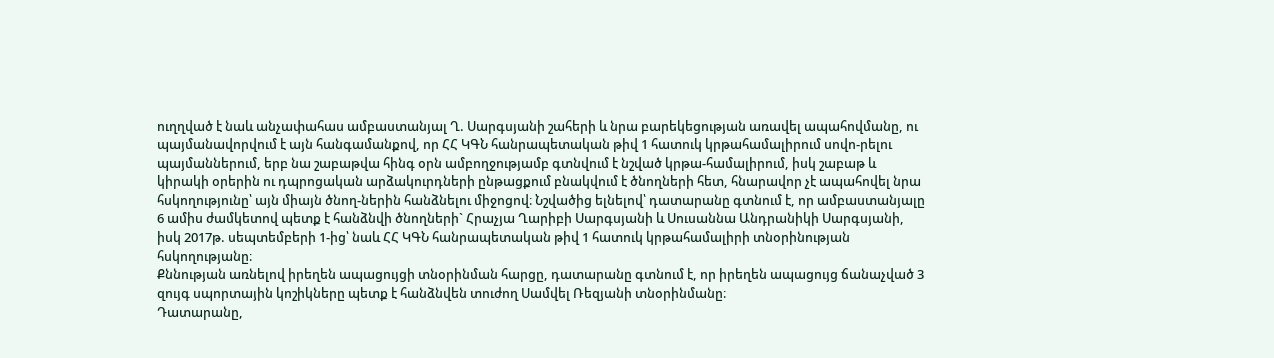ուղղված է նաև անչափահաս ամբաստանյալ Ղ. Սարգսյանի շահերի և նրա բարեկեցության առավել ապահովմանը, ու պայմանավորվում է այն հանգամանքով, որ ՀՀ ԿԳՆ հանրապետական թիվ 1 հատուկ կրթահամալիրում սովո-րելու պայմաններում, երբ նա շաբաթվա հինգ օրն ամբողջությամբ գտնվում է նշված կրթա-համալիրում, իսկ շաբաթ և կիրակի օրերին ու դպրոցական արձակուրդների ընթացքում բնակվում է ծնողների հետ, հնարավոր չէ ապահովել նրա հսկողությունը՝ այն միայն ծնող-ներին հանձնելու միջոցով։ Նշվածից ելնելով՝ դատարանը գտնում է, որ ամբաստանյալը 6 ամիս ժամկետով պետք է հանձնվի ծնողների` Հրաչյա Ղարիբի Սարգսյանի և Սուսաննա Անդրանիկի Սարգսյանի, իսկ 2017թ. սեպտեմբերի 1-ից՝ նաև ՀՀ ԿԳՆ հանրապետական թիվ 1 հատուկ կրթահամալիրի տնօրինության հսկողությանը։
Քննության առնելով իրեղեն ապացույցի տնօրինման հարցը, դատարանը գտնում է, որ իրեղեն ապացույց ճանաչված 3 զույգ սպորտային կոշիկները պետք է հանձնվեն տուժող Սամվել Ռեզյանի տնօրինմանը։
Դատարանը,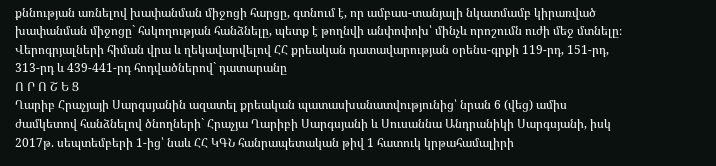քննության առնելով խափանման միջոցի հարցը, գտնում է, որ ամբաս-տանյալի նկատմամբ կիրառված խափանման միջոցը` հսկողության հանձնելը, պետք է թողնվի անփոփոխ՝ մինչև որոշումն ուժի մեջ մտնելը։
Վերոգրյալների հիման վրա և ղեկավարվելով ՀՀ քրեական դատավարության օրենս-գրքի 119-րդ, 151-րդ, 313-րդ և 439-441-րդ հոդվածներով` դատարանը
Ո Ր Ո Շ Ե Ց
Ղարիբ Հրաչյայի Սարգսյանին ազատել քրեական պատասխանատվությունից՝ նրան 6 (վեց) ամիս ժամկետով հանձնելով ծնողների` Հրաչյա Ղարիբի Սարգսյանի և Սուսաննա Անդրանիկի Սարգսյանի, իսկ 2017թ. սեպտեմբերի 1-ից՝ նաև ՀՀ ԿԳՆ հանրապետական թիվ 1 հատուկ կրթահամալիրի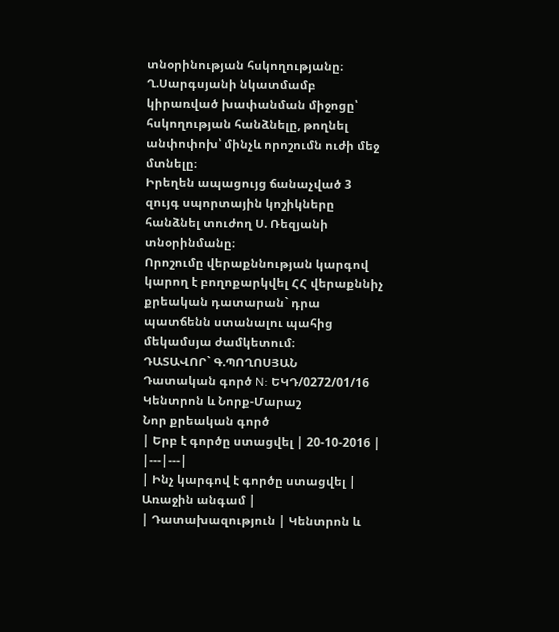տնօրինության հսկողությանը։
Ղ.Սարգսյանի նկատմամբ կիրառված խափանման միջոցը՝ հսկողության հանձնելը, թողնել անփոփոխ՝ մինչև որոշումն ուժի մեջ մտնելը։
Իրեղեն ապացույց ճանաչված 3 զույգ սպորտային կոշիկները հանձնել տուժող Ս. Ռեզյանի տնօրինմանը։
Որոշումը վերաքննության կարգով կարող է բողոքարկվել ՀՀ վերաքննիչ քրեական դատարան` դրա պատճենն ստանալու պահից մեկամսյա ժամկետում։
ԴԱՏԱՎՈՐ` Գ.ՊՈՂՈՍՅԱՆ
Դատական գործ N: ԵԿԴ/0272/01/16
Կենտրոն և Նորք-Մարաշ
Նոր քրեական գործ
| Երբ է գործը ստացվել | 20-10-2016 |
|---|---|
| Ինչ կարգով է գործը ստացվել | Առաջին անգամ |
| Դատախազություն | Կենտրոն և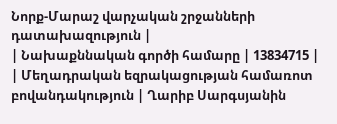Նորք-Մարաշ վարչական շրջանների դատախազություն |
| Նախաքննական գործի համարը | 13834715 |
| Մեղադրական եզրակացության համառոտ բովանդակություն | Ղարիբ Սարգսյանին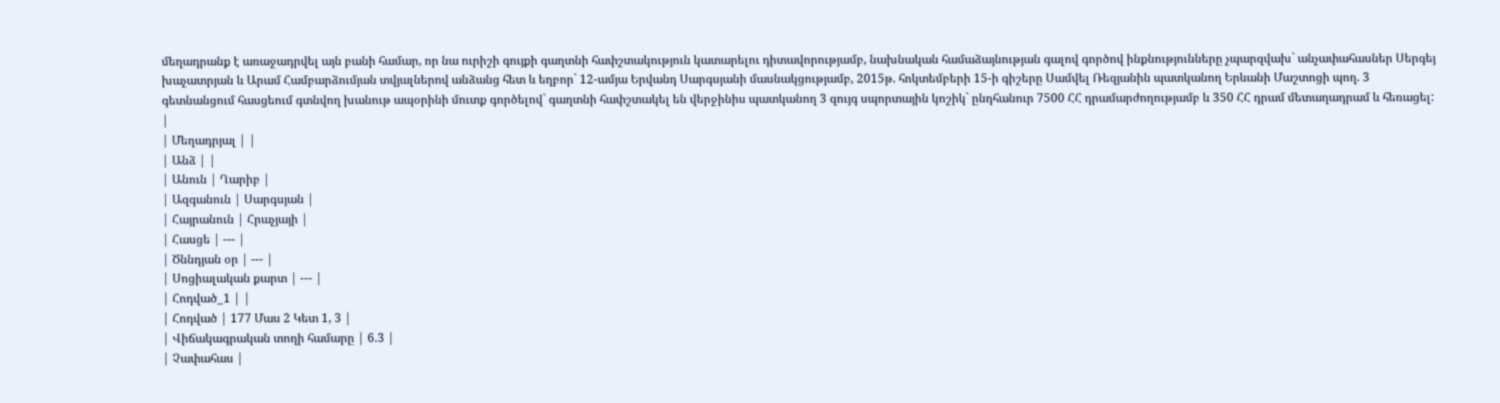մեղադրանք է առաջադրվել այն բանի համար, որ նա ուրիշի գույքի գաղտնի հափշտակություն կատարելու դիտավորությամբ, նախնական համաձայնության գալով գործով ինքնությունները չպարզվախ` անչափահասներ Սերգեյ խաչատրյան և Արամ Համբարձումյան տվյալներով անձանց հետ և եղբոր` 12-ամյա Երվանդ Սարգսյանի մասնակցությամբ, 2015թ. հոկտեմբերի 15-ի գիշերը Սամվել Ռեզյանին պատկանող Երևանի Մաշտոցի պող. 3 գետնանցում հասցեում գտնվող խանութ ապօրինի մուտք գործելով` գաղտնի հափշտակել են վերջինիս պատկանող 3 զույգ սպորտային կոշիկ` ընդհանուր 7500 ՀՀ դրամարժողությամբ և 350 ՀՀ դրամ մետաղադրամ և հեռացել: |
| Մեղադրյալ | |
| Անձ | |
| Անուն | Ղարիբ |
| Ազգանուն | Սարգսյան |
| Հայրանուն | Հրաչյայի |
| Հասցե | --- |
| Ծննդյան օր | --- |
| Սոցիալական քարտ | --- |
| Հոդված_1 | |
| Հոդված | 177 Մաս 2 Կետ 1, 3 |
| Վիճակագրական տողի համարը | 6.3 |
| Չափահաս |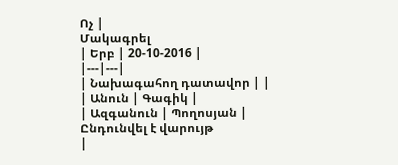Ոչ |
Մակագրել
| Երբ | 20-10-2016 |
|---|---|
| Նախագահող դատավոր | |
| Անուն | Գագիկ |
| Ազգանուն | Պողոսյան |
Ընդունվել է վարույթ
|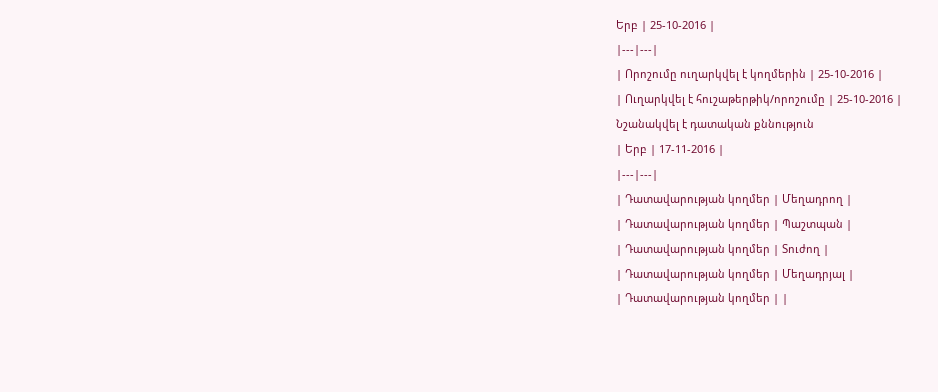Երբ | 25-10-2016 |
|---|---|
| Որոշումը ուղարկվել է կողմերին | 25-10-2016 |
| Ուղարկվել է հուշաթերթիկ/որոշումը | 25-10-2016 |
Նշանակվել է դատական քննություն
| Երբ | 17-11-2016 |
|---|---|
| Դատավարության կողմեր | Մեղադրող |
| Դատավարության կողմեր | Պաշտպան |
| Դատավարության կողմեր | Տուժող |
| Դատավարության կողմեր | Մեղադրյալ |
| Դատավարության կողմեր | |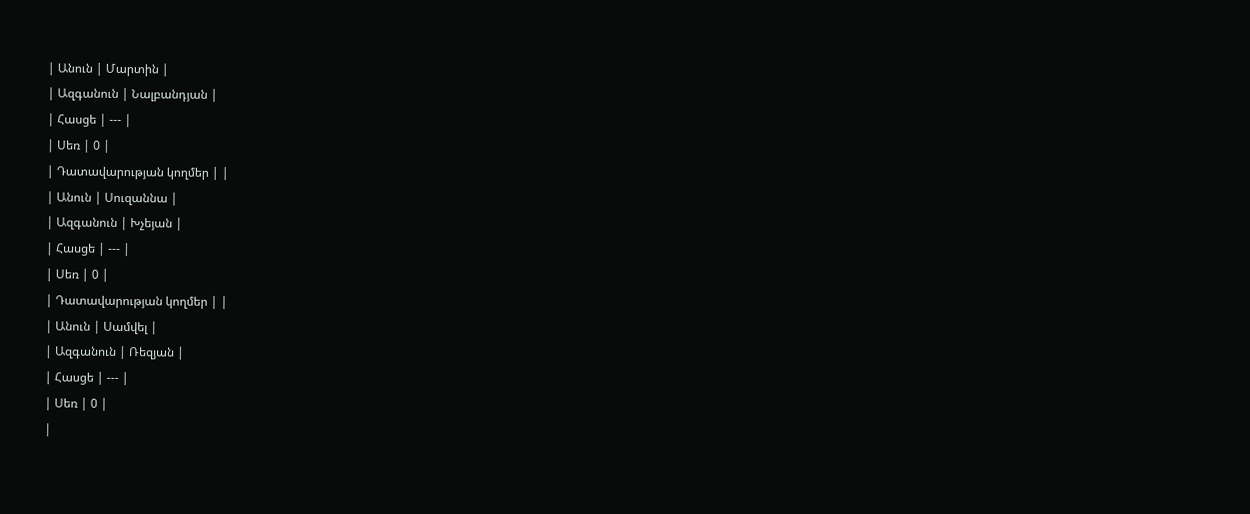| Անուն | Մարտին |
| Ազգանուն | Նալբանդյան |
| Հասցե | --- |
| Սեռ | 0 |
| Դատավարության կողմեր | |
| Անուն | Սուզաննա |
| Ազգանուն | Խչեյան |
| Հասցե | --- |
| Սեռ | 0 |
| Դատավարության կողմեր | |
| Անուն | Սամվել |
| Ազգանուն | Ռեզյան |
| Հասցե | --- |
| Սեռ | 0 |
|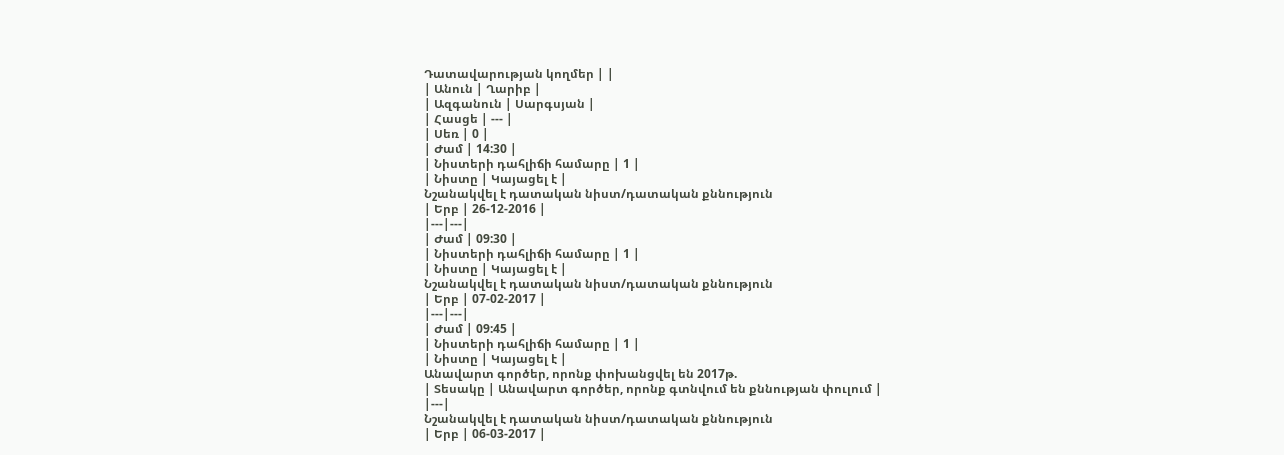Դատավարության կողմեր | |
| Անուն | Ղարիբ |
| Ազգանուն | Սարգսյան |
| Հասցե | --- |
| Սեռ | 0 |
| Ժամ | 14:30 |
| Նիստերի դահլիճի համարը | 1 |
| Նիստը | Կայացել է |
Նշանակվել է դատական նիստ/դատական քննություն
| Երբ | 26-12-2016 |
|---|---|
| Ժամ | 09:30 |
| Նիստերի դահլիճի համարը | 1 |
| Նիստը | Կայացել է |
Նշանակվել է դատական նիստ/դատական քննություն
| Երբ | 07-02-2017 |
|---|---|
| Ժամ | 09:45 |
| Նիստերի դահլիճի համարը | 1 |
| Նիստը | Կայացել է |
Անավարտ գործեր, որոնք փոխանցվել են 2017թ.
| Տեսակը | Անավարտ գործեր, որոնք գտնվում են քննության փուլում |
|---|
Նշանակվել է դատական նիստ/դատական քննություն
| Երբ | 06-03-2017 |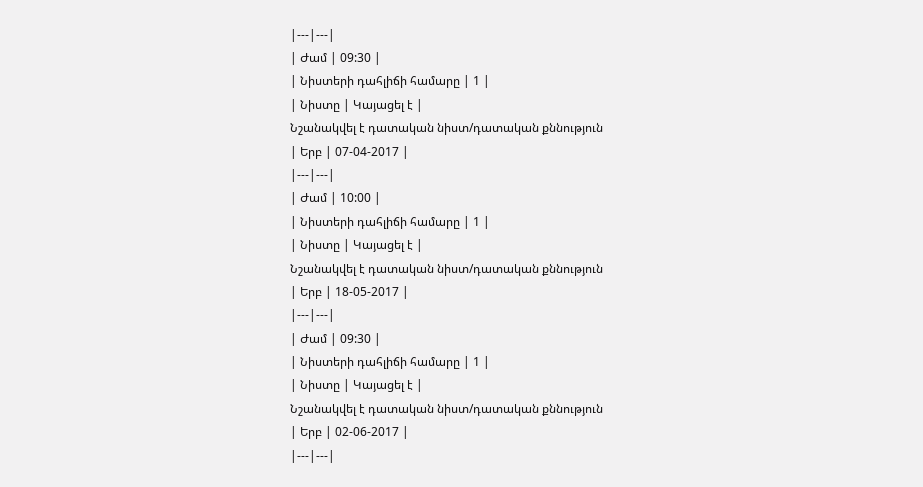|---|---|
| Ժամ | 09:30 |
| Նիստերի դահլիճի համարը | 1 |
| Նիստը | Կայացել է |
Նշանակվել է դատական նիստ/դատական քննություն
| Երբ | 07-04-2017 |
|---|---|
| Ժամ | 10:00 |
| Նիստերի դահլիճի համարը | 1 |
| Նիստը | Կայացել է |
Նշանակվել է դատական նիստ/դատական քննություն
| Երբ | 18-05-2017 |
|---|---|
| Ժամ | 09:30 |
| Նիստերի դահլիճի համարը | 1 |
| Նիստը | Կայացել է |
Նշանակվել է դատական նիստ/դատական քննություն
| Երբ | 02-06-2017 |
|---|---|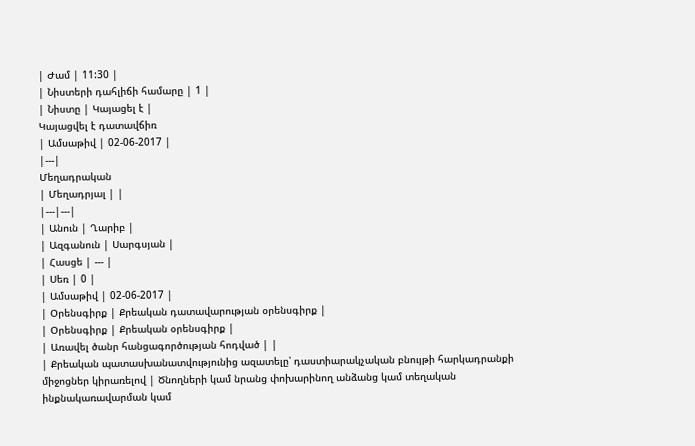| Ժամ | 11:30 |
| Նիստերի դահլիճի համարը | 1 |
| Նիստը | Կայացել է |
Կայացվել է դատավճիռ
| Ամսաթիվ | 02-06-2017 |
|---|
Մեղադրական
| Մեղադրյալ | |
|---|---|
| Անուն | Ղարիբ |
| Ազգանուն | Սարգսյան |
| Հասցե | --- |
| Սեռ | 0 |
| Ամսաթիվ | 02-06-2017 |
| Օրենսգիրք | Քրեական դատավարության օրենսգիրք |
| Օրենսգիրք | Քրեական օրենսգիրք |
| Առավել ծանր հանցագործության հոդված | |
| Քրեական պատասխանատվությունից ազատելը՝ դաստիարակչական բնույթի հարկադրանքի միջոցներ կիրառելով | Ծնողների կամ նրանց փոխարինող անձանց կամ տեղական ինքնակառավարման կամ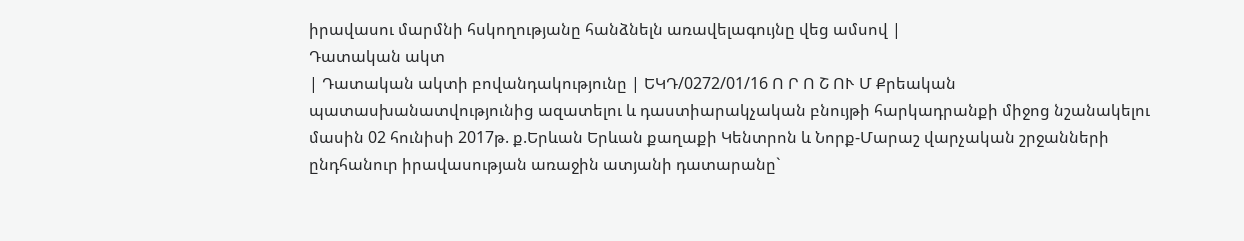իրավասու մարմնի հսկողությանը հանձնելն առավելագույնը վեց ամսով |
Դատական ակտ
| Դատական ակտի բովանդակությունը | ԵԿԴ/0272/01/16 Ո Ր Ո Շ ՈՒ Մ Քրեական պատասխանատվությունից ազատելու և դաստիարակչական բնույթի հարկադրանքի միջոց նշանակելու մասին 02 հունիսի 2017թ. ք.Երևան Երևան քաղաքի Կենտրոն և Նորք-Մարաշ վարչական շրջանների ընդհանուր իրավասության առաջին ատյանի դատարանը`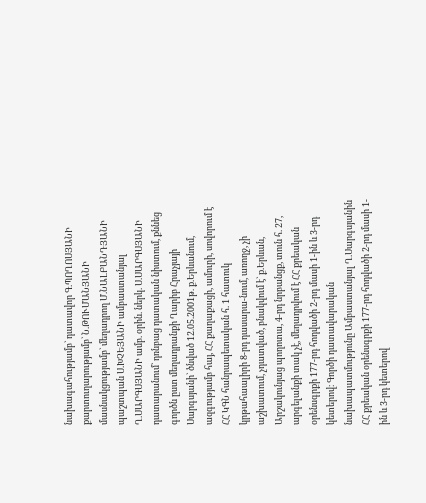նախագահությամբ` դատավոր Գ.ՊՈՂՈՍՅԱՆԻ քարտուղարությամբ` Ն.ԹՈՒՄԱՆՅԱՆԻ մասնակցությամբ` մեղադրող Մ.ՆԱԼԲԱՆԴՅԱՆԻ պաշտպան Ս.ԽՉԵՅԱՆԻ ամբաստանյալ Ղ.ՍԱՐԳՍՅԱՆԻ ամբ. օրին. ներկ. Ս.ՍԱՐԳՍՅԱՆԻ դատարանում` դռնբաց դատական նիստում, քննեց գործն ըստ մեղադրանքի Ղարիբ Հրաչյայի Սարգսյանի` ծնված 12.05.2001թ. ք.Երևանում, ազգությամբ հայ, ՀՀ քաղաքացի, ամուրի, սովորում է ՀՀ ԿԳՆ հանրապետական հ. 1 հատուկ կրթահաալիրի 8-րդ դասարա-նում, առողջ, չի աշխատում, չդատված, բնակվում է` ք.Երևան, Արշակունյաց պողոտա, 4-րդ նրբանցք, տուն հ. 27, արգելանքի տակ չէ, մեղադրվում է ՀՀ քրեական օրենսգրքի 177-րդ հոդվածի 2-րդ մասի 1-ին և 3-րդ կետերով։ Գործի դատավարական նախապատմությունը Ամբաստանյալ Ղ.Սարգսյանին ՀՀ քրեական օրենսգրքի 177-րդ հոդվածի 2-րդ մասի 1-ին և 3-րդ կետերով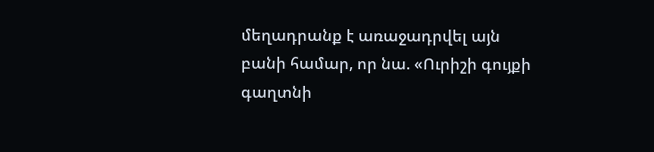մեղադրանք է առաջադրվել այն բանի համար, որ նա. «Ուրիշի գույքի գաղտնի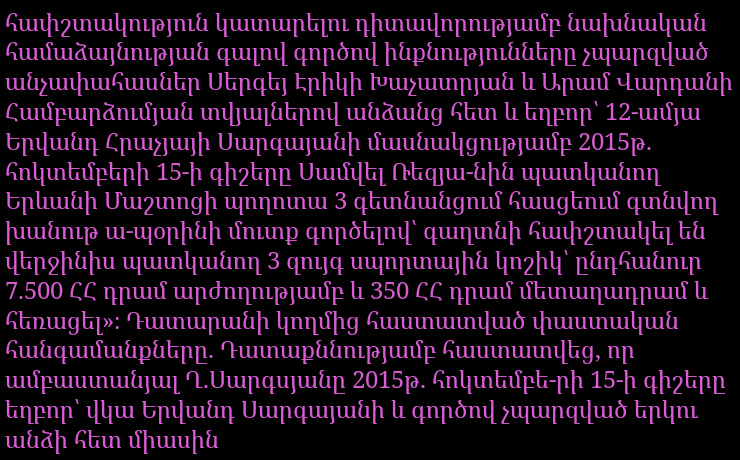հափշտակություն կատարելու դիտավորությամբ նախնական համաձայնության գալով գործով ինքնությունները չպարզված անչափահասներ Սերգեյ Էրիկի Խաչատրյան և Արամ Վարդանի Համբարձումյան տվյալներով անձանց հետ և եղբոր՝ 12-ամյա Երվանդ Հրաչյայի Սարգայանի մասնակցությամբ 2015թ. հոկտեմբերի 15-ի գիշերը Սամվել Ռեզյա-նին պատկանող Երևանի Մաշտոցի պողոտա 3 գետնանցում հասցեում գտնվող խանութ ա-պօրինի մուտք գործելով՝ գաղտնի հափշտակել են վերջինիս պատկանող 3 զույգ սպորտային կոշիկ՝ ընդհանուր 7.500 ՀՀ դրամ արժողությամբ և 350 ՀՀ դրամ մետաղադրամ և հեռացել»։ Դատարանի կողմից հաստատված փաստական հանգամանքները. Դատաքննությամբ հաստատվեց, որ ամբաստանյալ Ղ.Սարգսյանը 2015թ. հոկտեմբե-րի 15-ի գիշերը եղբոր՝ վկա Երվանդ Սարգայանի և գործով չպարզված երկու անձի հետ միասին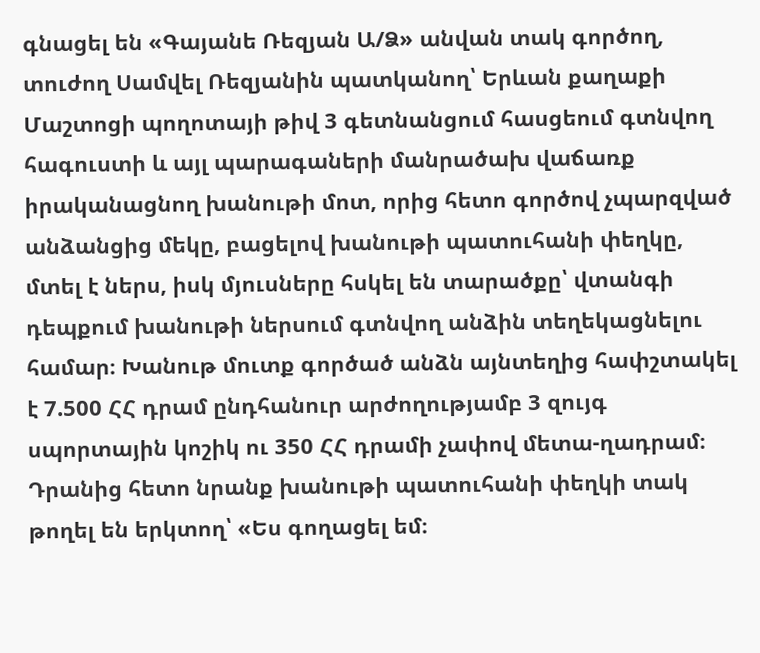գնացել են «Գայանե Ռեզյան Ա/Ձ» անվան տակ գործող, տուժող Սամվել Ռեզյանին պատկանող՝ Երևան քաղաքի Մաշտոցի պողոտայի թիվ 3 գետնանցում հասցեում գտնվող հագուստի և այլ պարագաների մանրածախ վաճառք իրականացնող խանութի մոտ, որից հետո գործով չպարզված անձանցից մեկը, բացելով խանութի պատուհանի փեղկը, մտել է ներս, իսկ մյուսները հսկել են տարածքը՝ վտանգի դեպքում խանութի ներսում գտնվող անձին տեղեկացնելու համար։ Խանութ մուտք գործած անձն այնտեղից հափշտակել է 7.500 ՀՀ դրամ ընդհանուր արժողությամբ 3 զույգ սպորտային կոշիկ ու 350 ՀՀ դրամի չափով մետա-ղադրամ։ Դրանից հետո նրանք խանութի պատուհանի փեղկի տակ թողել են երկտող՝ «Ես գողացել եմ։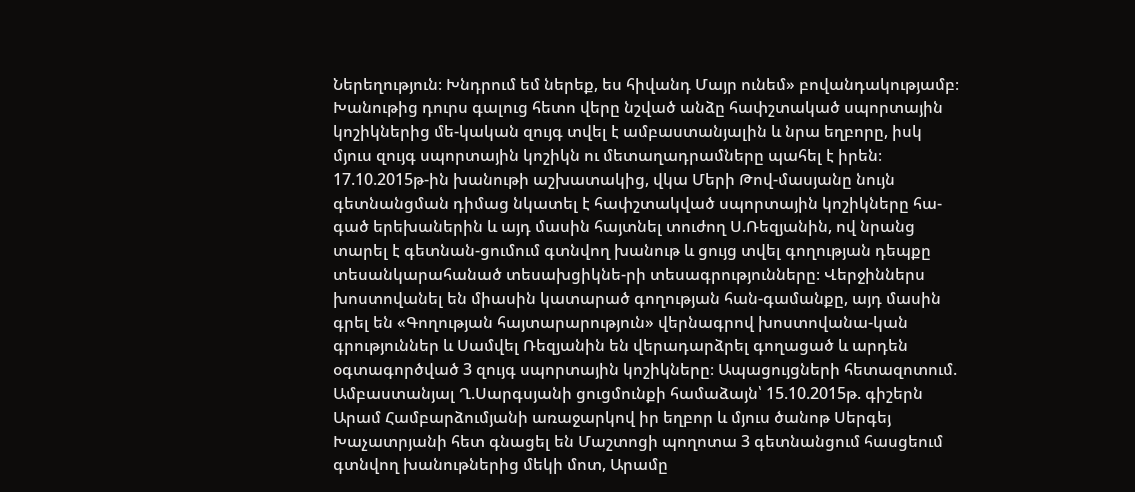Ներեղություն։ Խնդրում եմ ներեք, ես հիվանդ Մայր ունեմ» բովանդակությամբ։ Խանութից դուրս գալուց հետո վերը նշված անձը հափշտակած սպորտային կոշիկներից մե-կական զույգ տվել է ամբաստանյալին և նրա եղբորը, իսկ մյուս զույգ սպորտային կոշիկն ու մետաղադրամները պահել է իրեն։ 17.10.2015թ-ին խանութի աշխատակից, վկա Մերի Թով-մասյանը նույն գետնանցման դիմաց նկատել է հափշտակված սպորտային կոշիկները հա-գած երեխաներին և այդ մասին հայտնել տուժող Ս.Ռեզյանին, ով նրանց տարել է գետնան-ցումում գտնվող խանութ և ցույց տվել գողության դեպքը տեսանկարահանած տեսախցիկնե-րի տեսագրությունները։ Վերջիններս խոստովանել են միասին կատարած գողության հան-գամանքը, այդ մասին գրել են «Գողության հայտարարություն» վերնագրով խոստովանա-կան գրություններ և Սամվել Ռեզյանին են վերադարձրել գողացած և արդեն օգտագործված 3 զույգ սպորտային կոշիկները։ Ապացույցների հետազոտում. Ամբաստանյալ Ղ.Սարգսյանի ցուցմունքի համաձայն՝ 15.10.2015թ. գիշերն Արամ Համբարձումյանի առաջարկով իր եղբոր և մյուս ծանոթ Սերգեյ Խաչատրյանի հետ գնացել են Մաշտոցի պողոտա 3 գետնանցում հասցեում գտնվող խանութներից մեկի մոտ, Արամը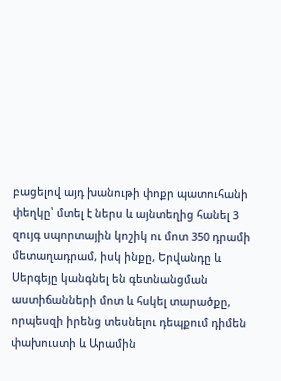բացելով այդ խանութի փոքր պատուհանի փեղկը՝ մտել է ներս և այնտեղից հանել 3 զույգ սպորտային կոշիկ ու մոտ 350 դրամի մետաղադրամ, իսկ ինքը, Երվանդը և Սերգեյը կանգնել են գետնանցման աստիճանների մոտ և հսկել տարածքը, որպեսզի իրենց տեսնելու դեպքում դիմեն փախուստի և Արամին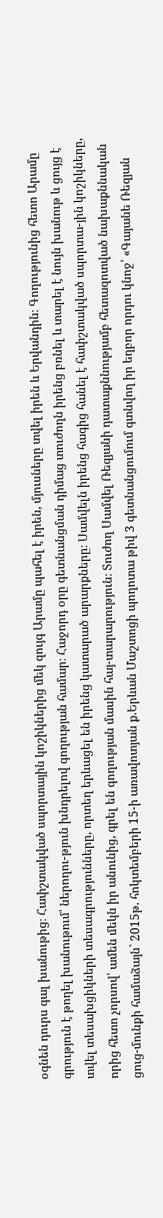օգնեն դուրս գալ խանութից։ Հափշտակված սպորտային կոշիկներից մեկ զույգ Արամը պահել է իրեն, մյուսները տվել իրեն և Երվանդին։ Գողությունից հետո Արամը գրություն է թողել խանութում՝ ներողու-թյուն խնդրելով գողության համար։ Հաջորդ օրը գետնանցման դիմաց տուժողն իրենց բռնել և տարել է նույն խանութ և ցույց է տվել տեսախցիկների տեսագրությունները, որտեղ երևացել են իրենց կատարած արարքները։ Սամվելն իրենց հագից հանել է հափշտակված սպորտա-յին կոշիկները, որից հետո չորսով՝ ամեն մեկն իր անունից, գրել են գողության մասին հայ-տարարություն։ Տուժող Սամվել Ռեզյանի դատաքննությամբ հետազոտված նախաքննական ցուց-մունքի համաձայն` 2015թ. հոկտեմբերի 15-ի առավոտյան ք.Երևան Մաշտոցի պողոտա թիվ 3 գետնանցումում գտնվող իր եղբոր որդու կնոջ՝ «Գայանե Ռեզյան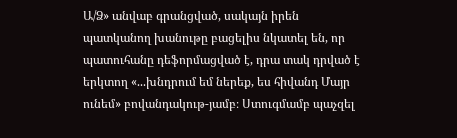Ա/Ձ» անվաբ գրանցված, սակայն իրեն պատկանող խանութը բացելիս նկատել են, որ պատուհանը դեֆորմացված է, դրա տակ դրված է երկտող «...խնդրում եմ ներեք, ես հիվանդ Մայր ունեմ» բովանդակութ-յամբ։ Ստուգմամբ պաչզել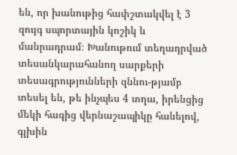են, որ խանութից հափշտակվել է 3 զույգ սպորտային կոշիկ և մանրադրամ։ Խանութում տեղադրված տեսանկարահանող սարքերի տեսագրությունների զննու-թյամբ տեսել են, թե ինչպես 4 տղա, իրենցից մեկի հագից վերնաշապիկը հանելով, գլխին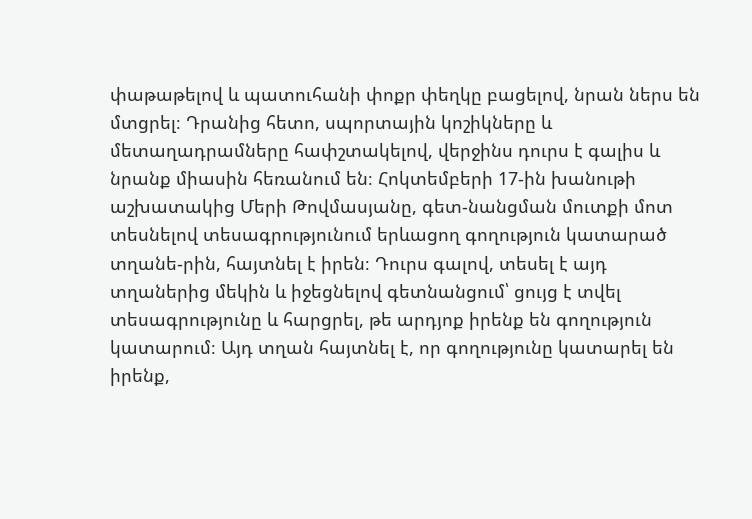փաթաթելով և պատուհանի փոքր փեղկը բացելով, նրան ներս են մտցրել։ Դրանից հետո, սպորտային կոշիկները և մետաղադրամները հափշտակելով, վերջինս դուրս է գալիս և նրանք միասին հեռանում են։ Հոկտեմբերի 17-ին խանութի աշխատակից Մերի Թովմասյանը, գետ-նանցման մուտքի մոտ տեսնելով տեսագրությունում երևացող գողություն կատարած տղանե-րին, հայտնել է իրեն։ Դուրս գալով, տեսել է այդ տղաներից մեկին և իջեցնելով գետնանցում՝ ցույց է տվել տեսագրությունը և հարցրել, թե արդյոք իրենք են գողություն կատարում։ Այդ տղան հայտնել է, որ գողությունը կատարել են իրենք,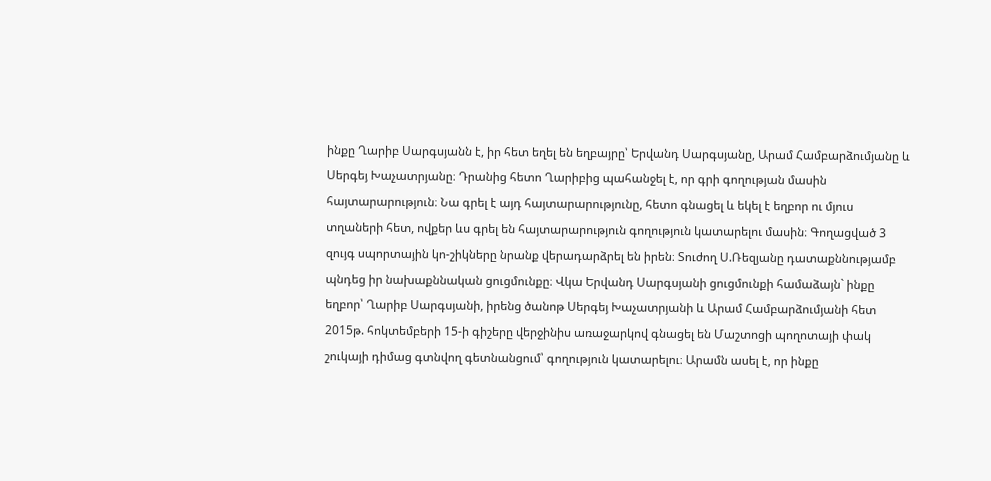ինքը Ղարիբ Սարգսյանն է, իր հետ եղել են եղբայրը՝ Երվանդ Սարգսյանը, Արամ Համբարձումյանը և Սերգեյ Խաչատրյանը։ Դրանից հետո Ղարիբից պահանջել է, որ գրի գողության մասին հայտարարություն։ Նա գրել է այդ հայտարարությունը, հետո գնացել և եկել է եղբոր ու մյուս տղաների հետ, ովքեր ևս գրել են հայտարարություն գողություն կատարելու մասին։ Գողացված 3 զույգ սպորտային կո-շիկները նրանք վերադարձրել են իրեն։ Տուժող Ս.Ռեզյանը դատաքննությամբ պնդեց իր նախաքննական ցուցմունքը։ Վկա Երվանդ Սարգսյանի ցուցմունքի համաձայն` ինքը եղբոր՝ Ղարիբ Սարգսյանի, իրենց ծանոթ Սերգեյ Խաչատրյանի և Արամ Համբարձումյանի հետ 2015թ. հոկտեմբերի 15-ի գիշերը վերջինիս առաջարկով գնացել են Մաշտոցի պողոտայի փակ շուկայի դիմաց գտնվող գետնանցում՝ գողություն կատարելու։ Արամն ասել է, որ ինքը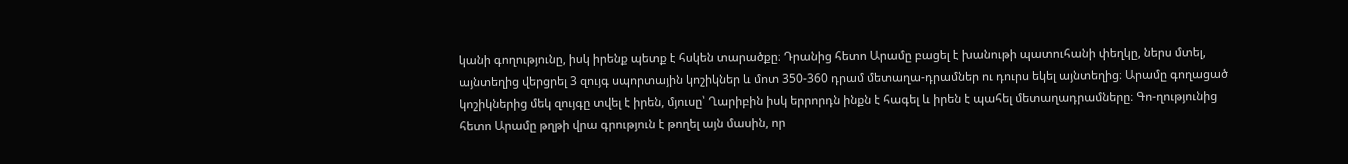կանի գողությունը, իսկ իրենք պետք է հսկեն տարածքը։ Դրանից հետո Արամը բացել է խանութի պատուհանի փեղկը, ներս մտել, այնտեղից վերցրել 3 զույգ սպորտային կոշիկներ և մոտ 350-360 դրամ մետաղա-դրամներ ու դուրս եկել այնտեղից։ Արամը գողացած կոշիկներից մեկ զույգը տվել է իրեն, մյուսը՝ Ղարիբին իսկ երրորդն ինքն է հագել և իրեն է պահել մետաղադրամները։ Գո-ղությունից հետո Արամը թղթի վրա գրություն է թողել այն մասին, որ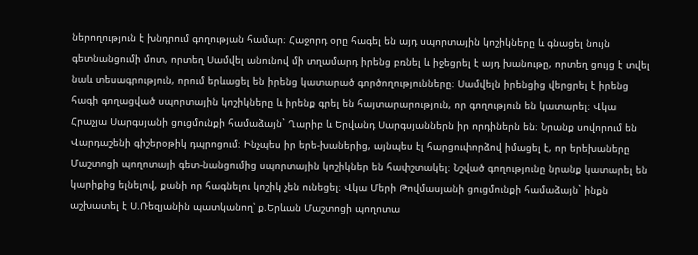ներողություն է խնդրում գողության համար։ Հաջորդ օրը հագել են այդ սպորտային կոշիկները և գնացել նույն գետնանցումի մոտ, որտեղ Սամվել անունով մի տղամարդ իրենց բռնել և իջեցրել է այդ խանութը, որտեղ ցույց է տվել նաև տեսագրություն, որում երևացել են իրենց կատարած գործողությունները։ Սամվելն իրենցից վերցրել է իրենց հագի գողացված սպորտային կոշիկները և իրենք գրել են հայտարարություն, որ գողություն են կատարել։ Վկա Հրաչյա Սարգսյանի ցուցմունքի համաձայն` Ղարիբ և Երվանդ Սարգսյաններն իր որդիներն են։ Նրանք սովորում են Վարդաշենի գիշերօթիկ դպրոցում։ Ինչպես իր երե-խաներից, այնպես էլ հարցուփորձով իմացել է, որ երեխաները Մաշտոցի պողոտայի գետ-նանցումից սպորտային կոշիկներ են հափշտակել։ Նշված գողությունը նրանք կատարել են կարիքից ելնելով, քանի որ հագնելու կոշիկ չեն ունեցել։ Վկա Մերի Թովմասյանի ցուցմունքի համաձայն` ինքն աշխատել է Ս.Ռեզյանին պատկանող՝ ք.Երևան Մաշտոցի պողոտա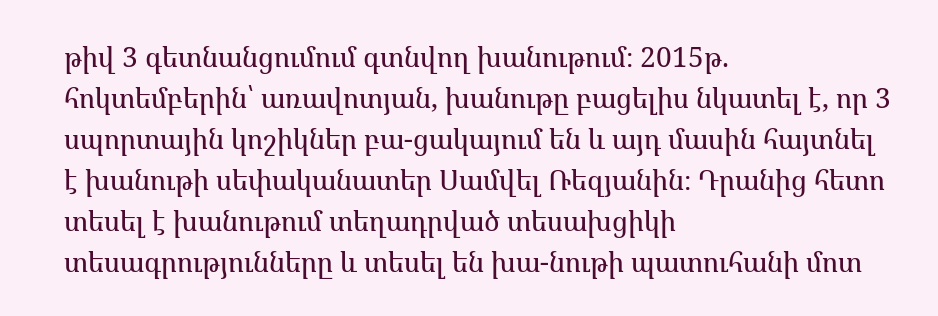թիվ 3 գետնանցումում գտնվող խանութում։ 2015թ. հոկտեմբերին՝ առավոտյան, խանութը բացելիս նկատել է, որ 3 սպորտային կոշիկներ բա-ցակայում են և այդ մասին հայտնել է խանութի սեփականատեր Սամվել Ռեզյանին։ Դրանից հետո տեսել է խանութում տեղադրված տեսախցիկի տեսագրությունները և տեսել են խա-նութի պատուհանի մոտ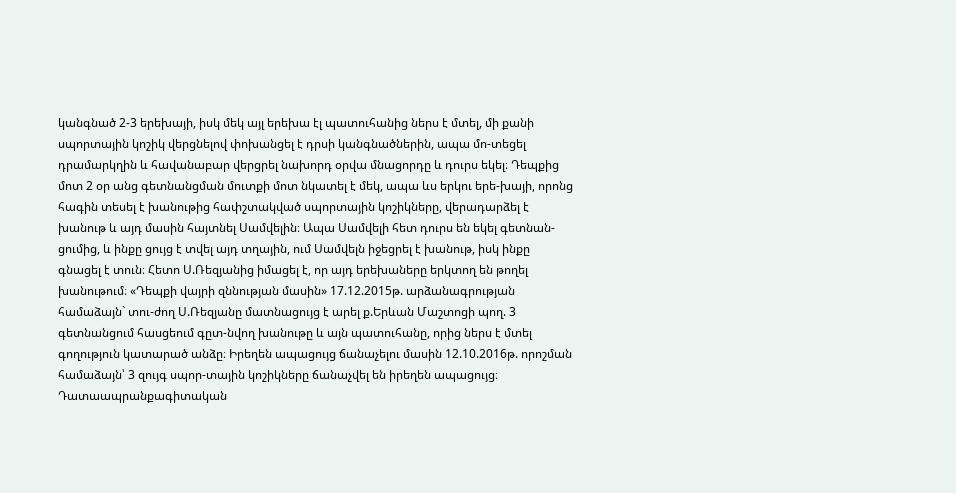կանգնած 2-3 երեխայի, իսկ մեկ այլ երեխա էլ պատուհանից ներս է մտել, մի քանի սպորտային կոշիկ վերցնելով փոխանցել է դրսի կանգնածներին, ապա մո-տեցել դրամարկղին և հավանաբար վերցրել նախորդ օրվա մնացորդը և դուրս եկել։ Դեպքից մոտ 2 օր անց գետնանցման մուտքի մոտ նկատել է մեկ, ապա ևս երկու երե-խայի, որոնց հագին տեսել է խանութից հափշտակված սպորտային կոշիկները, վերադարձել է խանութ և այդ մասին հայտնել Սամվելին։ Ապա Սամվելի հետ դուրս են եկել գետնան-ցումից, և ինքը ցույց է տվել այդ տղային, ում Սամվելն իջեցրել է խանութ, իսկ ինքը գնացել է տուն։ Հետո Ս.Ռեզյանից իմացել է, որ այդ երեխաները երկտող են թողել խանութում։ «Դեպքի վայրի զննության մասին» 17.12.2015թ. արձանագրության համաձայն` տու-ժող Ս.Ռեզյանը մատնացույց է արել ք.Երևան Մաշտոցի պող. 3 գետնանցում հասցեում գըտ-նվող խանութը և այն պատուհանը, որից ներս է մտել գողություն կատարած անձը։ Իրեղեն ապացույց ճանաչելու մասին 12.10.2016թ. որոշման համաձայն՝ 3 զույգ սպոր-տային կոշիկները ճանաչվել են իրեղեն ապացույց։ Դատաապրանքագիտական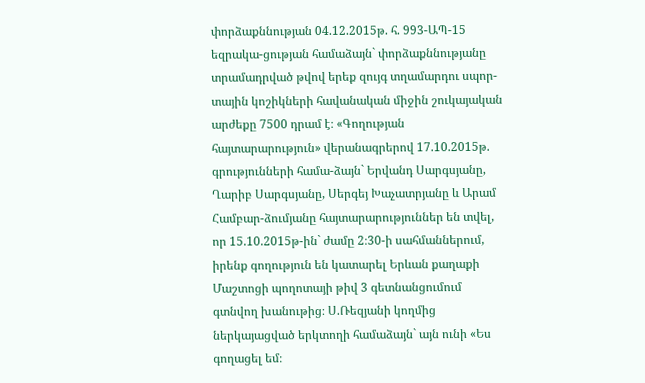փորձաքննության 04.12.2015թ. հ. 993-ԱՊ-15 եզրակա-ցության համաձայն` փորձաքննությանը տրամադրված թվով երեք զույգ տղամարդու սպոր-տային կոշիկների հավանական միջին շուկայական արժեքը 7500 դրամ է։ «Գողության հայտարարություն» վերանագրերով 17.10.2015թ. գրությունների համա-ձայն` Երվանդ Սարգսյանը, Ղարիբ Սարգսյանը, Սերգեյ Խաչատրյանը և Արամ Համբար-ձումյանը հայտարարություններ են տվել, որ 15.10.2015թ-ին` ժամը 2։30-ի սահմաններում, իրենք գողություն են կատարել Երևան քաղաքի Մաշտոցի պողոտայի թիվ 3 գետնանցումում գտնվող խանութից։ Ս.Ռեզյանի կողմից ներկայացված երկտողի համաձայն` այն ունի «Ես գողացել եմ։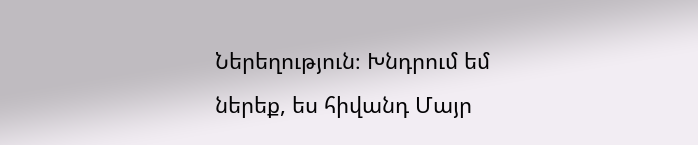Ներեղություն։ Խնդրում եմ ներեք, ես հիվանդ Մայր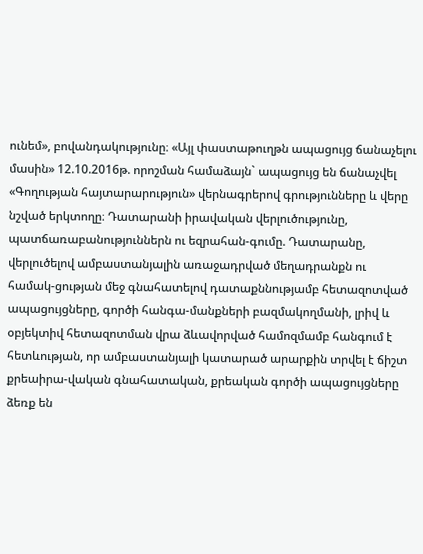ունեմ», բովանդակությունը։ «Այլ փաստաթուղթն ապացույց ճանաչելու մասին» 12.10.2016թ. որոշման համաձայն` ապացույց են ճանաչվել «Գողության հայտարարություն» վերնագրերով գրությունները և վերը նշված երկտողը։ Դատարանի իրավական վերլուծությունը, պատճառաբանություններն ու եզրահան-գումը. Դատարանը, վերլուծելով ամբաստանյալին առաջադրված մեղադրանքն ու համակ-ցության մեջ գնահատելով դատաքննությամբ հետազոտված ապացույցները, գործի հանգա-մանքների բազմակողմանի, լրիվ և օբյեկտիվ հետազոտման վրա ձևավորված համոզմամբ հանգում է հետևության, որ ամբաստանյալի կատարած արարքին տրվել է ճիշտ քրեաիրա-վական գնահատական, քրեական գործի ապացույցները ձեռք են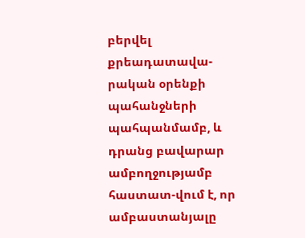բերվել քրեադատավա-րական օրենքի պահանջների պահպանմամբ, և դրանց բավարար ամբողջությամբ հաստատ-վում է, որ ամբաստանյալը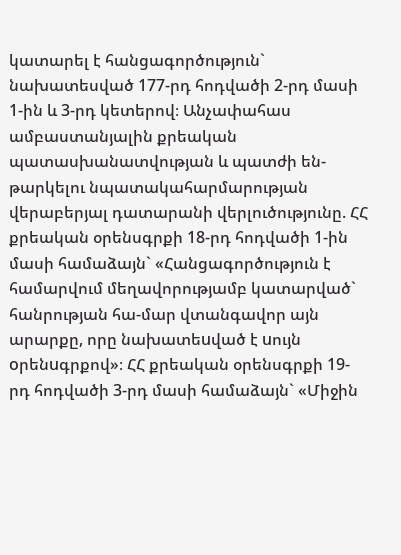կատարել է հանցագործություն` նախատեսված 177-րդ հոդվածի 2-րդ մասի 1-ին և 3-րդ կետերով։ Անչափահաս ամբաստանյալին քրեական պատասխանատվության և պատժի են-թարկելու նպատակահարմարության վերաբերյալ դատարանի վերլուծությունը. ՀՀ քրեական օրենսգրքի 18-րդ հոդվածի 1-ին մասի համաձայն` «Հանցագործություն է համարվում մեղավորությամբ կատարված` հանրության հա-մար վտանգավոր այն արարքը, որը նախատեuված է uույն oրենuգրքով»։ ՀՀ քրեական օրենսգրքի 19-րդ հոդվածի 3-րդ մասի համաձայն` «Միջին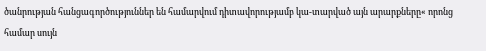ծանրության հանցագործություններ են համարվում դիտավորությամբ կա-տարված այն արարքները« որոնց համար սույն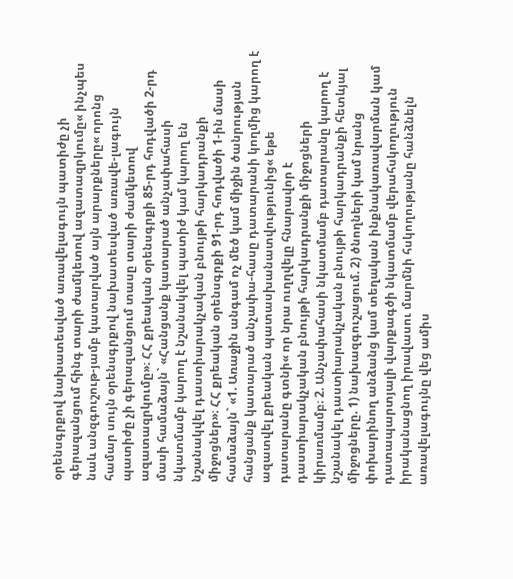օրենսգրքով նախատեսված առավելագույն պատիժը չի գերազանցում հինգ տարի ժամկետով ազատազրկումը« ինչպես նաև անզգուշութ-յամբ կատարված այն արարքները« որոնց համար սույն օրենսգրքով նախատեսված առավե-լագույն պատիժը չի գերազանցում տասը տարի ժամկետով ազատազրկումը»։ ՀՀ քրեական օրենսգրքի 85-րդ հոդվածի 2-րդ մասի համաձայն` «Հանցանք կատարած անչափահասի նկատմամբ կարող է նշանակվել պատիժ կամ կարող են նշանակվել դաստիարակչական բնույթի հարկադրանքի միջոցներ»։ ՀՀ քրեական օրենսգրքի 91-րդ հոդվածի 1-ին մասի համաձայն` «1. Առաջին անգամ ոչ մեծ կամ միջին ծանրության հանցանք կատարած անչափա-հասը դատարանի կողմից կարող է ազատվել քրեական պատասխանատվությունից« եթե դատարանը գտնի« որ նրա ուղղվելը հնարավոր է դաստիարակչական բնույթի հարկադրանքի միջոցների կիրառմամբ։ 2. Անչափահասի նկատմամբ դատարանը կարող է նշանակել դաստիարակչական բնույթի հարկադրանքի հետևյալ միջոցները. 1) նախազգուշացում. 2) ծնողների կամ նրանց փոխարինող անձանց կամ տեղական ինքնակառավարման կամ դատապարտյալի վարքագծի նկատմամբ վերահսկողություն իրականացնող իրավասու մարմնի հսկողությանը հանձնելն առավելագույնը վեց ամիս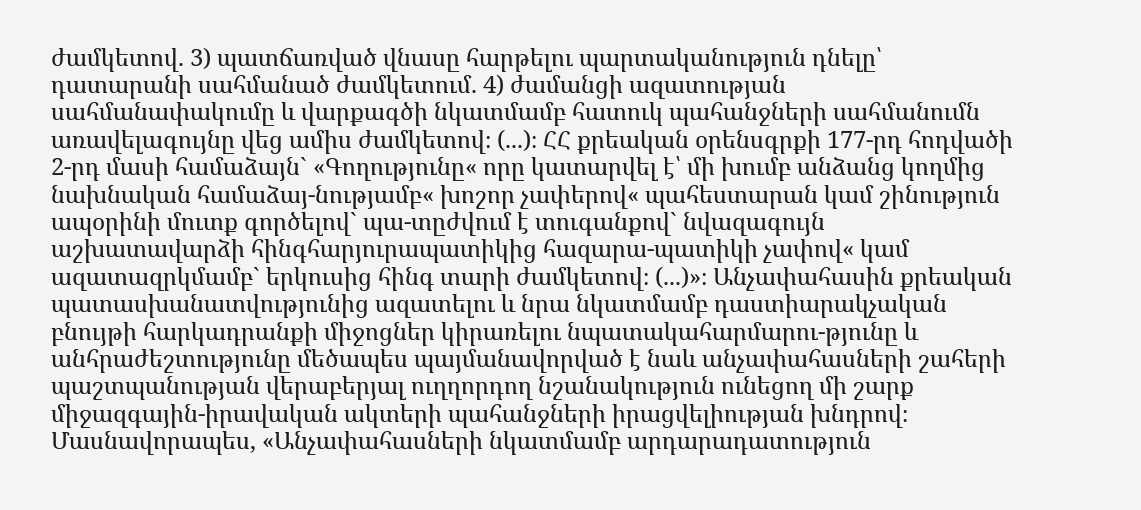ժամկետով. 3) պատճառված վնասը հարթելու պարտականություն դնելը՝ դատարանի սահմանած ժամկետում. 4) ժամանցի ազատության սահմանափակումը և վարքագծի նկատմամբ հատուկ պահանջների սահմանումն առավելագույնը վեց ամիս ժամկետով։ (...)։ ՀՀ քրեական օրենսգրքի 177-րդ հոդվածի 2-րդ մասի համաձայն` «Գողությունը« որը կատարվել է՝ մի խումբ անձանց կողմից նախնական համաձայ-նությամբ« խոշոր չափերով« պահեստարան կամ շինություն ապօրինի մուտք գործելով` պա-տըժվում է տուգանքով` նվազագույն աշխատավարձի հինգհարյուրապատիկից հազարա-պատիկի չափով« կամ ազատազրկմամբ` երկուսից հինգ տարի ժամկետով։ (...)»։ Անչափահասին քրեական պատասխանատվությունից ազատելու և նրա նկատմամբ դաստիարակչական բնույթի հարկադրանքի միջոցներ կիրառելու նպատակահարմարու-թյունը և անհրաժեշտությունը մեծապես պայմանավորված է նաև անչափահասների շահերի պաշտպանության վերաբերյալ ուղղորդող նշանակություն ունեցող մի շարք միջազգային-իրավական ակտերի պահանջների իրացվելիության խնդրով։ Մասնավորապես, «Անչափահասների նկատմամբ արդարադատություն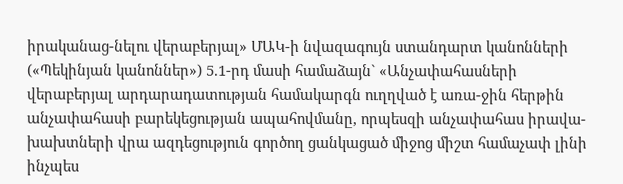իրականաց-նելու վերաբերյալ» ՄԱԿ-ի նվազագույն ստանդարտ կանոնների («Պեկինյան կանոններ») 5.1-րդ մասի համաձայն` «Անչափահասների վերաբերյալ արդարադատության համակարգն ուղղված է առա-ջին հերթին անչափահասի բարեկեցության ապահովմանը, որպեսզի անչափահաս իրավա-խախտների վրա ազդեցություն գործող ցանկացած միջոց միշտ համաչափ լինի ինչպես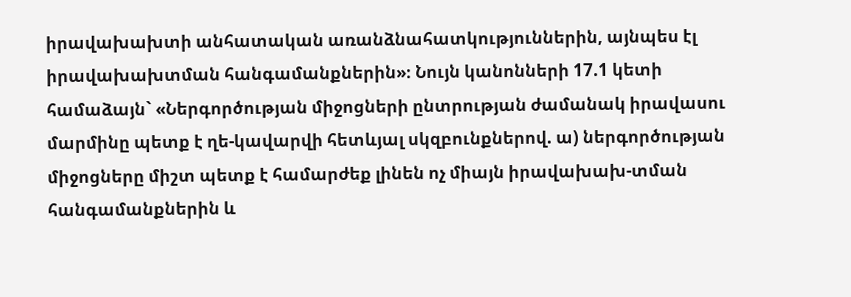իրավախախտի անհատական առանձնահատկություններին, այնպես էլ իրավախախտման հանգամանքներին»։ Նույն կանոնների 17.1 կետի համաձայն` «Ներգործության միջոցների ընտրության ժամանակ իրավասու մարմինը պետք է ղե-կավարվի հետևյալ սկզբունքներով. ա) ներգործության միջոցները միշտ պետք է համարժեք լինեն ոչ միայն իրավախախ-տման հանգամանքներին և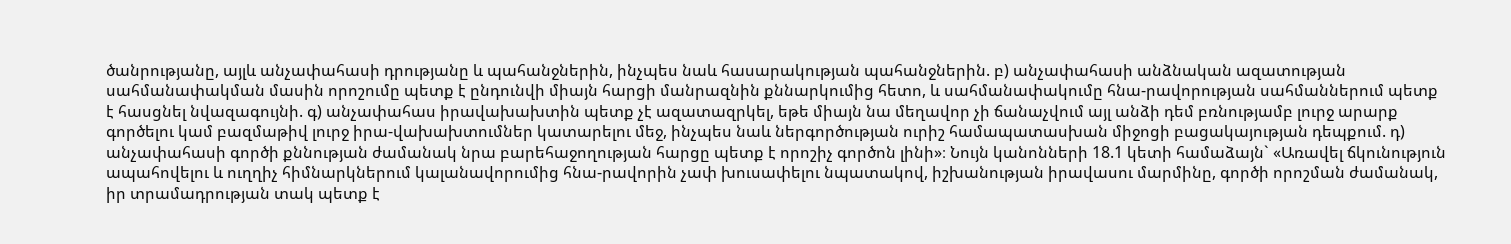ծանրությանը, այլև անչափահասի դրությանը և պահանջներին, ինչպես նաև հասարակության պահանջներին. բ) անչափահասի անձնական ազատության սահմանափակման մասին որոշումը պետք է ընդունվի միայն հարցի մանրազնին քննարկումից հետո, և սահմանափակումը հնա-րավորության սահմաններում պետք է հասցնել նվազագույնի. գ) անչափահաս իրավախախտին պետք չէ ազատազրկել, եթե միայն նա մեղավոր չի ճանաչվում այլ անձի դեմ բռնությամբ լուրջ արարք գործելու կամ բազմաթիվ լուրջ իրա-վախախտումներ կատարելու մեջ, ինչպես նաև ներգործության ուրիշ համապատասխան միջոցի բացակայության դեպքում. դ) անչափահասի գործի քննության ժամանակ նրա բարեհաջողության հարցը պետք է որոշիչ գործոն լինի»։ Նույն կանոնների 18.1 կետի համաձայն` «Առավել ճկունություն ապահովելու և ուղղիչ հիմնարկներում կալանավորումից հնա-րավորին չափ խուսափելու նպատակով, իշխանության իրավասու մարմինը, գործի որոշման ժամանակ, իր տրամադրության տակ պետք է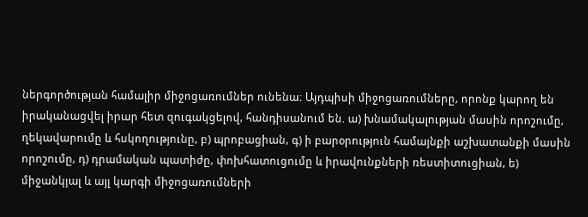ներգործության համալիր միջոցառումներ ունենա։ Այդպիսի միջոցառումները, որոնք կարող են իրականացվել իրար հետ զուգակցելով, հանդիսանում են. ա) խնամակալության մասին որոշումը, ղեկավարումը և հսկողությունը, բ) պրոբացիան, գ) ի բարօրություն համայնքի աշխատանքի մասին որոշումը, դ) դրամական պատիժը, փոխհատուցումը և իրավունքների ռեստիտուցիան, ե) միջանկյալ և այլ կարգի միջոցառումների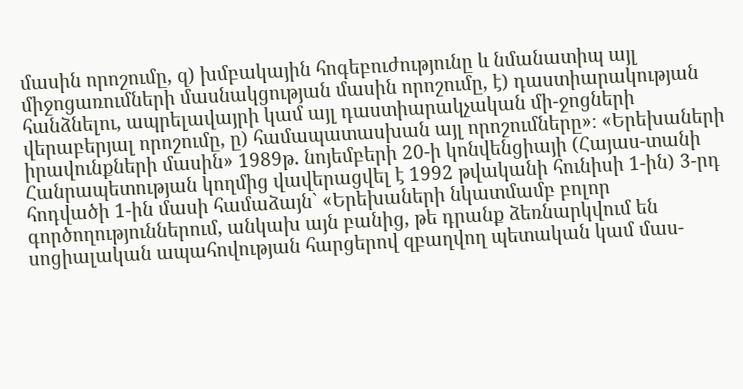մասին որոշումը, զ) խմբակային հոգեբուժությունը և նմանատիպ այլ միջոցառումների մասնակցության մասին որոշումը, է) դաստիարակության հանձնելու, ապրելավայրի կամ այլ դաստիարակչական մի-ջոցների վերաբերյալ որոշումը, ը) համապատասխան այլ որոշումները»։ «Երեխաների իրավունքների մասին» 1989թ. նոյեմբերի 20-ի կոնվենցիայի (Հայաս-տանի Հանրապետության կողմից վավերացվել է 1992 թվականի հունիսի 1-ին) 3-րդ հոդվածի 1-ին մասի համաձայն` «Երեխաների նկատմամբ բոլոր գործողություններում, անկախ այն բանից, թե դրանք ձեռնարկվում են սոցիալական ապահովության հարցերով զբաղվող պետական կամ մաս-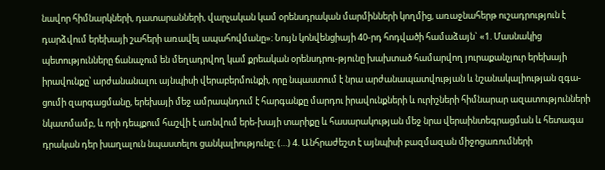նավոր հիմնարկների, դատարանների, վարչական կամ օրենսդրական մարմինների կողմից, առաջնահերթ ուշադրություն է դարձվում երեխայի շահերի առավել ապահովմանը»։ Նույն կոնվենցիայի 40-րդ հոդվածի համաձայն` «1. Մասնակից պետությունները ճանաչում են մեղադրվող կամ քրեական օրենսդրու-թյունը խախտած համարվող յուրաքանչյուր երեխայի իրավունքը՝ արժանանալու այնպիսի վերաբերմունքի, որը նպաստում է նրա արժանապատվության և նշանակալիության զգա-ցումի զարգացմանը, երեխայի մեջ ամրապնդում է հարգանքը մարդու իրավունքների և ուրիշների հիմնարար ազատությունների նկատմամբ, և որի դեպքում հաշվի է առնվում երե-խայի տարիքը և հասարակության մեջ նրա վերաինտեգրացման և հետագա դրական դեր խաղալուն նպաստելու ցանկալիությունը։ (…) 4. Անհրաժեշտ է այնպիսի բազմազան միջոցառումների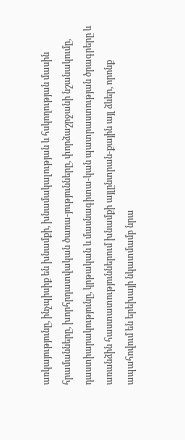առկայությունը, ինչպիսիք են խնամքի, խնամակալության և հսկողության մասին հրամանները, խորհրդատվական ծառա-յությունները, փորձաշրջանի նշանակումը, դաստիարակությունը, կրթական և մասնագիտա-կան պատրաստության ծրագրերը և առանձին հաստատություններում խնամքի այլընտրան-քային այլ ձևեր, որոնք ապահովում են երեխայի նկատմամբ նրա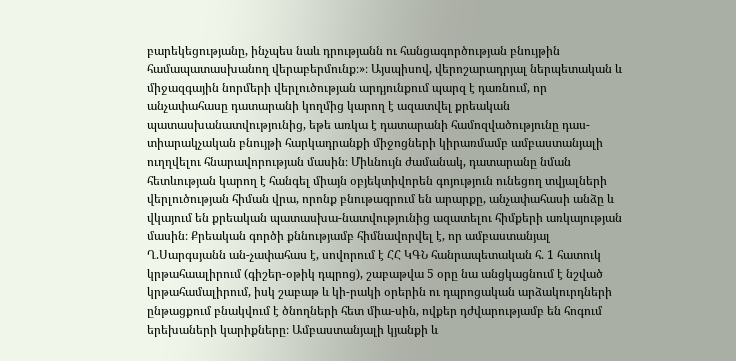բարեկեցությանը, ինչպես նաև դրությանն ու հանցագործության բնույթին համապատասխանող վերաբերմունք։»։ Այսպիսով, վերոշարադրյալ ներպետական և միջազգային նորմերի վերլուծության արդյունքում պարզ է դառնում, որ անչափահասը դատարանի կողմից կարող է ազատվել քրեական պատասխանատվությունից, եթե առկա է դատարանի համոզվածությունը դաս-տիարակչական բնույթի հարկադրանքի միջոցների կիրառմամբ ամբաստանյալի ուղղվելու հնարավորության մասին։ Միևնույն ժամանակ, դատարանը նման հետևության կարող է հանգել միայն օբյեկտիվորեն գոյություն ունեցող տվյալների վերլուծության հիման վրա, որոնք բնութագրում են արարքը, անչափահասի անձը և վկայում են քրեական պատասխա-նատվությունից ազատելու հիմքերի առկայության մասին։ Քրեական գործի քննությամբ հիմնավորվել է, որ ամբաստանյալ Ղ.Սարգսյանն ան-չափահաս է, սովորում է ՀՀ ԿԳՆ հանրապետական հ. 1 հատուկ կրթահաալիրում (գիշեր-օթիկ դպրոց), շաբաթվա 5 օրը նա անցկացնում է նշված կրթահամալիրում, իսկ շաբաթ և կի-րակի օրերին ու դպրոցական արձակուրդների ընթացքում բնակվում է ծնողների հետ միա-սին, ովքեր դժվարությամբ են հոգում երեխաների կարիքները։ Ամբաստանյալի կյանքի և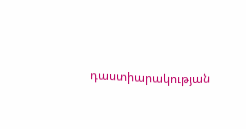դաստիարակության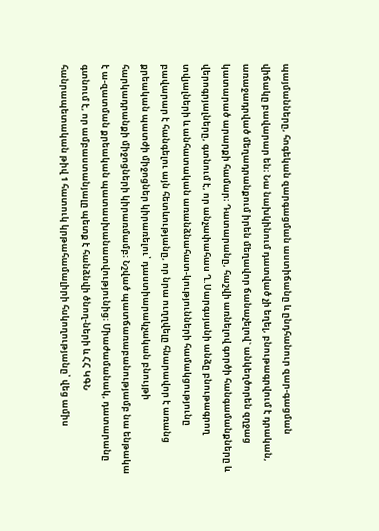պայմանները, հոգեկան զարգացման աստիճանը և ընդհանուր զար-գացման վիճակը բավարար են։ Նա նախկինում դատված չի եղել, բնութագրվում է դրական, առաջադրված մեղադրանքում իրեն մեղավոր ճանաչելով` անկեղծորեն զղջաց կատարած արարքի համար։ Դատարանը, հաշվի առնելով գործի հանգամանքները և վերոգրյալները, գտնում է, որ անչափահաս Ղ.Սարգսյանի անձը բնութագրող տվյալների և անհատական առանձնահատ-կությունների համակցությունը բավարար է հանգելու այն հետևությանը, որ նրա ուղղվելը հնարավոր է առանց քրեական պատժի միջոցներ կիրառելու՝ դաստիարակչական բնույթի հարկադրանքի միջոցների կիրառմամբ։ Նշված պատճառաբանությամբ նա ենթակա է ա-զատման քրեական պատասխանատվությունից։ Միաժամանակ, դատարանը գտնում է, որ ամբաստանյալը պետք է հանձնվի ծնող-ների և ՀՀ ԿԳՆ հանրապետական թիվ 1 հատուկ կրթահամալիրի հսկողությանը՝ վեց ամիս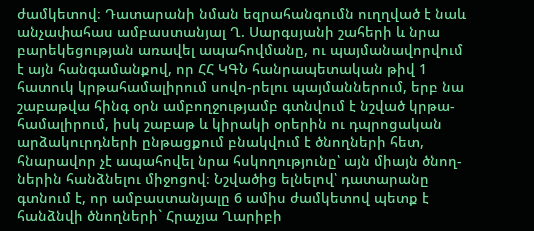ժամկետով։ Դատարանի նման եզրահանգումն ուղղված է նաև անչափահաս ամբաստանյալ Ղ. Սարգսյանի շահերի և նրա բարեկեցության առավել ապահովմանը, ու պայմանավորվում է այն հանգամանքով, որ ՀՀ ԿԳՆ հանրապետական թիվ 1 հատուկ կրթահամալիրում սովո-րելու պայմաններում, երբ նա շաբաթվա հինգ օրն ամբողջությամբ գտնվում է նշված կրթա-համալիրում, իսկ շաբաթ և կիրակի օրերին ու դպրոցական արձակուրդների ընթացքում բնակվում է ծնողների հետ, հնարավոր չէ ապահովել նրա հսկողությունը՝ այն միայն ծնող-ներին հանձնելու միջոցով։ Նշվածից ելնելով՝ դատարանը գտնում է, որ ամբաստանյալը 6 ամիս ժամկետով պետք է հանձնվի ծնողների` Հրաչյա Ղարիբի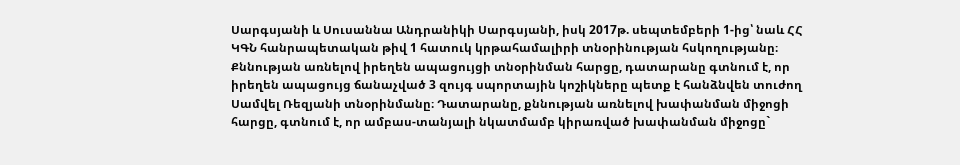Սարգսյանի և Սուսաննա Անդրանիկի Սարգսյանի, իսկ 2017թ. սեպտեմբերի 1-ից՝ նաև ՀՀ ԿԳՆ հանրապետական թիվ 1 հատուկ կրթահամալիրի տնօրինության հսկողությանը։ Քննության առնելով իրեղեն ապացույցի տնօրինման հարցը, դատարանը գտնում է, որ իրեղեն ապացույց ճանաչված 3 զույգ սպորտային կոշիկները պետք է հանձնվեն տուժող Սամվել Ռեզյանի տնօրինմանը։ Դատարանը, քննության առնելով խափանման միջոցի հարցը, գտնում է, որ ամբաս-տանյալի նկատմամբ կիրառված խափանման միջոցը`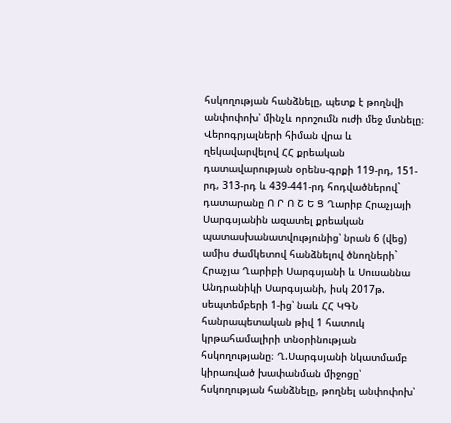հսկողության հանձնելը, պետք է թողնվի անփոփոխ՝ մինչև որոշումն ուժի մեջ մտնելը։ Վերոգրյալների հիման վրա և ղեկավարվելով ՀՀ քրեական դատավարության օրենս-գրքի 119-րդ, 151-րդ, 313-րդ և 439-441-րդ հոդվածներով` դատարանը Ո Ր Ո Շ Ե Ց Ղարիբ Հրաչյայի Սարգսյանին ազատել քրեական պատասխանատվությունից՝ նրան 6 (վեց) ամիս ժամկետով հանձնելով ծնողների` Հրաչյա Ղարիբի Սարգսյանի և Սուսաննա Անդրանիկի Սարգսյանի, իսկ 2017թ. սեպտեմբերի 1-ից՝ նաև ՀՀ ԿԳՆ հանրապետական թիվ 1 հատուկ կրթահամալիրի տնօրինության հսկողությանը։ Ղ.Սարգսյանի նկատմամբ կիրառված խափանման միջոցը՝ հսկողության հանձնելը, թողնել անփոփոխ՝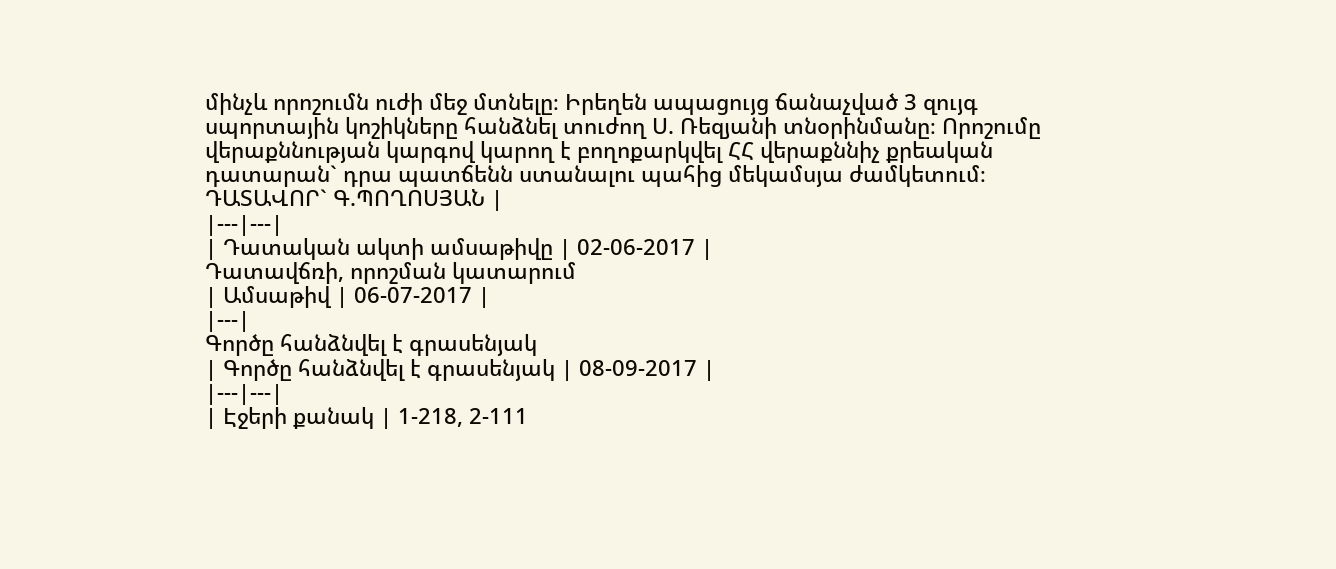մինչև որոշումն ուժի մեջ մտնելը։ Իրեղեն ապացույց ճանաչված 3 զույգ սպորտային կոշիկները հանձնել տուժող Ս. Ռեզյանի տնօրինմանը։ Որոշումը վերաքննության կարգով կարող է բողոքարկվել ՀՀ վերաքննիչ քրեական դատարան` դրա պատճենն ստանալու պահից մեկամսյա ժամկետում։ ԴԱՏԱՎՈՐ` Գ.ՊՈՂՈՍՅԱՆ |
|---|---|
| Դատական ակտի ամսաթիվը | 02-06-2017 |
Դատավճռի, որոշման կատարում
| Ամսաթիվ | 06-07-2017 |
|---|
Գործը հանձնվել է գրասենյակ
| Գործը հանձնվել է գրասենյակ | 08-09-2017 |
|---|---|
| Էջերի քանակ | 1-218, 2-111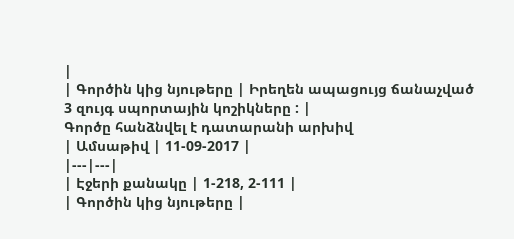|
| Գործին կից նյութերը | Իրեղեն ապացույց ճանաչված 3 զույգ սպորտային կոշիկները : |
Գործը հանձնվել է դատարանի արխիվ
| Ամսաթիվ | 11-09-2017 |
|---|---|
| Էջերի քանակը | 1-218, 2-111 |
| Գործին կից նյութերը |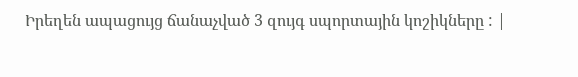Իրեղեն ապացույց ճանաչված 3 զույգ սպորտային կոշիկները : |